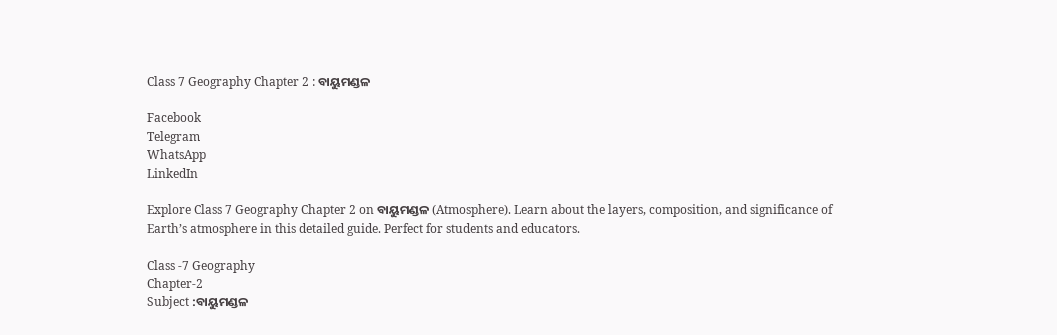Class 7 Geography Chapter 2 : ବାୟୁମଣ୍ଡଳ

Facebook
Telegram
WhatsApp
LinkedIn

Explore Class 7 Geography Chapter 2 on ବାୟୁମଣ୍ଡଳ (Atmosphere). Learn about the layers, composition, and significance of Earth’s atmosphere in this detailed guide. Perfect for students and educators.

Class -7 Geography
Chapter-2
Subject :ବାୟୁମଣ୍ଡଳ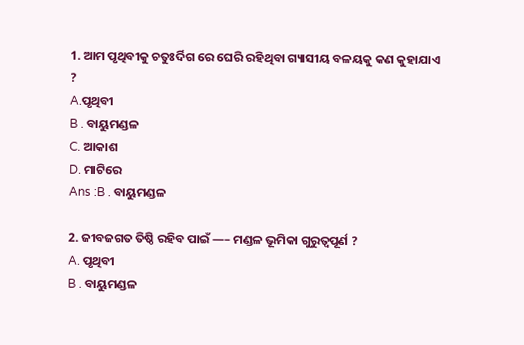1. ଆମ ପୃଥିବୀକୁ ଚତୁଃର୍ଦିଗ ରେ ଘେରି ରହିଥିବା ଗ୍ୟାସୀୟ ବଳୟକୁ କଣ କୁହାଯାଏ ?
A.ପୃଥିବୀ
B . ବାୟୁମଣ୍ଡଳ
C. ଆକାଶ
D. ମାଟିରେ
Ans :B . ବାୟୁମଣ୍ଡଳ

2. ଜୀବଜଗତ ତିଷ୍ଠି ରହିବ ପାଇଁ —– ମଣ୍ଡଳ ଭୂମିକା ଗୁରୁତ୍ୱପୂର୍ଣ ?
A. ପୃଥିବୀ
B . ବାୟୁମଣ୍ଡଳ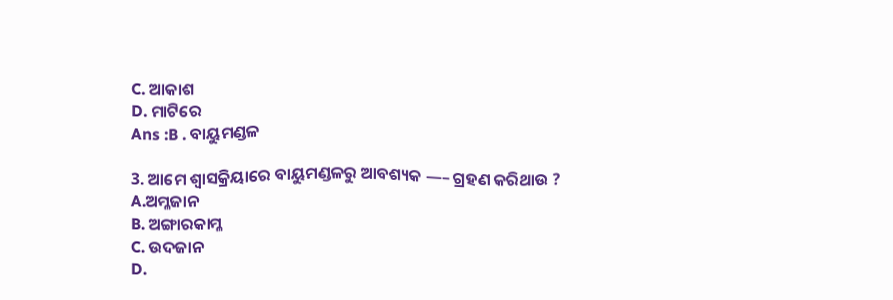C. ଆକାଶ
D. ମାଟିରେ
Ans :B . ବାୟୁମଣ୍ଡଳ

3. ଆମେ ଶ୍ୱାସକ୍ରିୟାରେ ବାୟୁମଣ୍ଡଳରୁ ଆବଶ୍ୟକ —– ଗ୍ରହଣ କରିଥାଉ ?
A.ଅମ୍ଳଜାନ
B. ଅଙ୍ଗାରକାମ୍ଳ
C. ଉଦଜାନ
D.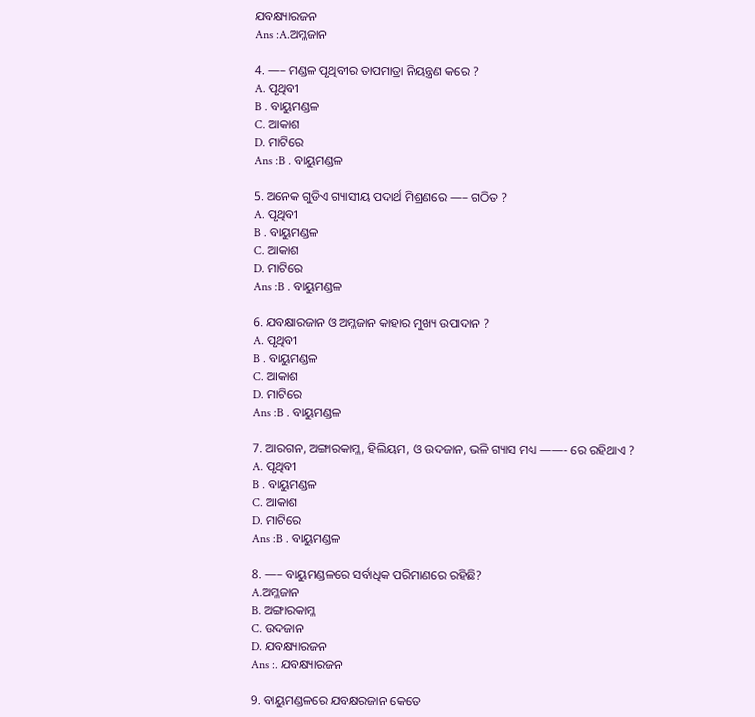ଯବକ୍ଷ୍ୟାରଜନ
Ans :A.ଅମ୍ଳଜାନ

4. —– ମଣ୍ଡଳ ପୃଥିବୀର ତାପମାତ୍ରା ନିୟନ୍ତ୍ରଣ କରେ ?
A. ପୃଥିବୀ
B . ବାୟୁମଣ୍ଡଳ
C. ଆକାଶ
D. ମାଟିରେ
Ans :B . ବାୟୁମଣ୍ଡଳ

5. ଅନେକ ଗୁଡିଏ ଗ୍ୟାସୀୟ ପଦାର୍ଥ ମିଶ୍ରଣରେ —– ଗଠିତ ?
A. ପୃଥିବୀ
B . ବାୟୁମଣ୍ଡଳ
C. ଆକାଶ
D. ମାଟିରେ
Ans :B . ବାୟୁମଣ୍ଡଳ

6. ଯବକ୍ଷାରଜାନ ଓ ଅମ୍ଳଜାନ କାହାର ମୁଖ୍ୟ ଉପାଦାନ ?
A. ପୃଥିବୀ
B . ବାୟୁମଣ୍ଡଳ
C. ଆକାଶ
D. ମାଟିରେ
Ans :B . ବାୟୁମଣ୍ଡଳ

7. ଆରଗନ, ଅଙ୍ଗାରକାମ୍ଳ, ହିଲିୟମ, ଓ ଉଦଜାନ, ଭଳି ଗ୍ୟାସ ମଧ୍ୟ ——- ରେ ରହିଥାଏ ?
A. ପୃଥିବୀ
B . ବାୟୁମଣ୍ଡଳ
C. ଆକାଶ
D. ମାଟିରେ
Ans :B . ବାୟୁମଣ୍ଡଳ

8. —– ବାୟୁମଣ୍ଡଳରେ ସର୍ବାଧିକ ପରିମାଣରେ ରହିଛି?
A.ଅମ୍ଳଜାନ
B. ଅଙ୍ଗାରକାମ୍ଳ
C. ଉଦଜାନ
D. ଯବକ୍ଷ୍ୟାରଜନ
Ans :. ଯବକ୍ଷ୍ୟାରଜନ

9. ବାୟୁମଣ୍ଡଳରେ ଯବକ୍ଷରଜାନ କେତେ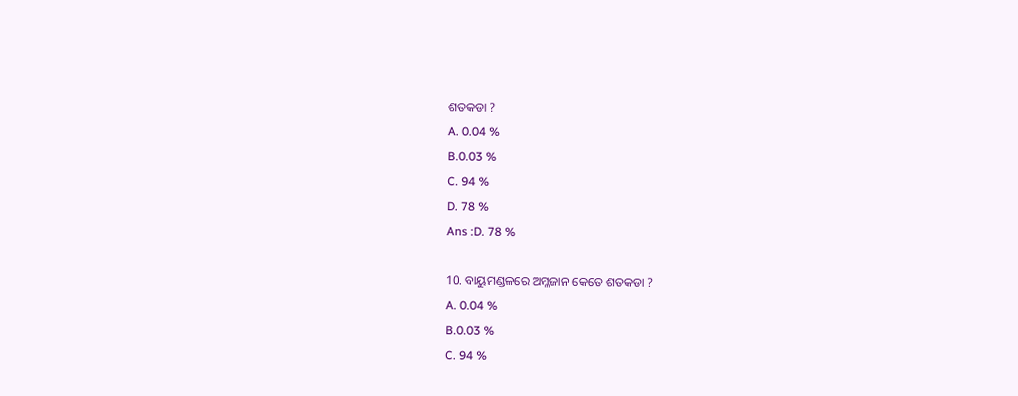ଶତକଡା ?
A. 0.04 %
B.0.03 %
C. 94 %
D. 78 %
Ans :D. 78 %

10. ବାୟୁମଣ୍ଡଳରେ ଅମ୍ଳଜାନ କେତେ ଶତକଡା ?
A. 0.04 %
B.0.03 %
C. 94 %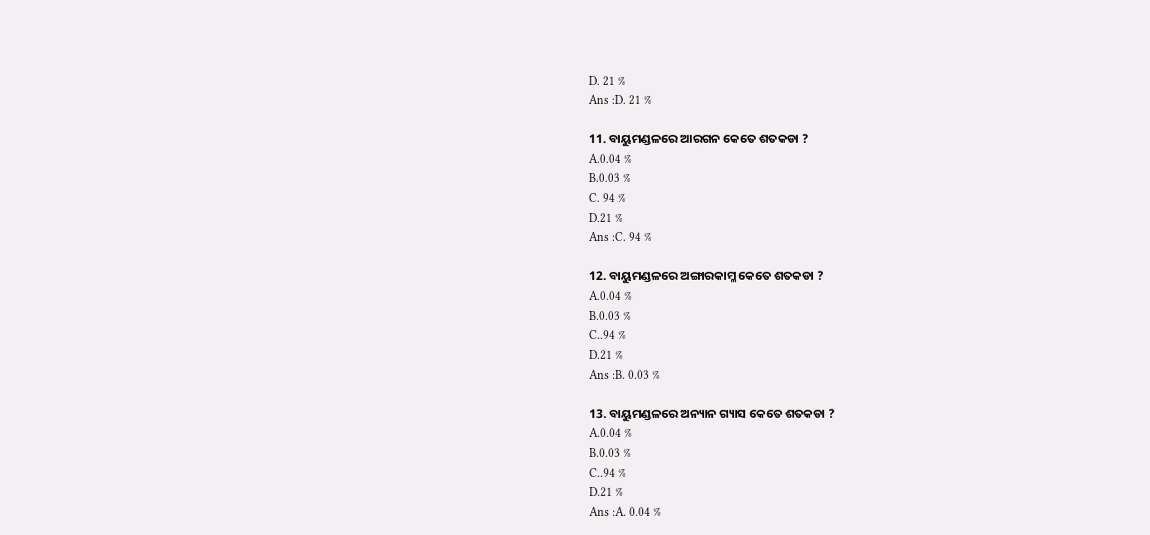D. 21 %
Ans :D. 21 %

11. ବାୟୁମଣ୍ଡଳରେ ଆରଗନ କେତେ ଶତକଡା ?
A.0.04 %
B.0.03 %
C. 94 %
D.21 %
Ans :C. 94 %

12. ବାୟୁମଣ୍ଡଳରେ ଅଙ୍ଗାରକାମ୍ଳ କେତେ ଶତକଡା ?
A.0.04 %
B.0.03 %
C..94 %
D.21 %
Ans :B. 0.03 %

13. ବାୟୁମଣ୍ଡଳରେ ଅନ୍ୟାନ ଗ୍ୟାସ କେତେ ଶତକଡା ?
A.0.04 %
B.0.03 %
C..94 %
D.21 %
Ans :A. 0.04 %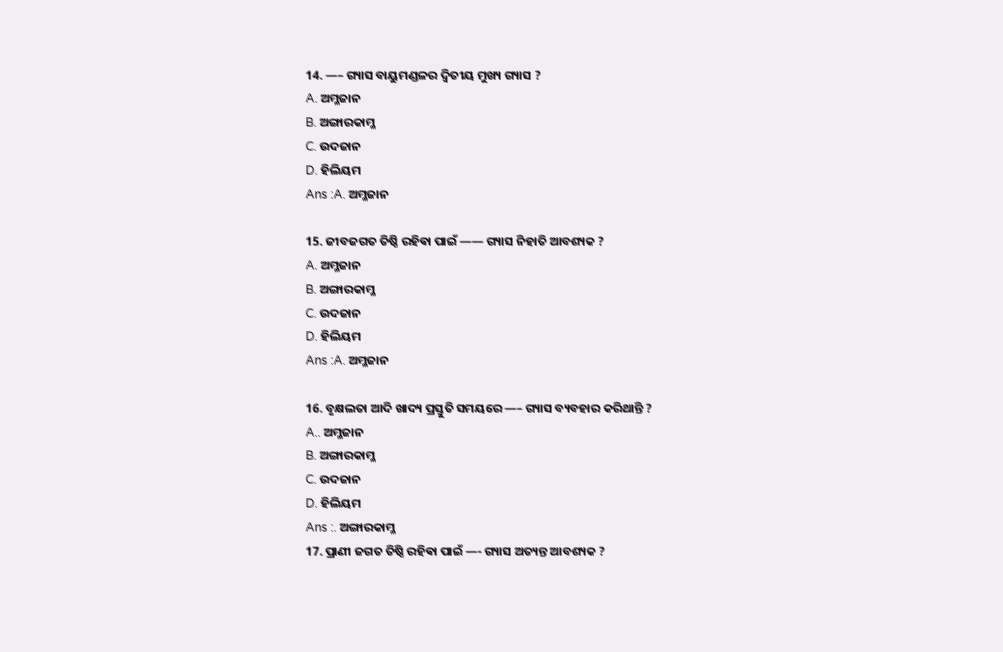14. —– ଗ୍ୟାସ ବାୟୁମଣ୍ଡଳର ଦ୍ୱିତୀୟ ମୁଖ୍ୟ ଗ୍ୟାସ ?
A. ଅମ୍ଳଜାନ
B. ଅଙ୍ଗାରକାମ୍ଳ
C. ଉଦଜାନ
D. ହିଲିୟମ
Ans :A. ଅମ୍ଳଜାନ

15. ଜୀବଜଗତ ତିଷ୍ଠି ରହିଵା ପାଇଁ —— ଗ୍ୟାସ ନିହାତି ଆବଶ୍ୟକ ?
A. ଅମ୍ଳଜାନ
B. ଅଙ୍ଗାରକାମ୍ଳ
C. ଉଦଜାନ
D. ହିଲିୟମ
Ans :A. ଅମ୍ଳଜାନ

16. ବୃକ୍ଷଲତା ଆଦି ଖାଦ୍ୟ ପ୍ରସ୍ତୁତି ସମୟରେ —– ଗ୍ୟାସ ବ୍ୟବହାର କରିଥାନ୍ତି ?
A.. ଅମ୍ଳଜାନ
B. ଅଙ୍ଗାରକାମ୍ଳ
C. ଉଦଜାନ
D. ହିଲିୟମ
Ans :. ଅଙ୍ଗାରକାମ୍ଳ
17. ପ୍ରାଣୀ ଜଗତ ତିଷ୍ଠି ରହିଵା ପାଇଁ —- ଗ୍ୟାସ ଅତ୍ୟନ୍ତ ଆବଶ୍ୟକ ?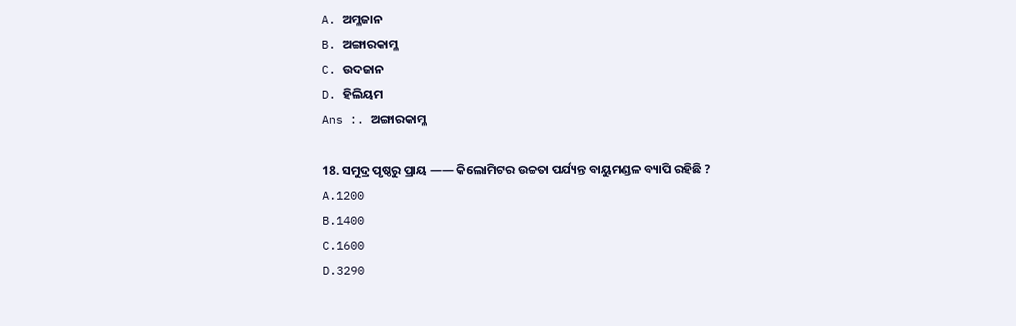A. ଅମ୍ଳଜାନ
B. ଅଙ୍ଗାରକାମ୍ଳ
C. ଉଦଜାନ
D. ହିଲିୟମ
Ans :. ଅଙ୍ଗାରକାମ୍ଳ

18. ସମୁଦ୍ର ପୃଷ୍ଠରୁ ପ୍ରାୟ —— କିଲୋମିଟର ଉଚ୍ଚତା ପର୍ଯ୍ୟନ୍ତ ବାୟୁମଣ୍ଡଳ ବ୍ୟାପି ରହିଛି ?
A.1200
B.1400
C.1600
D.3290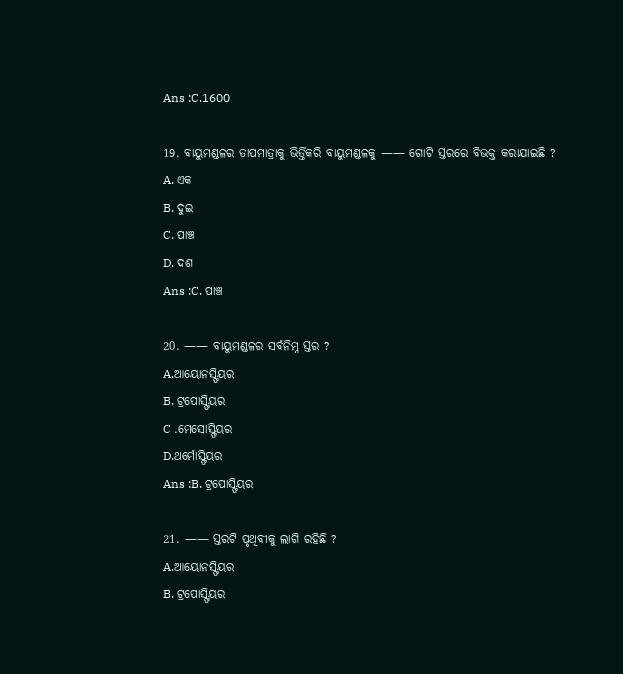Ans :C.1600

19. ବାୟୁମଣ୍ଡଳର ତାପମାତ୍ରାକୁ ଭିର୍ତ୍ତିକରି ବାୟୁମଣ୍ଡଳକୁ —— ଗୋଟି ସ୍ତରରେ ବିଭକ୍ତ କରାଯାଇଛି ?
A. ଏକ
B. ଦୁଇ
C. ପାଞ୍ଚ
D. ଦଶ
Ans :C. ପାଞ୍ଚ

20. —— ବାୟୁମଣ୍ଡଳର ସର୍ବନିମ୍ନ ସ୍ତର ?
A.ଆୟୋନସ୍ଫିୟର
B. ଟ୍ରପୋସ୍ଫିୟର
C .ମେସୋସ୍ଫିୟର
D.ଥର୍ମୋସ୍ଫିୟର
Ans :B. ଟ୍ରପୋସ୍ଫିୟର

21. —— ସ୍ତରଟି ପୃଥିବୀକୁ ଲାଗି ରହିଛି ?
A.ଆୟୋନସ୍ଫିୟର
B. ଟ୍ରପୋସ୍ଫିୟର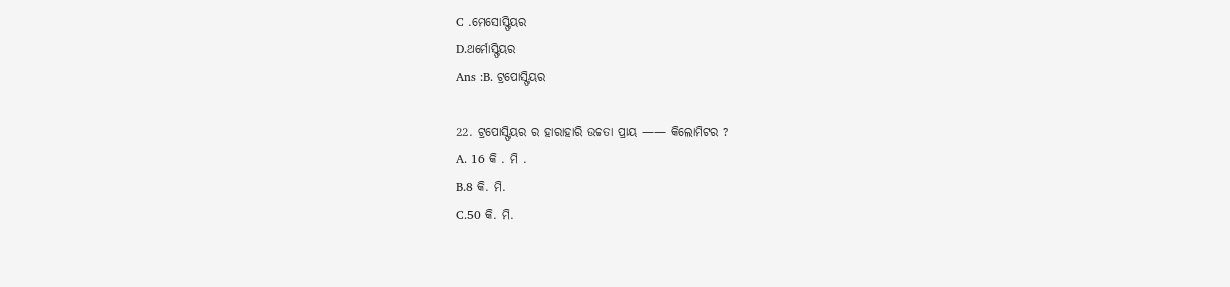C .ମେସୋସ୍ଫିୟର
D.ଥର୍ମୋସ୍ଫିୟର
Ans :B. ଟ୍ରପୋସ୍ଫିୟର

22. ଟ୍ରପୋସ୍ଫିୟର ର ହାରାହାରି ଉଚ୍ଚତା ପ୍ରାୟ —— କିଲୋମିଟର ?
A. 16 କି . ମି .
B.8 କି. ମି.
C.50 କି. ମି.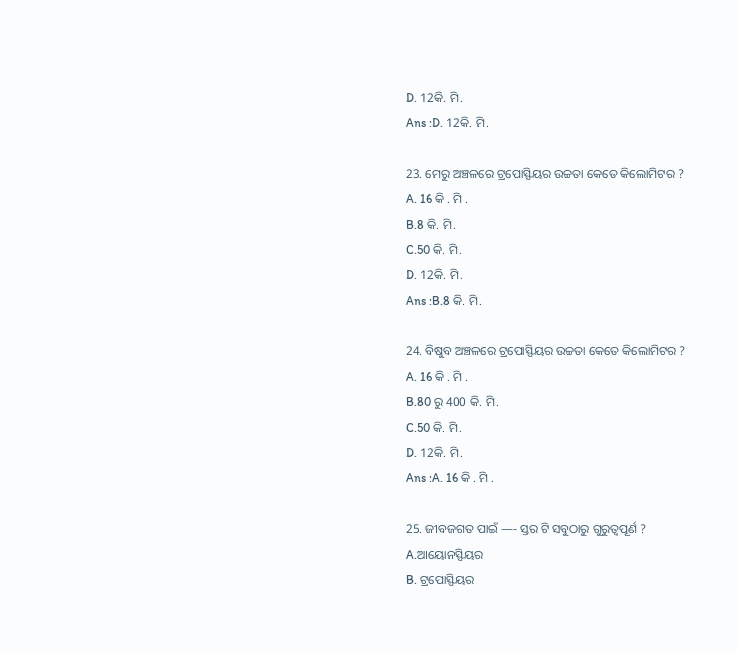D. 12କି. ମି.
Ans :D. 12କି. ମି.

23. ମେରୁ ଅଞ୍ଚଳରେ ଟ୍ରପୋସ୍ଫିୟର ଉଚ୍ଚତା କେତେ କିଲୋମିଟର ?
A. 16 କି . ମି .
B.8 କି. ମି.
C.50 କି. ମି.
D. 12କି. ମି.
Ans :B.8 କି. ମି.

24. ବିଷୁବ ଅଞ୍ଚଳରେ ଟ୍ରପୋସ୍ଫିୟର ଉଚ୍ଚତା କେତେ କିଲୋମିଟର ?
A. 16 କି . ମି .
B.80 ରୁ 400 କି. ମି.
C.50 କି. ମି.
D. 12କି. ମି.
Ans :A. 16 କି . ମି .

25. ଜୀବଜଗତ ପାଇଁ —- ସ୍ତର ଟି ସବୁଠାରୁ ଗୁରୁତ୍ୱପୂର୍ଣ ?
A.ଆୟୋନସ୍ଫିୟର
B. ଟ୍ରପୋସ୍ଫିୟର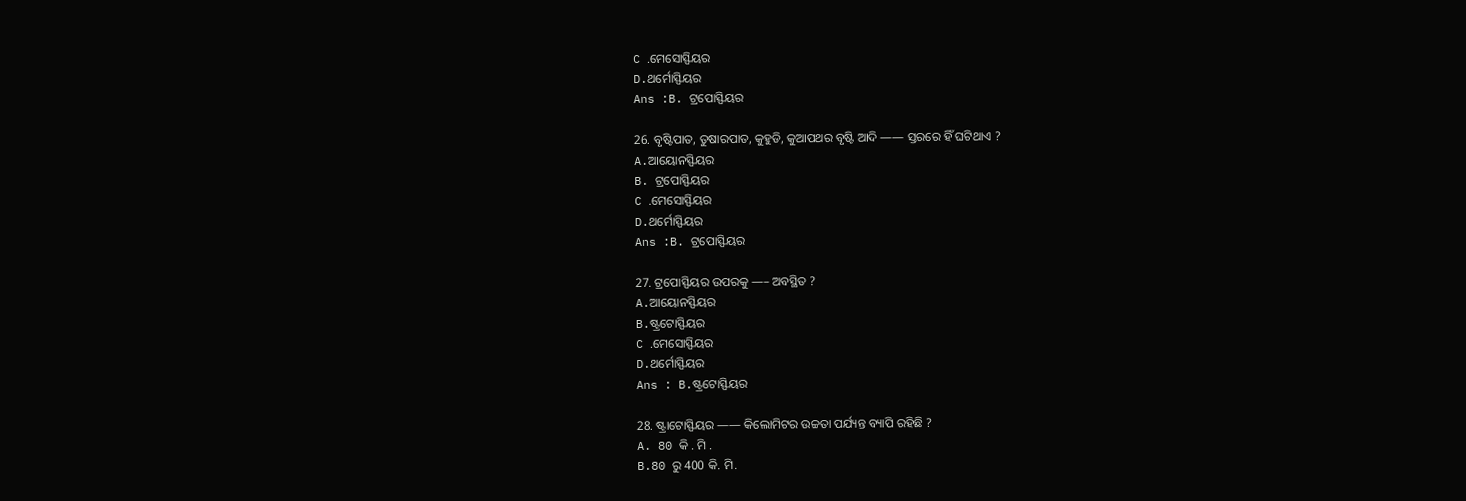C .ମେସୋସ୍ଫିୟର
D.ଥର୍ମୋସ୍ଫିୟର
Ans :B. ଟ୍ରପୋସ୍ଫିୟର

26. ବୃଷ୍ଟିପାତ, ତୁଷାରପାତ, କୁହୁଡି, କୁଆପଥର ବୃଷ୍ଟି ଆଦି —— ସ୍ତରରେ ହିଁ ଘଟିଥାଏ ?
A.ଆୟୋନସ୍ଫିୟର
B. ଟ୍ରପୋସ୍ଫିୟର
C .ମେସୋସ୍ଫିୟର
D.ଥର୍ମୋସ୍ଫିୟର
Ans :B. ଟ୍ରପୋସ୍ଫିୟର

27. ଟ୍ରପୋସ୍ଫିୟର ଉପରକୁ —– ଅବସ୍ଥିତ ?
A.ଆୟୋନସ୍ଫିୟର
B.ଷ୍ଟ୍ରଟୋସ୍ଫିୟର
C .ମେସୋସ୍ଫିୟର
D.ଥର୍ମୋସ୍ଫିୟର
Ans : B.ଷ୍ଟ୍ରଟୋସ୍ଫିୟର

28. ଷ୍ଟ୍ରାଟୋସ୍ଫିୟର —— କିଲୋମିଟର ଉଚ୍ଚତା ପର୍ଯ୍ୟନ୍ତ ବ୍ୟାପି ରହିଛି ?
A. 80 କି . ମି .
B.80 ରୁ 400 କି. ମି.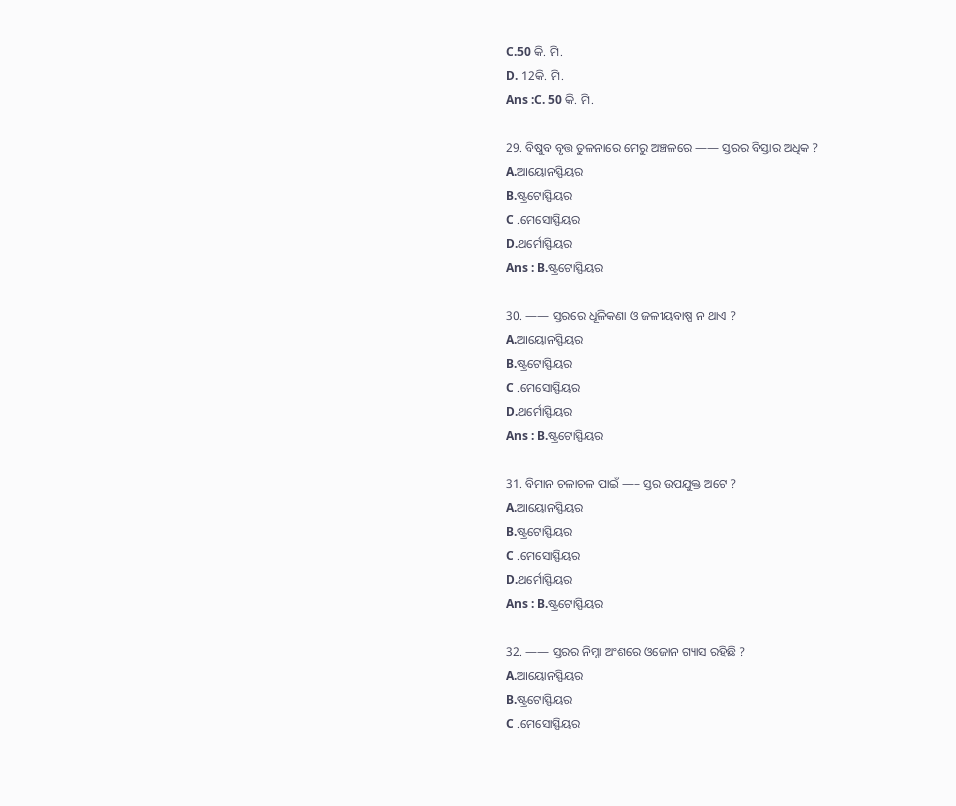C.50 କି. ମି.
D. 12କି. ମି.
Ans :C. 50 କି. ମି.

29. ବିଷୁବ ବୃତ୍ତ ତୁଳନାରେ ମେରୁ ଅଞ୍ଚଳରେ —— ସ୍ତରର ବିସ୍ତାର ଅଧିକ ?
A.ଆୟୋନସ୍ଫିୟର
B.ଷ୍ଟ୍ରଟୋସ୍ଫିୟର
C .ମେସୋସ୍ଫିୟର
D.ଥର୍ମୋସ୍ଫିୟର
Ans : B.ଷ୍ଟ୍ରଟୋସ୍ଫିୟର

30. —— ସ୍ତରରେ ଧୂଳିକଣା ଓ ଜଳୀୟବାଷ୍ପ ନ ଥାଏ ?
A.ଆୟୋନସ୍ଫିୟର
B.ଷ୍ଟ୍ରଟୋସ୍ଫିୟର
C .ମେସୋସ୍ଫିୟର
D.ଥର୍ମୋସ୍ଫିୟର
Ans : B.ଷ୍ଟ୍ରଟୋସ୍ଫିୟର

31. ବିମାନ ଚଳାଚଳ ପାଇଁ —– ସ୍ତର ଉପଯୁକ୍ତ ଅଟେ ?
A.ଆୟୋନସ୍ଫିୟର
B.ଷ୍ଟ୍ରଟୋସ୍ଫିୟର
C .ମେସୋସ୍ଫିୟର
D.ଥର୍ମୋସ୍ଫିୟର
Ans : B.ଷ୍ଟ୍ରଟୋସ୍ଫିୟର

32. —— ସ୍ତରର ନିମ୍ନା ଅଂଶରେ ଓଜୋନ ଗ୍ୟାସ ରହିଛି ?
A.ଆୟୋନସ୍ଫିୟର
B.ଷ୍ଟ୍ରଟୋସ୍ଫିୟର
C .ମେସୋସ୍ଫିୟର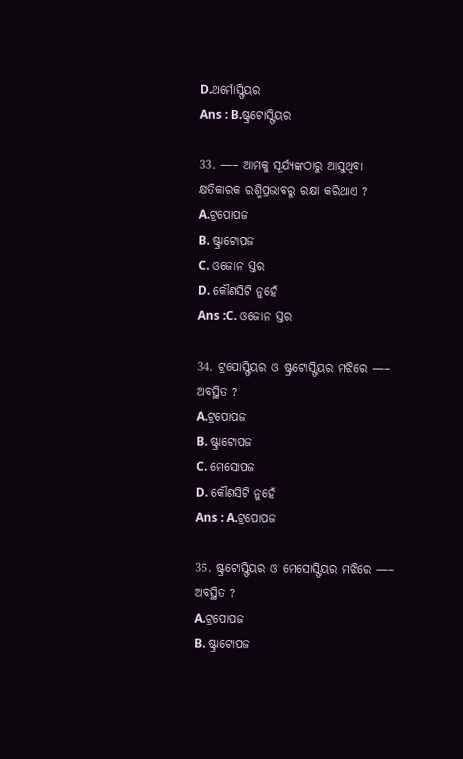D.ଥର୍ମୋସ୍ଫିୟର
Ans : B.ଷ୍ଟ୍ରଟୋସ୍ଫିୟର

33. —– ଆମକୁ ସୂର୍ଯ୍ୟଙ୍କଠାରୁ ଆସୁଥିବା କ୍ଷତିକାରକ ରଶ୍ମିପ୍ରଭାବରୁ ରକ୍ଷା କରିଥାଏ ?
A.ଟ୍ରପୋପଜ
B. ଷ୍ଟ୍ରାଟୋପଜ
C. ଓଜୋନ ସ୍ତର
D. କୌଣସିଟି ନୁହେଁ
Ans :C. ଓଜୋନ ସ୍ତର

34. ଟ୍ରପୋସ୍ଫିୟର ଓ ଷ୍ଟ୍ରଟୋସ୍ଫିୟର ମଝିରେ —– ଅବସ୍ଥିତ ?
A.ଟ୍ରପୋପଜ
B. ଷ୍ଟ୍ରାଟୋପଜ
C. ମେସୋପଜ
D. କୌଣସିଟି ନୁହେଁ
Ans : A.ଟ୍ରପୋପଜ

35. ଷ୍ଟ୍ରଟୋସ୍ଫିୟର ଓ ମେସୋସ୍ଫିୟର ମଝିରେ —– ଅବସ୍ଥିତ ?
A.ଟ୍ରପୋପଜ
B. ଷ୍ଟ୍ରାଟୋପଜ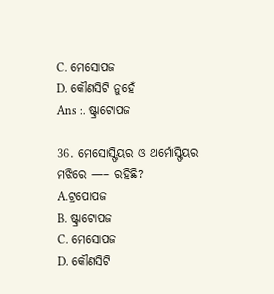C. ମେସୋପଜ
D. କୌଣସିଟି ନୁହେଁ
Ans :. ଷ୍ଟ୍ରାଟୋପଜ

36. ମେସୋସ୍ଫିୟର ଓ ଥର୍ମୋସ୍ଫିୟର ମଝିରେ —– ରହିଛି?
A.ଟ୍ରପୋପଜ
B. ଷ୍ଟ୍ରାଟୋପଜ
C. ମେସୋପଜ
D. କୌଣସିଟି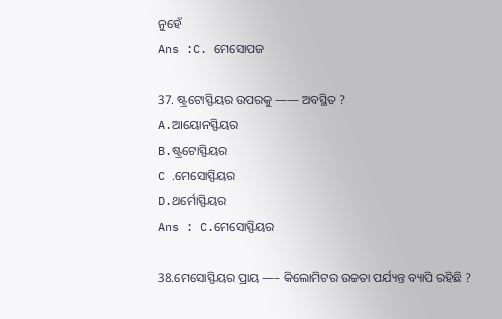ନୁହେଁ
Ans :C. ମେସୋପଜ

37. ଷ୍ଟ୍ରଟୋସ୍ଫିୟର ଉପରକୁ —— ଅବସ୍ଥିତ ?
A.ଆୟୋନସ୍ଫିୟର
B.ଷ୍ଟ୍ରଟୋସ୍ଫିୟର
C .ମେସୋସ୍ଫିୟର
D.ଥର୍ମୋସ୍ଫିୟର
Ans : C.ମେସୋସ୍ଫିୟର

38.ମେସୋସ୍ଫିୟର ପ୍ରାୟ —– କିଲୋମିଟର ଉଚ୍ଚତା ପର୍ଯ୍ୟନ୍ତ ବ୍ୟାପି ରହିଛି ?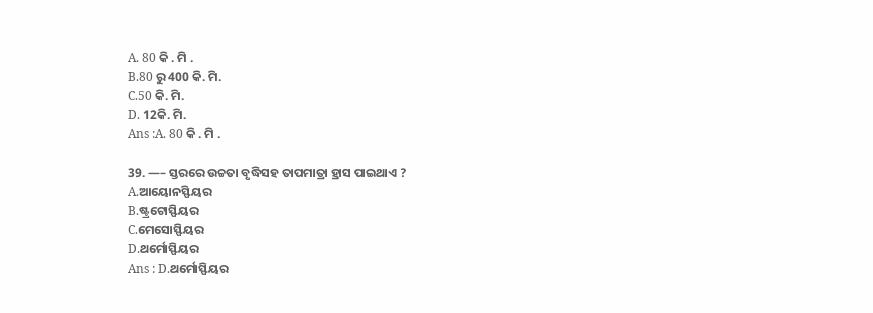A. 80 କି . ମି .
B.80 ରୁ 400 କି. ମି.
C.50 କି. ମି.
D. 12କି. ମି.
Ans :A. 80 କି . ମି .

39. —– ସ୍ତରରେ ଉଚ୍ଚତା ବୃଦ୍ଧିସହ ତାପମାତ୍ରା ହ୍ରାସ ପାଇଥାଏ ?
A.ଆୟୋନସ୍ଫିୟର
B.ଷ୍ଟ୍ରଟୋସ୍ଫିୟର
C.ମେସୋସ୍ଫିୟର
D.ଥର୍ମୋସ୍ଫିୟର
Ans : D.ଥର୍ମୋସ୍ଫିୟର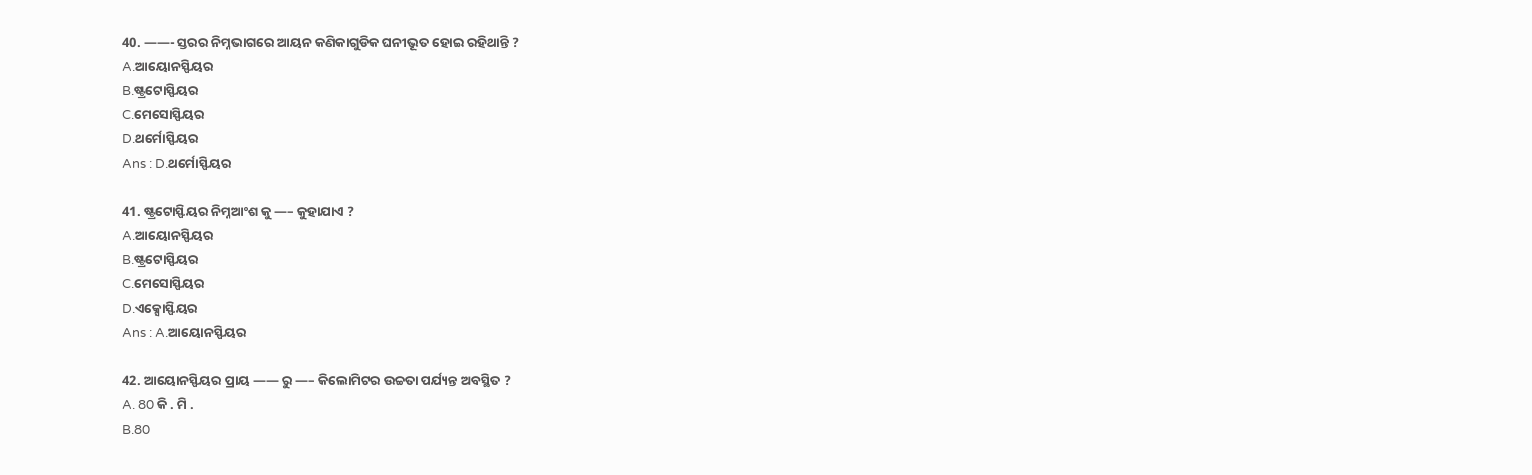40. ——- ସ୍ତରର ନିମ୍ନଭାଗରେ ଆୟନ କଣିକାଗୁଡିକ ଘନୀଭୂତ ହୋଇ ରହିଥାନ୍ତି ?
A.ଆୟୋନସ୍ଫିୟର
B.ଷ୍ଟ୍ରଟୋସ୍ଫିୟର
C.ମେସୋସ୍ଫିୟର
D.ଥର୍ମୋସ୍ଫିୟର
Ans : D.ଥର୍ମୋସ୍ଫିୟର

41. ଷ୍ଟ୍ରଟୋସ୍ଫିୟର ନିମ୍ନଆଂଶ କୁ —– କୁହାଯାଏ ?
A.ଆୟୋନସ୍ଫିୟର
B.ଷ୍ଟ୍ରଟୋସ୍ଫିୟର
C.ମେସୋସ୍ଫିୟର
D.ଏକ୍ସୋସ୍ଫିୟର
Ans : A.ଆୟୋନସ୍ଫିୟର

42. ଆୟୋନସ୍ଫିୟର ପ୍ରାୟ —— ରୁ —– କିଲୋମିଟର ଉଚ୍ଚତା ପର୍ଯ୍ୟନ୍ତ ଅବସ୍ଥିତ ?
A. 80 କି . ମି .
B.80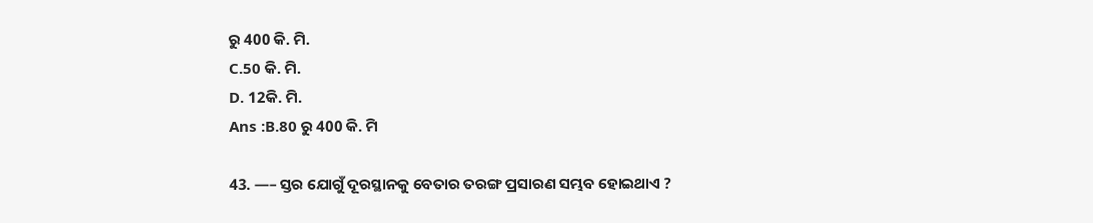ରୁ 400 କି. ମି.
C.50 କି. ମି.
D. 12କି. ମି.
Ans :B.80 ରୁ 400 କି. ମି

43. —– ସ୍ତର ଯୋଗୁଁ ଦୂରସ୍ଥାନକୁ ବେତାର ତରଙ୍ଗ ପ୍ରସାରଣ ସମ୍ଭବ ହୋଇଥାଏ ?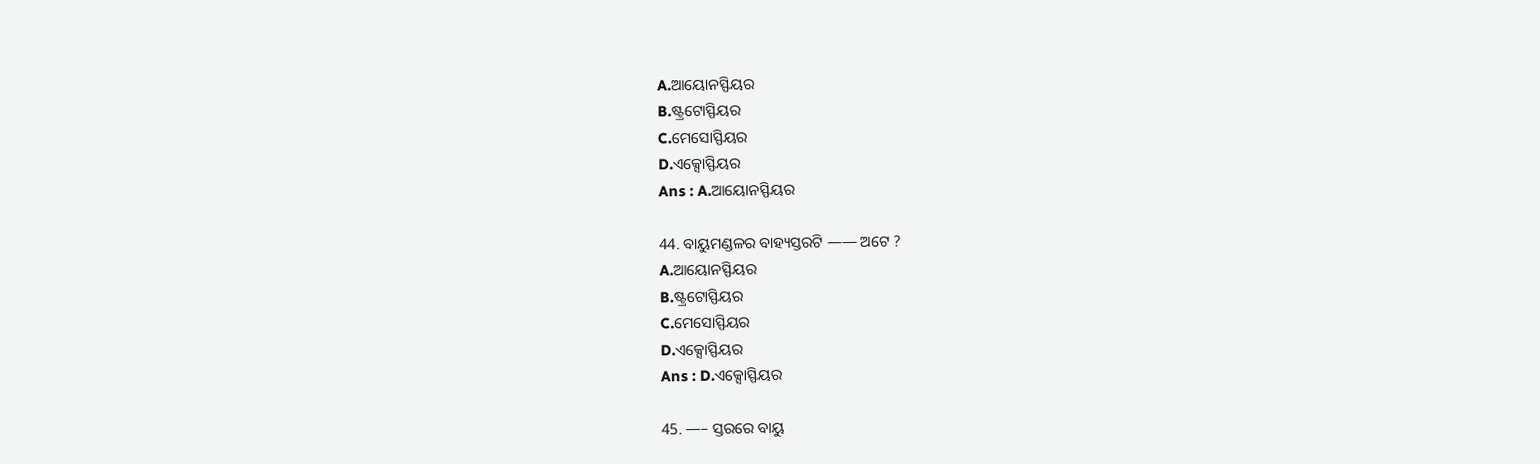A.ଆୟୋନସ୍ଫିୟର
B.ଷ୍ଟ୍ରଟୋସ୍ଫିୟର
C.ମେସୋସ୍ଫିୟର
D.ଏକ୍ସୋସ୍ଫିୟର
Ans : A.ଆୟୋନସ୍ଫିୟର

44. ବାୟୁମଣ୍ଡଳର ବାହ୍ୟସ୍ତରଟି —— ଅଟେ ?
A.ଆୟୋନସ୍ଫିୟର
B.ଷ୍ଟ୍ରଟୋସ୍ଫିୟର
C.ମେସୋସ୍ଫିୟର
D.ଏକ୍ସୋସ୍ଫିୟର
Ans : D.ଏକ୍ସୋସ୍ଫିୟର

45. —– ସ୍ତରରେ ବାୟୁ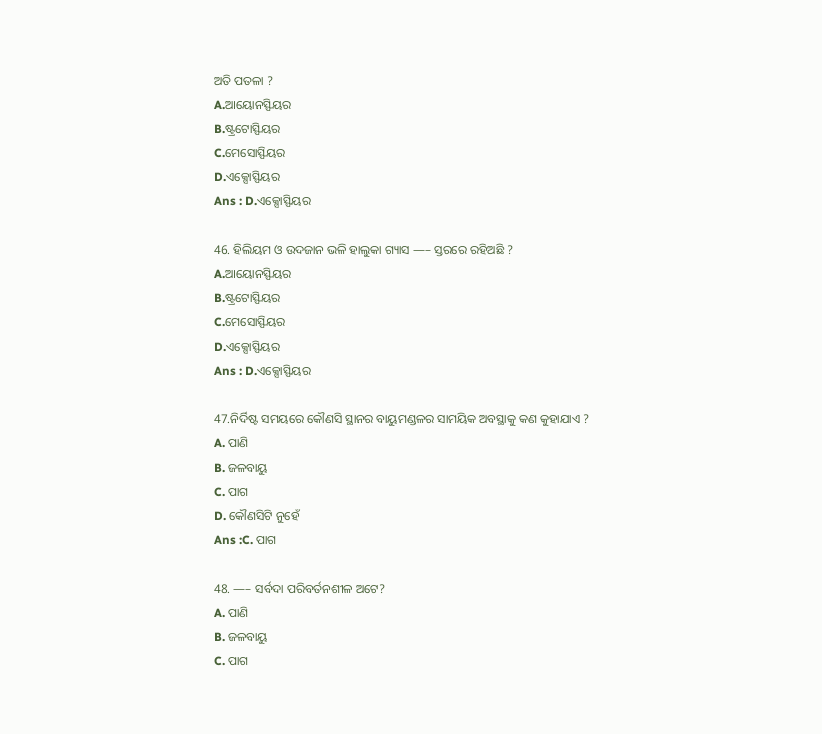ଅତି ପତଳା ?
A.ଆୟୋନସ୍ଫିୟର
B.ଷ୍ଟ୍ରଟୋସ୍ଫିୟର
C.ମେସୋସ୍ଫିୟର
D.ଏକ୍ସୋସ୍ଫିୟର
Ans : D.ଏକ୍ସୋସ୍ଫିୟର

46. ହିଲିୟମ ଓ ଉଦଜାନ ଭଳି ହାଲୁକା ଗ୍ୟାସ —– ସ୍ତରରେ ରହିଅଛି ?
A.ଆୟୋନସ୍ଫିୟର
B.ଷ୍ଟ୍ରଟୋସ୍ଫିୟର
C.ମେସୋସ୍ଫିୟର
D.ଏକ୍ସୋସ୍ଫିୟର
Ans : D.ଏକ୍ସୋସ୍ଫିୟର

47.ନିର୍ଦିଷ୍ଟ ସମୟରେ କୌଣସି ସ୍ଥାନର ବାୟୁମଣ୍ଡଳର ସାମୟିକ ଅବସ୍ଥାକୁ କଣ କୁହାଯାଏ ?
A. ପାଣି
B. ଜଳବାୟୁ
C. ପାଗ
D. କୌଣସିଟି ନୁହେଁ
Ans :C. ପାଗ

48. —– ସର୍ବଦା ପରିବର୍ତନଶୀଳ ଅଟେ?
A. ପାଣି
B. ଜଳବାୟୁ
C. ପାଗ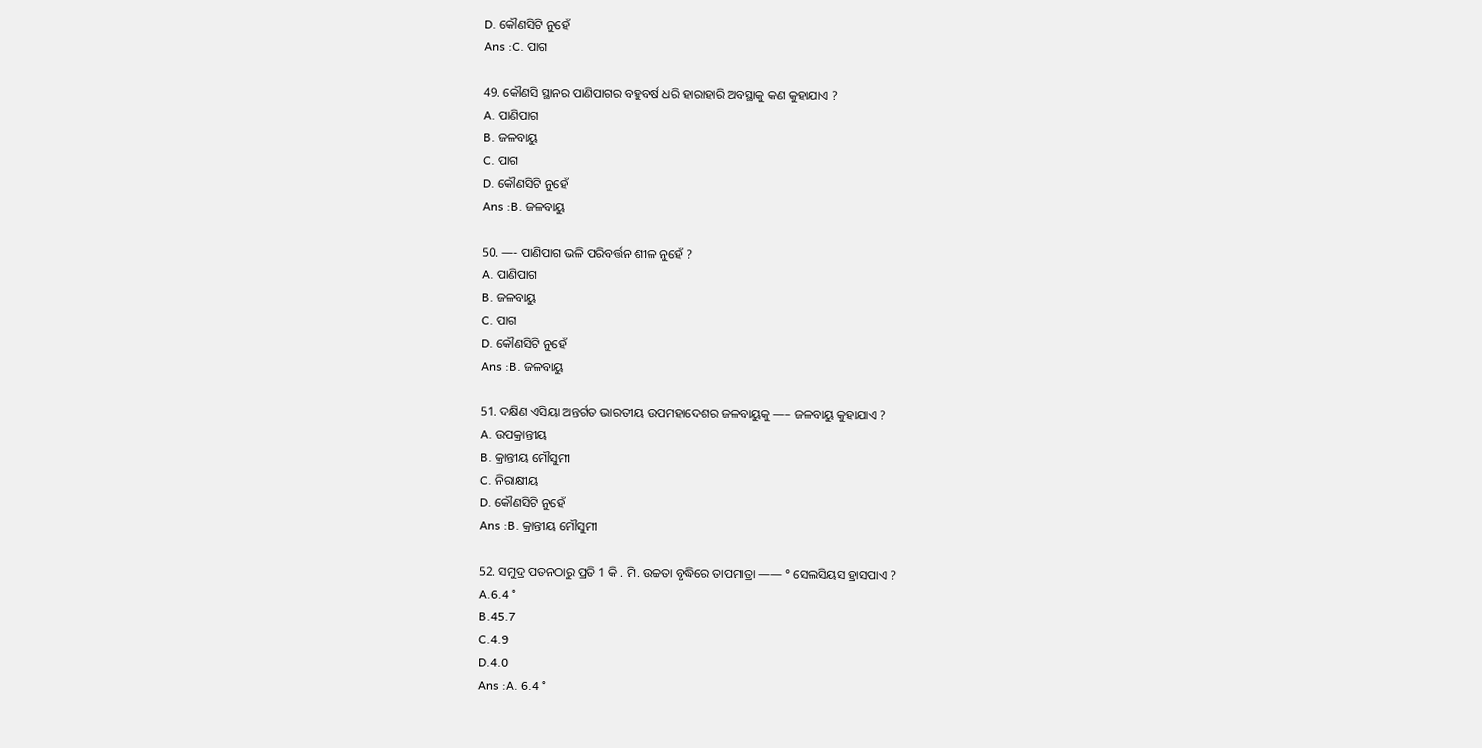D. କୌଣସିଟି ନୁହେଁ
Ans :C. ପାଗ

49. କୌଣସି ସ୍ଥାନର ପାଣିପାଗର ବହୁବର୍ଷ ଧରି ହାରାହାରି ଅବସ୍ଥାକୁ କଣ କୁହାଯାଏ ?
A. ପାଣିପାଗ
B. ଜଳବାୟୁ
C. ପାଗ
D. କୌଣସିଟି ନୁହେଁ
Ans :B. ଜଳବାୟୁ

50. —- ପାଣିପାଗ ଭଳି ପରିବର୍ତ୍ତନ ଶୀଳ ନୁହେଁ ?
A. ପାଣିପାଗ
B. ଜଳବାୟୁ
C. ପାଗ
D. କୌଣସିଟି ନୁହେଁ
Ans :B. ଜଳବାୟୁ

51. ଦକ୍ଷିଣ ଏସିୟା ଅନ୍ତର୍ଗତ ଭାରତୀୟ ଉପମହାଦେଶର ଜଳବାୟୁକୁ —– ଜଳବାୟୁ କୁହାଯାଏ ?
A. ଉପକ୍ରାନ୍ତୀୟ
B. କ୍ରାନ୍ତୀୟ ମୌସୁମୀ
C. ନିରାକ୍ଷୀୟ
D. କୌଣସିଟି ନୁହେଁ
Ans :B. କ୍ରାନ୍ତୀୟ ମୌସୁମୀ

52. ସମୁଦ୍ର ପତନଠାରୁ ପ୍ରତି 1 କି . ମି. ଉଚ୍ଚତା ବୃଦ୍ଧିରେ ତାପମାତ୍ରା —— ° ସେଲସିୟସ ହ୍ରାସପାଏ ?
A.6.4 °
B.45.7
C.4.9
D.4.0
Ans :A. 6.4 °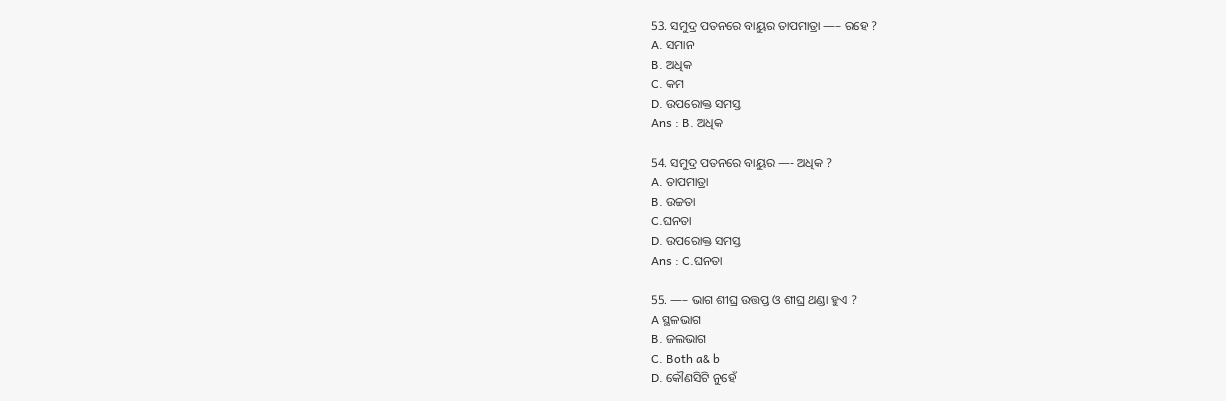53. ସମୁଦ୍ର ପତନରେ ବାୟୁର ତାପମାତ୍ରା —– ରହେ ?
A. ସମାନ
B. ଅଧିକ
C. କମ
D. ଉପରୋକ୍ତ ସମସ୍ତ
Ans : B. ଅଧିକ

54. ସମୁଦ୍ର ପତନରେ ବାୟୁର —- ଅଧିକ ?
A. ତାପମାତ୍ରା
B. ଉଚ୍ଚତା
C.ଘନତା
D. ଉପରୋକ୍ତ ସମସ୍ତ
Ans : C.ଘନତା

55. —– ଭାଗ ଶୀଘ୍ର ଉତ୍ତପ୍ତ ଓ ଶୀଘ୍ର ଥଣ୍ଡା ହୁଏ ?
A ସ୍ଥଳଭାଗ
B. ଜଲଭାଗ
C. Both a& b
D. କୌଣସିଟି ନୁହେଁ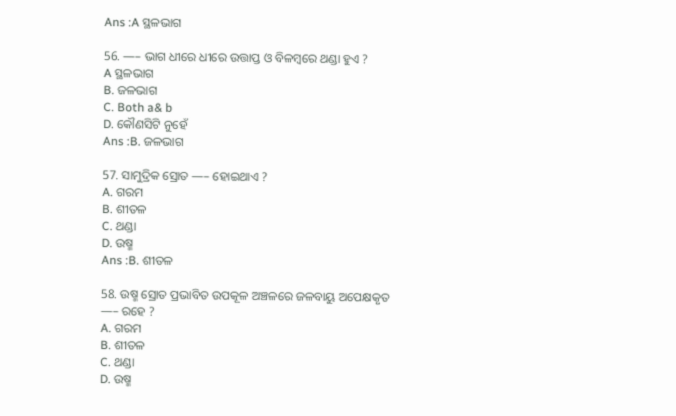Ans :A ସ୍ଥଳଭାଗ

56. —– ଭାଗ ଧୀରେ ଧୀରେ ଉତ୍ତାପ୍ତ ଓ ବିଳମ୍ବରେ ଥଣ୍ଡା ହୁଏ ?
A ସ୍ଥଳଭାଗ
B. ଜଳଭାଗ
C. Both a& b
D. କୌଣସିଟି ନୁହେଁ
Ans :B. ଜଳଭାଗ

57. ସାମୁଦ୍ରିକ ସ୍ରୋତ —– ହୋଇଥାଏ ?
A. ଗରମ
B. ଶୀତଳ
C. ଥଣ୍ଡା
D. ଉଷ୍ମ
Ans :B. ଶୀତଳ

58. ଉଷ୍ମ ସ୍ରୋତ ପ୍ରଭାବିତ ଉପକୂଳ ଅଞ୍ଚଳରେ ଜଳବାୟୁ ଅପେକ୍ଷକୃତ —– ରହେ ?
A. ଗରମ
B. ଶୀତଳ
C. ଥଣ୍ଡା
D. ଉଷ୍ମ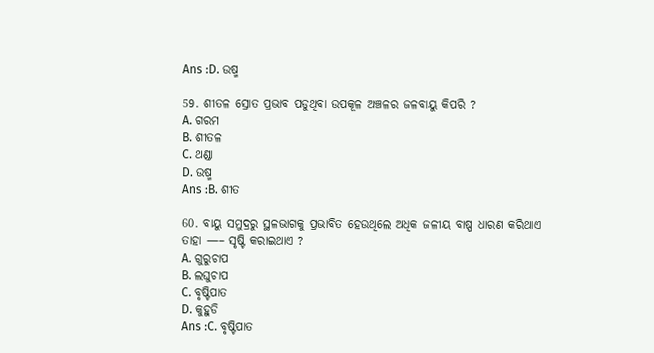Ans :D. ଉଷ୍ମ

59. ଶୀତଳ ସ୍ରୋତ ପ୍ରଭାବ ପଡୁଥିବା ଉପକୂଳ ଅଞ୍ଚଳର ଜଳବାୟୁ କିପରି ?
A. ଗରମ
B. ଶୀତଳ
C. ଥଣ୍ଡା
D. ଉଷ୍ମ
Ans :B. ଶୀତ

60. ବାୟୁ ସମୁଦ୍ରରୁ ସ୍ଥଳଭାଗକୁ ପ୍ରଭାବିତ ହେଉଥିଲେ ଅଧିକ ଜଳୀୟ ବାଷ୍ପ ଧାରଣ କରିଥାଏ ତାହା —– ସୃଷ୍ଟି କରାଇଥାଏ ?
A. ଗୁରୁଚାପ
B. ଲଘୁଚାପ
C. ବୃଷ୍ଟିପାତ
D. କୁହୁଡି
Ans :C. ବୃଷ୍ଟିପାତ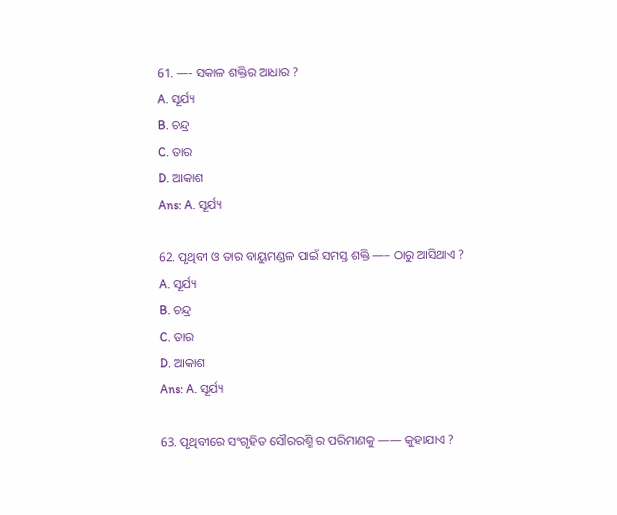61. —- ସକାଳ ଶକ୍ତିର ଆଧାର ?
A. ସୂର୍ଯ୍ୟ
B. ଚନ୍ଦ୍ର
C. ତାର
D. ଆକାଶ
Ans: A. ସୂର୍ଯ୍ୟ

62. ପୃଥିବୀ ଓ ତାର ବାୟୁମଣ୍ଡଳ ପାଇଁ ସମସ୍ତ ଶକ୍ତି —– ଠାରୁ ଆସିଥାଏ ?
A. ସୂର୍ଯ୍ୟ
B. ଚନ୍ଦ୍ର
C. ତାର
D. ଆକାଶ
Ans: A. ସୂର୍ଯ୍ୟ

63. ପୃଥିବୀରେ ସଂଗୃହିତ ସୌରରଶ୍ମି ର ପରିମାଣକୁ —— କୁହାଯାଏ ?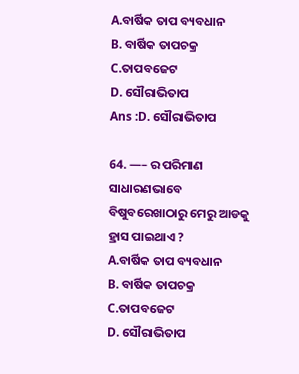A.ବାର୍ଷିକ ତାପ ବ୍ୟବଧାନ
B. ବାର୍ଷିକ ତାପଚକ୍ର
C.ତାପବଜେଟ
D. ସୌରାଭିତାପ
Ans :D. ସୌରାଭିତାପ

64. —– ର ପରିମାଣ ସାଧାରଣଭାବେ ବିଷୁବରେଖାଠାରୁ ମେରୁ ଆଡକୁ ହ୍ରାସ ପାଇଥାଏ ?
A.ବାର୍ଷିକ ତାପ ବ୍ୟବଧାନ
B. ବାର୍ଷିକ ତାପଚକ୍ର
C.ତାପବଜେଟ
D. ସୌରାଭିତାପ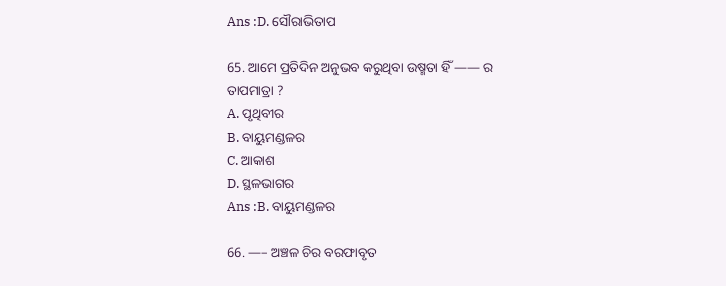Ans :D. ସୌରାଭିତାପ

65. ଆମେ ପ୍ରତିଦିନ ଅନୁଭବ କରୁଥିବା ଉଷ୍ମତା ହିଁ —— ର ତାପମାତ୍ରା ?
A. ପୃଥିବୀର
B. ବାୟୁମଣ୍ଡଳର
C. ଆକାଶ
D. ସ୍ଥଳଭାଗର
Ans :B. ବାୟୁମଣ୍ଡଳର

66. —– ଅଞ୍ଚଳ ଚିର ବରଫାବୃତ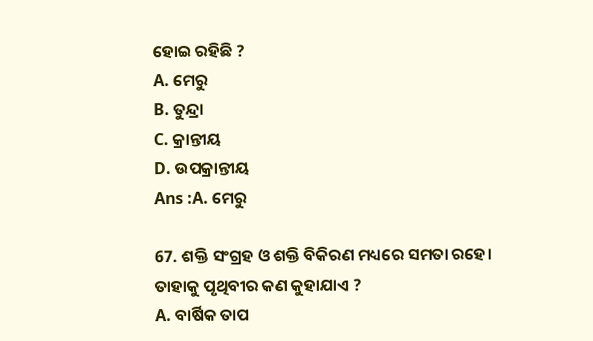ହୋଇ ରହିଛି ?
A. ମେରୁ
B. ତୁନ୍ଦ୍ରା
C. କ୍ରାନ୍ତୀୟ
D. ଉପକ୍ରାନ୍ତୀୟ
Ans :A. ମେରୁ

67. ଶକ୍ତି ସଂଗ୍ରହ ଓ ଶକ୍ତି ବିକିରଣ ମଧ୍ୟରେ ସମତା ରହେ। ତାହାକୁ ପୃଥିବୀର କଣ କୁହାଯାଏ ?
A. ବାର୍ଷିକ ତାପ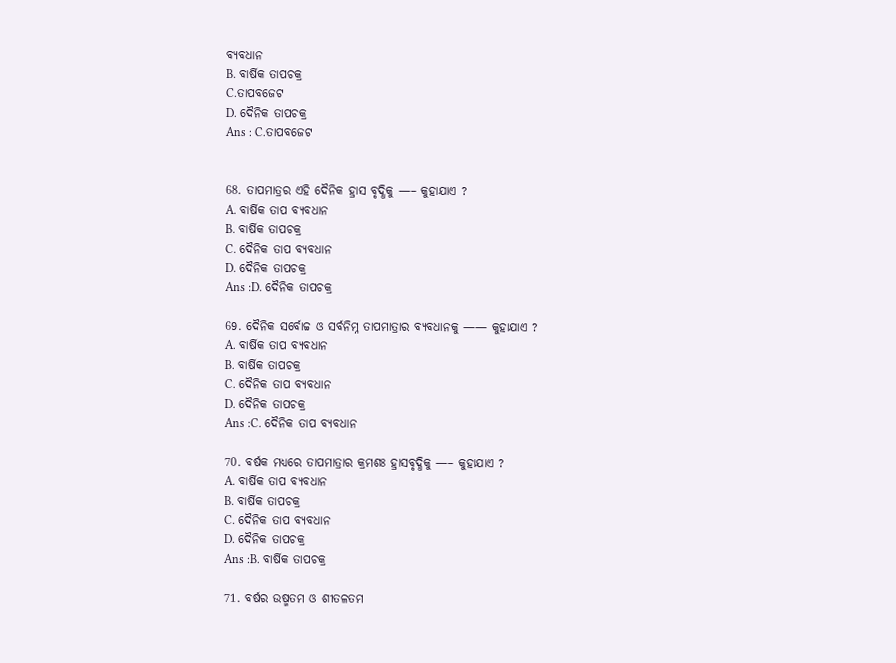ବ୍ୟବଧାନ
B. ବାର୍ଷିକ ତାପଚକ୍ର
C.ତାପବଜେଟ
D. ଦୈନିକ ତାପଚକ୍ର
Ans : C.ତାପବଜେଟ


68. ତାପମାତ୍ରର ଏହି ଦୈନିକ ହ୍ରାସ ବୃଦ୍ଧିକୁ —– କୁହାଯାଏ ?
A. ବାର୍ଷିକ ତାପ ବ୍ୟବଧାନ
B. ବାର୍ଷିକ ତାପଚକ୍ର
C. ଦୈନିକ ତାପ ବ୍ୟବଧାନ
D. ଦୈନିକ ତାପଚକ୍ର
Ans :D. ଦୈନିକ ତାପଚକ୍ର

69. ଦୈନିକ ସର୍ବୋଚ୍ଚ ଓ ସର୍ବନିମ୍ନ ତାପମାତ୍ରାର ବ୍ୟବଧାନକୁ —— କୁହାଯାଏ ?
A. ବାର୍ଷିକ ତାପ ବ୍ୟବଧାନ
B. ବାର୍ଷିକ ତାପଚକ୍ର
C. ଦୈନିକ ତାପ ବ୍ୟବଧାନ
D. ଦୈନିକ ତାପଚକ୍ର
Ans :C. ଦୈନିକ ତାପ ବ୍ୟବଧାନ

70. ବର୍ଷକ ମଧ୍ୟରେ ତାପମାତ୍ରାର କ୍ରମଶଃ ହ୍ରାସବୃଦ୍ଧିକୁ —– କୁହାଯାଏ ?
A. ବାର୍ଷିକ ତାପ ବ୍ୟବଧାନ
B. ବାର୍ଷିକ ତାପଚକ୍ର
C. ଦୈନିକ ତାପ ବ୍ୟବଧାନ
D. ଦୈନିକ ତାପଚକ୍ର
Ans :B. ବାର୍ଷିକ ତାପଚକ୍ର

71. ବର୍ଷର ଉଷ୍ମତମ ଓ ଶୀତଳତମ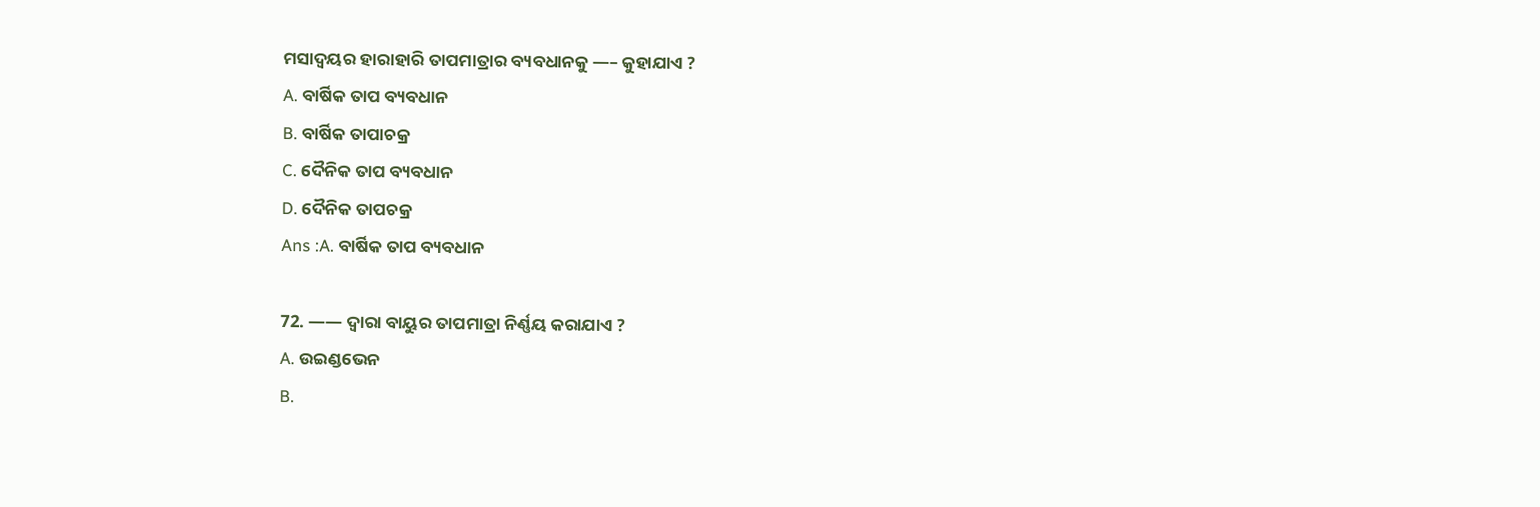ମସାଦ୍ୱୟର ହାରାହାରି ତାପମାତ୍ରାର ବ୍ୟବଧାନକୁ —– କୁହାଯାଏ ?
A. ବାର୍ଷିକ ତାପ ବ୍ୟବଧାନ
B. ବାର୍ଷିକ ତାପାଚକ୍ର
C. ଦୈନିକ ତାପ ବ୍ୟବଧାନ
D. ଦୈନିକ ତାପଚକ୍ର
Ans :A. ବାର୍ଷିକ ତାପ ବ୍ୟବଧାନ

72. —— ଦ୍ୱାରା ବାୟୁର ତାପମାତ୍ରା ନିର୍ଣ୍ଣୟ କରାଯାଏ ?
A. ଉଇଣ୍ଡଭେନ
B.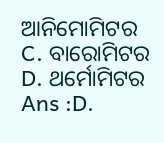ଆନିମୋମିଟର
C. ବାରୋମିଟର
D. ଥର୍ମୋମିଟର
Ans :D.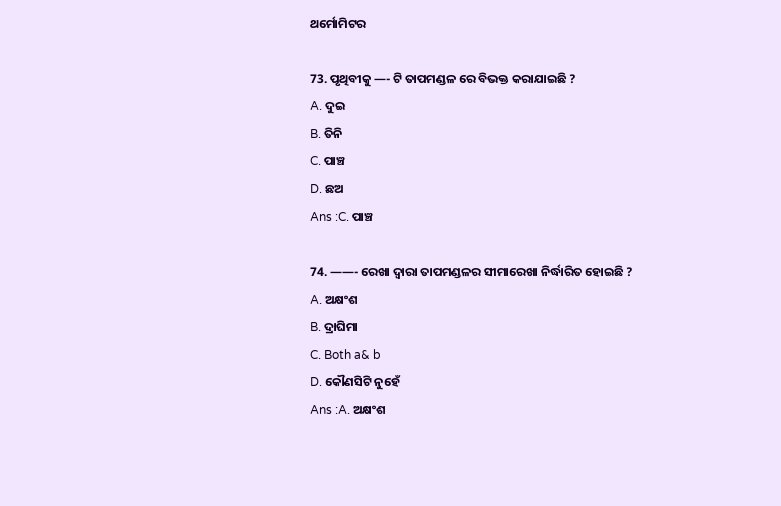ଥର୍ମୋମିଟର

73. ପୃଥିବୀକୁ —- ଟି ତାପମଣ୍ଡଳ ରେ ବିଭକ୍ତ କରାଯାଇଛି ?
A. ଦୁଇ
B. ତିନି
C. ପାଞ୍ଚ
D. ଛଅ
Ans :C. ପାଞ୍ଚ

74. ——- ରେଖା ଦ୍ୱାରା ତାପମଣ୍ଡଳର ସୀମାରେଖା ନିର୍ଦ୍ଧାରିତ ହୋଇଛି ?
A. ଅକ୍ଷଂଶ
B. ଦ୍ରାଘିମା
C. Both a& b
D. କୌଣସିଟି ନୁହେଁ
Ans :A. ଅକ୍ଷଂଶ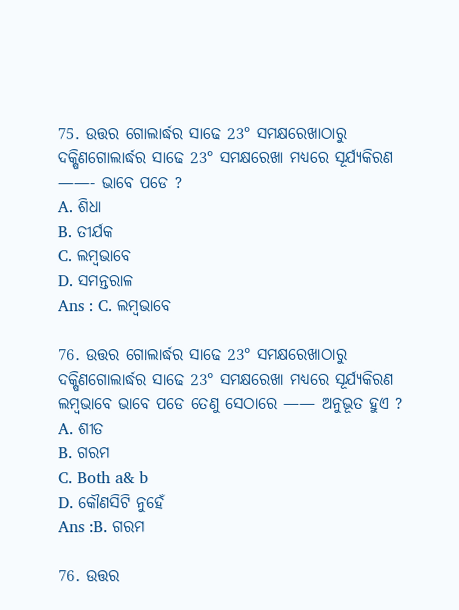75. ଉତ୍ତର ଗୋଲାର୍ଦ୍ଧର ସାଢେ 23° ସମକ୍ଷରେଖାଠାରୁ ଦକ୍ଷିଣଗୋଲାର୍ଦ୍ଧର ସାଢେ 23° ସମକ୍ଷରେଖା ମଧ୍ୟରେ ସୂର୍ଯ୍ୟକିରଣ ——- ଭାବେ ପଡେ ?
A. ଶିଧା
B. ତୀର୍ଯକ
C. ଲମ୍ବଭାବେ
D. ସମନ୍ତରାଳ
Ans : C. ଲମ୍ବଭାବେ

76. ଉତ୍ତର ଗୋଲାର୍ଦ୍ଧର ସାଢେ 23° ସମକ୍ଷରେଖାଠାରୁ ଦକ୍ଷିଣଗୋଲାର୍ଦ୍ଧର ସାଢେ 23° ସମକ୍ଷରେଖା ମଧ୍ୟରେ ସୂର୍ଯ୍ୟକିରଣ ଲମ୍ବଭାବେ ଭାବେ ପଡେ ତେଣୁ ସେଠାରେ —— ଅନୁଭୂତ ହୁଏ ?
A. ଶୀତ
B. ଗରମ
C. Both a& b
D. କୌଣସିଟି ନୁହେଁ
Ans :B. ଗରମ

76. ଉତ୍ତର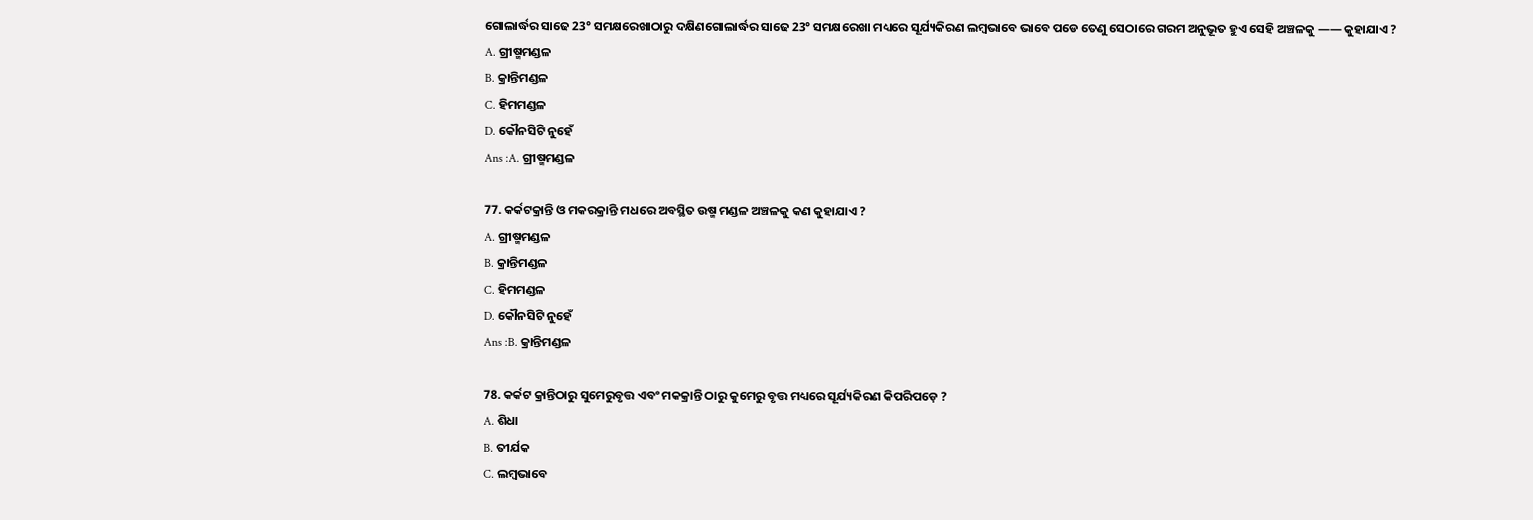ଗୋଲାର୍ଦ୍ଧର ସାଢେ 23° ସମକ୍ଷରେଖାଠାରୁ ଦକ୍ଷିଣଗୋଲାର୍ଦ୍ଧର ସାଢେ 23° ସମକ୍ଷରେଖା ମଧ୍ୟରେ ସୂର୍ଯ୍ୟକିରଣ ଲମ୍ବଭାବେ ଭାବେ ପଡେ ତେଣୁ ସେଠାରେ ଗରମ ଅନୁଭୂତ ହୁଏ ସେହି ଅଞ୍ଚଳକୁ —— କୁହାଯାଏ ?
A. ଗ୍ରୀଷ୍ମମଣ୍ଡଳ
B. କ୍ରାନ୍ତିମଣ୍ଡଳ
C. ହିମମଣ୍ଡଳ
D. କୌନସିଟି ନୁହେଁ
Ans :A. ଗ୍ରୀଷ୍ମମଣ୍ଡଳ

77. କର୍କଟକ୍ରାନ୍ତି ଓ ମକରକ୍ରାନ୍ତି ମଧରେ ଅବସ୍ଥିତ ଉଷ୍ମ ମଣ୍ଡଳ ଅଞ୍ଚଳକୁ କଣ କୁହାଯାଏ ?
A. ଗ୍ରୀଷ୍ମମଣ୍ଡଳ
B. କ୍ରାନ୍ତିମଣ୍ଡଳ
C. ହିମମଣ୍ଡଳ
D. କୌନସିଟି ନୁହେଁ
Ans :B. କ୍ରାନ୍ତିମଣ୍ଡଳ

78. କର୍କଟ କ୍ରାନ୍ତିଠାରୁ ସୁମେରୁବୃତ୍ତ ଏବଂ ମକକ୍ରାନ୍ତି ଠାରୁ କୁମେରୁ ବୃତ୍ତ ମଧ୍ୟରେ ସୂର୍ଯ୍ୟକିରଣ କିପରିପଡ଼େ ?
A. ଶିଧା
B. ତୀର୍ଯକ
C. ଲମ୍ବଭାବେ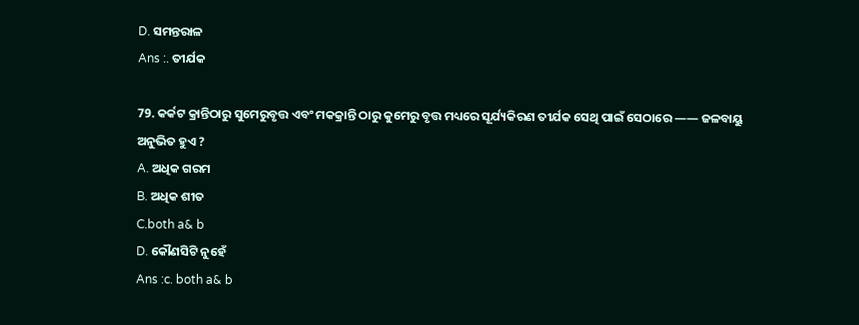D. ସମନ୍ତରାଳ
Ans :. ତୀର୍ଯକ

79. କର୍କଟ କ୍ରାନ୍ତିଠାରୁ ସୁମେରୁବୃତ୍ତ ଏବଂ ମକକ୍ରାନ୍ତି ଠାରୁ କୁମେରୁ ବୃତ୍ତ ମଧ୍ୟରେ ସୂର୍ଯ୍ୟକିରଣ ତୀର୍ଯକ ସେଥି ପାଇଁ ସେଠାରେ —— ଜଳବାୟୁ ଅନୁଭିତ ହୁଏ ?
A. ଅଧିକ ଗରମ
B. ଅଧିକ ଶୀତ
C.both a& b
D. କୌଣସିଟି ନୁହେଁ
Ans :c. both a& b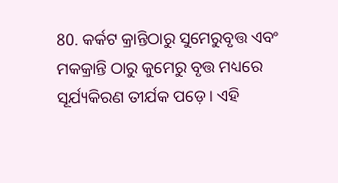80. କର୍କଟ କ୍ରାନ୍ତିଠାରୁ ସୁମେରୁବୃତ୍ତ ଏବଂ ମକକ୍ରାନ୍ତି ଠାରୁ କୁମେରୁ ବୃତ୍ତ ମଧ୍ୟରେ ସୂର୍ଯ୍ୟକିରଣ ତୀର୍ଯକ ପଡ଼େ। ଏହି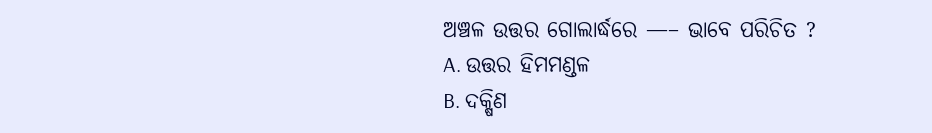ଅଞ୍ଚଳ ଉତ୍ତର ଗୋଲାର୍ଦ୍ଧରେ —– ଭାବେ ପରିଚିତ ?
A. ଉତ୍ତର ହିମମଣ୍ଡଳ
B. ଦକ୍ଷିଣ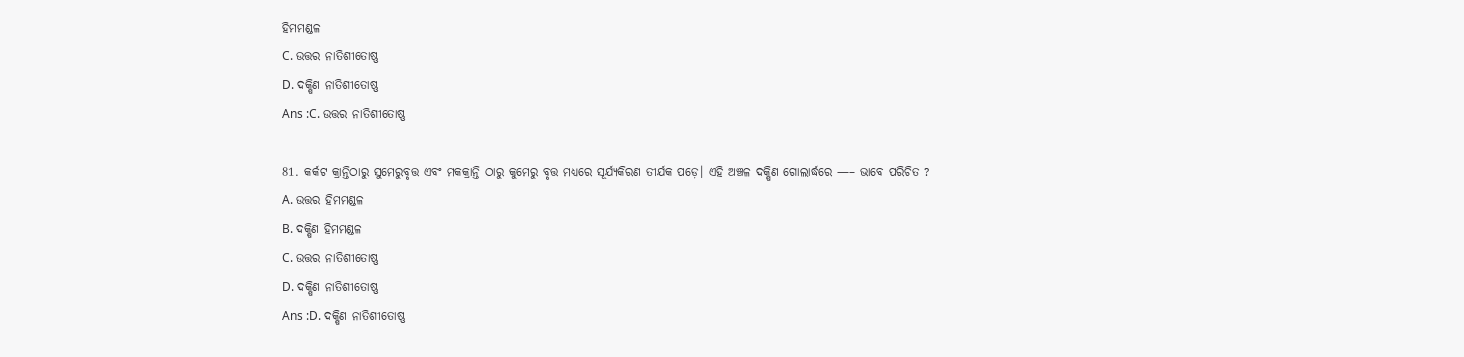ହିମମଣ୍ଡଳ
C. ଉତ୍ତର ନାତିଶୀତୋଷ୍ଣ
D. ଦକ୍ଷିଣ ନାତିଶୀତୋଷ୍ଣ
Ans :C. ଉତ୍ତର ନାତିଶୀତୋଷ୍ଣ

81. କର୍କଟ କ୍ରାନ୍ତିଠାରୁ ସୁମେରୁବୃତ୍ତ ଏବଂ ମକକ୍ରାନ୍ତି ଠାରୁ କୁମେରୁ ବୃତ୍ତ ମଧ୍ୟରେ ସୂର୍ଯ୍ୟକିରଣ ତୀର୍ଯକ ପଡ଼େ। ଏହି ଅଞ୍ଚଳ ଦକ୍ଷିଣ ଗୋଲାର୍ଦ୍ଧରେ —– ଭାବେ ପରିଚିତ ?
A. ଉତ୍ତର ହିମମଣ୍ଡଳ
B. ଦକ୍ଷିଣ ହିମମଣ୍ଡଳ
C. ଉତ୍ତର ନାତିଶୀତୋଷ୍ଣ
D. ଦକ୍ଷିଣ ନାତିଶୀତୋଷ୍ଣ
Ans :D. ଦକ୍ଷିଣ ନାତିଶୀତୋଷ୍ଣ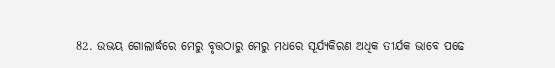82. ଉଭୟ ଗୋଲାର୍ଦ୍ଧରେ ମେରୁ ବୃତ୍ତଠାରୁ ମେରୁ ମଧରେ ସୂର୍ଯ୍ୟକିରଣ ଅଧିକ ତୀର୍ଯକ ଭାବେ ପଢେ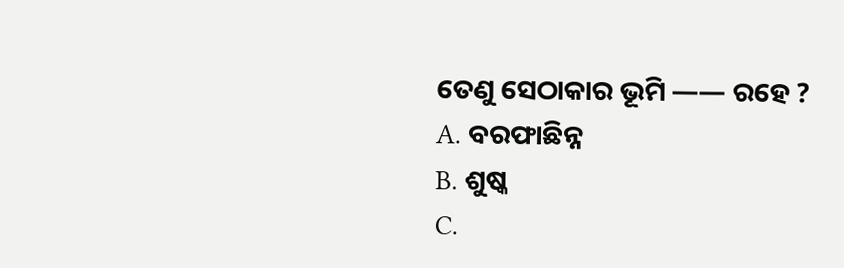ତେଣୁ ସେଠାକାର ଭୂମି —— ରହେ ?
A. ବରଫାଛିନ୍ନ
B. ଶୁଷ୍କ
C.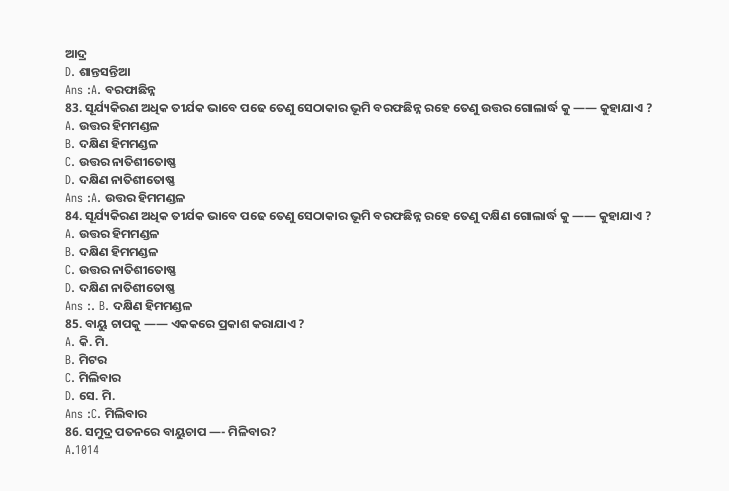ଆଦ୍ର
D. ଶାନ୍ତସନ୍ତିଆ
Ans :A. ବରଫାଛିନ୍ନ
83. ସୂର୍ଯ୍ୟକିରଣ ଅଧିକ ତୀର୍ଯକ ଭାବେ ପଢେ ତେଣୁ ସେଠାକାର ଭୂମି ବରଫଛିନ୍ନ ରହେ ତେଣୁ ଉତ୍ତର ଗୋଲାର୍ଦ୍ଧ କୁ —— କୁହାଯାଏ ?
A. ଉତ୍ତର ହିମମଣ୍ଡଳ
B. ଦକ୍ଷିଣ ହିମମଣ୍ଡଳ
C. ଉତ୍ତର ନାତିଶୀତୋଷ୍ଣ
D. ଦକ୍ଷିଣ ନାତିଶୀତୋଷ୍ଣ
Ans :A. ଉତ୍ତର ହିମମଣ୍ଡଳ
84. ସୂର୍ଯ୍ୟକିରଣ ଅଧିକ ତୀର୍ଯକ ଭାବେ ପଢେ ତେଣୁ ସେଠାକାର ଭୂମି ବରଫଛିନ୍ନ ରହେ ତେଣୁ ଦକ୍ଷିଣ ଗୋଲାର୍ଦ୍ଧ କୁ —— କୁହାଯାଏ ?
A. ଉତ୍ତର ହିମମଣ୍ଡଳ
B. ଦକ୍ଷିଣ ହିମମଣ୍ଡଳ
C. ଉତ୍ତର ନାତିଶୀତୋଷ୍ଣ
D. ଦକ୍ଷିଣ ନାତିଶୀତୋଷ୍ଣ
Ans :. B. ଦକ୍ଷିଣ ହିମମଣ୍ଡଳ
85. ବାୟୁ ଚାପକୁ —— ଏକକରେ ପ୍ରକାଶ କରାଯାଏ ?
A. କି. ମି.
B. ମିଟର
C. ମିଲିବାର
D. ସେ. ମି.
Ans :C. ମିଲିବାର
86. ସମୁଦ୍ର ପତନରେ ବାୟୁଚାପ —- ମିଳିବାର?
A.1014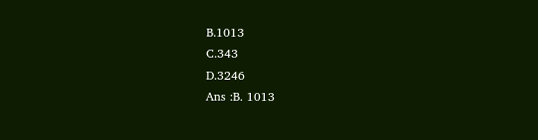B.1013
C.343
D.3246
Ans :B. 1013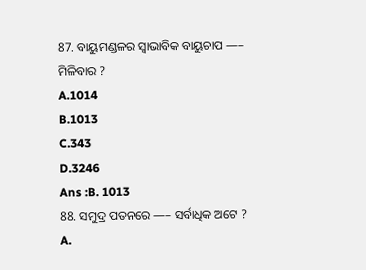87. ବାୟୁମଣ୍ଡଳର ସ୍ୱାଭାବିକ ବାୟୁଚାପ —– ମିଳିବାର ?
A.1014
B.1013
C.343
D.3246
Ans :B. 1013
88. ସମୁଦ୍ର ପତନରେ —– ସର୍ବାଧିକ ଅଟେ ?
A.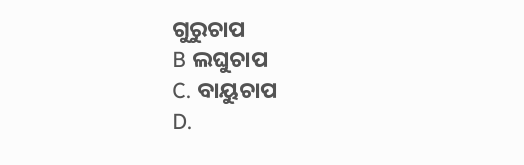ଗୁରୁଚାପ
B ଲଘୁଚାପ
C. ବାୟୁଚାପ
D.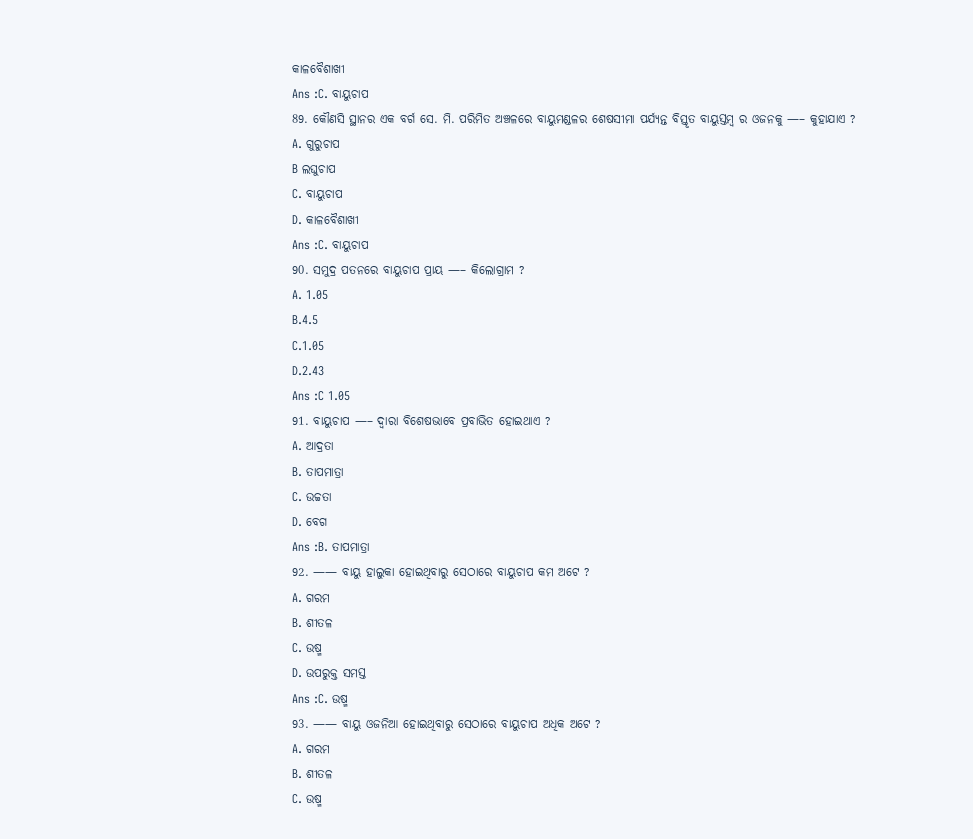କାଳବୈଶାଖୀ
Ans :C. ବାୟୁଚାପ
89. କୌଣସି ସ୍ଥାନର ଏକ ବର୍ଗ ସେ. ମି. ପରିମିତ ଅଞ୍ଚଳରେ ବାୟୁମଣ୍ଡଳର ଶେଷସୀମା ପର୍ଯ୍ୟନ୍ତ ବିସ୍ତୃତ ବାୟୁସ୍ତମ୍ବ ର ଓଜନକୁ —– କୁହାଯାଏ ?
A. ଗୁରୁଚାପ
B ଲଘୁଚାପ
C. ବାୟୁଚାପ
D. କାଳବୈଶାଖୀ
Ans :C. ବାୟୁଚାପ
90. ସମୁଦ୍ର ପତନରେ ବାୟୁଚାପ ପ୍ରାୟ —– କିଲୋଗ୍ରାମ ?
A. 1.05
B.4.5
C.1.05
D.2.43
Ans :C 1.05
91. ବାୟୁଚାପ —– ଦ୍ୱାରା ବିଶେଷଭାବେ ପ୍ରବାଭିତ ହୋଇଥାଏ ?
A. ଆଦ୍ରତା
B. ତାପମାତ୍ରା
C. ଉଚ୍ଚତା
D. ବେଗ
Ans :B. ତାପମାତ୍ରା
92. —— ବାୟୁ ହାଲୁକା ହୋଇଥିବାରୁ ସେଠାରେ ବାୟୁଚାପ କମ ଅଟେ ?
A. ଗରମ
B. ଶୀତଳ
C. ଉଷ୍ମ
D. ଉପରୁକ୍ତ ସମସ୍ତ
Ans :C. ଉଷ୍ମ
93. —— ବାୟୁ ଓଜନିଆ ହୋଇଥିବାରୁ ସେଠାରେ ବାୟୁଚାପ ଅଧିକ ଅଟେ ?
A. ଗରମ
B. ଶୀତଳ
C. ଉଷ୍ମ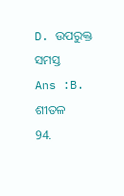D. ଉପରୁକ୍ତ ସମସ୍ତ
Ans :B. ଶୀତଳ
94.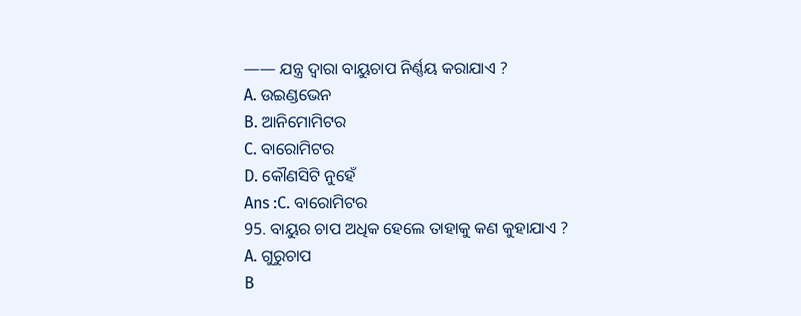—— ଯନ୍ତ୍ର ଦ୍ୱାରା ବାୟୁଚାପ ନିର୍ଣ୍ଣୟ କରାଯାଏ ?
A. ଉଇଣ୍ଡଭେନ
B. ଆନିମୋମିଟର
C. ବାରୋମିଟର
D. କୌଣସିଟି ନୁହେଁ
Ans :C. ବାରୋମିଟର
95. ବାୟୁର ଚାପ ଅଧିକ ହେଲେ ତାହାକୁ କଣ କୁହାଯାଏ ?
A. ଗୁରୁଚାପ
B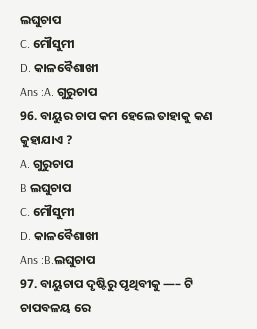ଲଘୁଚାପ
C. ମୌସୁମୀ
D. କାଳବୈଶାଖୀ
Ans :A. ଗୁରୁଚାପ
96. ବାୟୁର ଚାପ କମ ହେଲେ ତାହାକୁ କଣ କୁହାଯାଏ ?
A. ଗୁରୁଚାପ
B ଲଘୁଚାପ
C. ମୌସୁମୀ
D. କାଳବୈଶାଖୀ
Ans :B.ଲଘୁଚାପ
97. ବାୟୁଚାପ ଦୃଷ୍ଟିରୁ ପୃଥିବୀକୁ —– ଟି ଚାପବଳୟ ରେ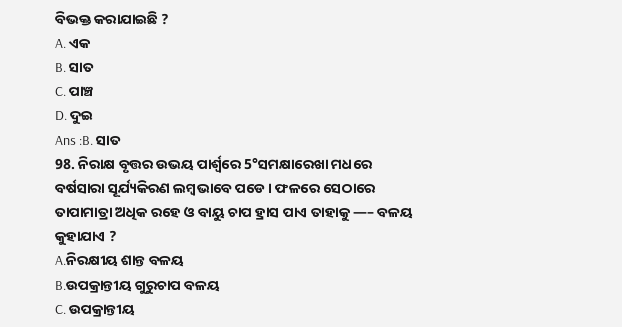ବିଭକ୍ତ କରାଯାଇଛି ?
A. ଏକ
B. ସାତ
C. ପାଞ୍ଚ
D. ଦୁଇ
Ans :B. ସାତ
98. ନିରାକ୍ଷ ବୃତ୍ତର ଉଭୟ ପାର୍ଶ୍ୱରେ 5°ସମକ୍ଷାରେଖା ମଧରେ ବର୍ଷସାରା ସୂର୍ଯ୍ୟକିରଣ ଲମ୍ବଭାବେ ପଡେ। ଫଳରେ ସେଠାରେ ତାପାମାତ୍ରା ଅଧିକ ରହେ ଓ ବାୟୁ ଚାପ ହ୍ରାସ ପାଏ ତାହାକୁ —– ବଳୟ କୁହାଯାଏ ?
A.ନିରକ୍ଷୀୟ ଶାନ୍ତ ବଳୟ
B.ଉପକ୍ରାନ୍ତୀୟ ଗୁରୁଚାପ ବଳୟ
C. ଉପକ୍ରାନ୍ତୀୟ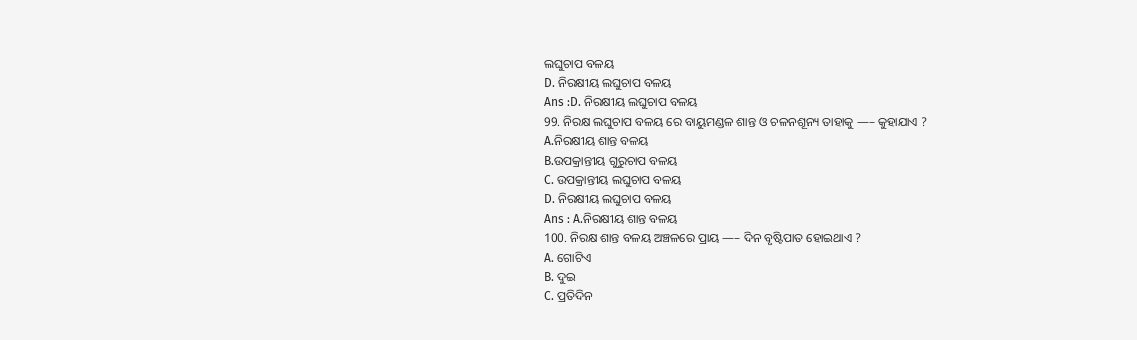ଲଘୁଚାପ ବଳୟ
D. ନିରକ୍ଷୀୟ ଲଘୁଚାପ ବଳୟ
Ans :D. ନିରକ୍ଷୀୟ ଲଘୁଚାପ ବଳୟ
99. ନିରକ୍ଷ ଲଘୁଚାପ ବଳୟ ରେ ବାୟୁମଣ୍ଡଳ ଶାନ୍ତ ଓ ଚଳନଶୂନ୍ୟ ତାହାକୁ —– କୁହାଯାଏ ?
A.ନିରକ୍ଷୀୟ ଶାନ୍ତ ବଳୟ
B.ଉପକ୍ରାନ୍ତୀୟ ଗୁରୁଚାପ ବଳୟ
C. ଉପକ୍ରାନ୍ତୀୟ ଲଘୁଚାପ ବଳୟ
D. ନିରକ୍ଷୀୟ ଲଘୁଚାପ ବଳୟ
Ans : A.ନିରକ୍ଷୀୟ ଶାନ୍ତ ବଳୟ
100. ନିରକ୍ଷ ଶାନ୍ତ ବଳୟ ଅଞ୍ଚଳରେ ପ୍ରାୟ —– ଦିନ ବୃଷ୍ଟିପାତ ହୋଇଥାଏ ?
A. ଗୋଟିଏ
B. ଦୁଇ
C. ପ୍ରତିଦିନ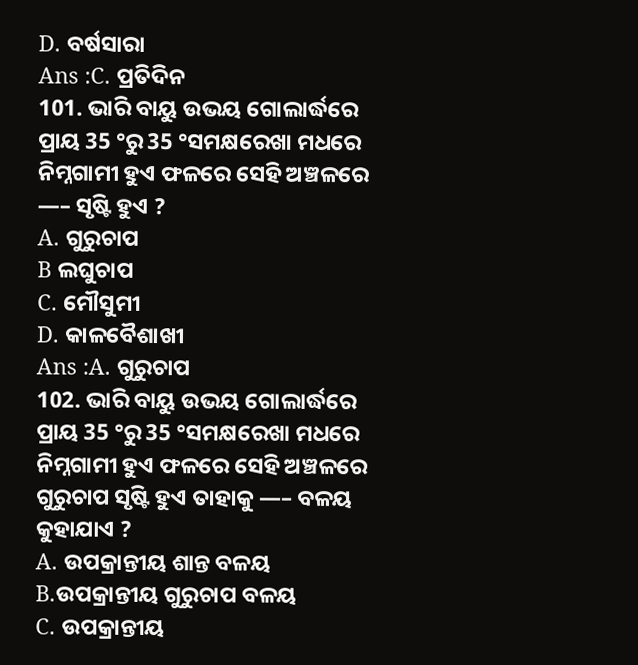D. ବର୍ଷସାରା
Ans :C. ପ୍ରତିଦିନ
101. ଭାରି ବାୟୁ ଉଭୟ ଗୋଲାର୍ଦ୍ଧରେ ପ୍ରାୟ 35 °ରୁ 35 °ସମକ୍ଷରେଖା ମଧରେ ନିମ୍ନଗାମୀ ହୁଏ ଫଳରେ ସେହି ଅଞ୍ଚଳରେ —– ସୃଷ୍ଟି ହୁଏ ?
A. ଗୁରୁଚାପ
B ଲଘୁଚାପ
C. ମୌସୁମୀ
D. କାଳବୈଶାଖୀ
Ans :A. ଗୁରୁଚାପ
102. ଭାରି ବାୟୁ ଉଭୟ ଗୋଲାର୍ଦ୍ଧରେ ପ୍ରାୟ 35 °ରୁ 35 °ସମକ୍ଷରେଖା ମଧରେ ନିମ୍ନଗାମୀ ହୁଏ ଫଳରେ ସେହି ଅଞ୍ଚଳରେ ଗୁରୁଚାପ ସୃଷ୍ଟି ହୁଏ ତାହାକୁ —– ବଳୟ କୁହାଯାଏ ?
A. ଉପକ୍ରାନ୍ତୀୟ ଶାନ୍ତ ବଳୟ
B.ଉପକ୍ରାନ୍ତୀୟ ଗୁରୁଚାପ ବଳୟ
C. ଉପକ୍ରାନ୍ତୀୟ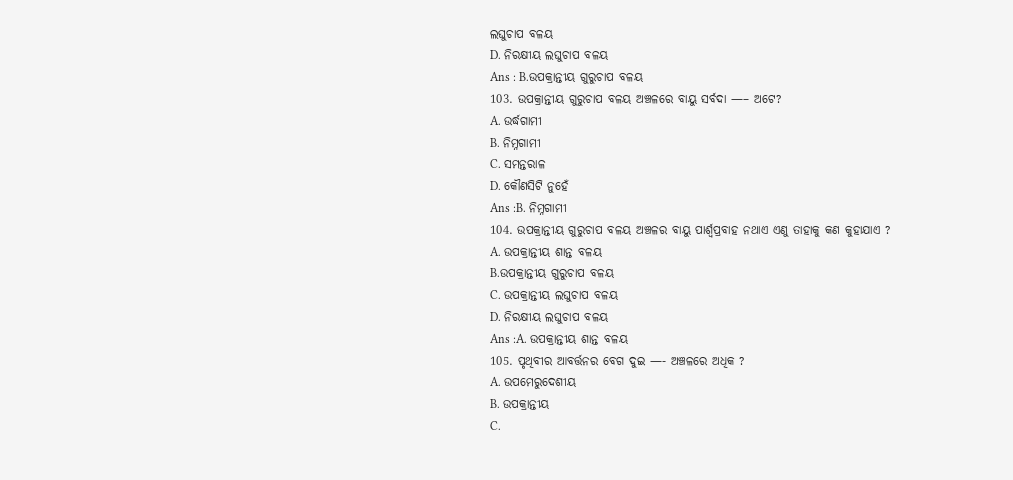ଲଘୁଚାପ ବଳୟ
D. ନିରକ୍ଷୀୟ ଲଘୁଚାପ ବଳୟ
Ans : B.ଉପକ୍ରାନ୍ତୀୟ ଗୁରୁଚାପ ବଳୟ
103. ଉପକ୍ରାନ୍ତୀୟ ଗୁରୁଚାପ ବଳୟ ଅଞ୍ଚଳରେ ବାୟୁ ସର୍ବଦା —– ଅଟେ?
A. ଉର୍ଦ୍ଧଗାମୀ
B. ନିମ୍ନଗାମୀ
C. ସମନ୍ତରାଳ
D. କୌଣସିଟି ନୁହେଁ
Ans :B. ନିମ୍ନଗାମୀ
104. ଉପକ୍ରାନ୍ତୀୟ ଗୁରୁଚାପ ବଳୟ ଅଞ୍ଚଳର ବାୟୁ ପାର୍ଶ୍ୱପ୍ରବାହ ନଥାଏ ଏଣୁ ତାହାକୁ କଣ କୁହାଯାଏ ?
A. ଉପକ୍ରାନ୍ତୀୟ ଶାନ୍ତ ବଳୟ
B.ଉପକ୍ରାନ୍ତୀୟ ଗୁରୁଚାପ ବଳୟ
C. ଉପକ୍ରାନ୍ତୀୟ ଲଘୁଚାପ ବଳୟ
D. ନିରକ୍ଷୀୟ ଲଘୁଚାପ ବଳୟ
Ans :A. ଉପକ୍ରାନ୍ତୀୟ ଶାନ୍ତ ବଳୟ
105. ପୃଥିବୀର ଆବର୍ତ୍ତନର ବେଗ ଦୁଇ —- ଅଞ୍ଚଳରେ ଅଧିକ ?
A. ଉପମେରୁଦେଶୀୟ
B. ଉପକ୍ରାନ୍ତୀୟ
C.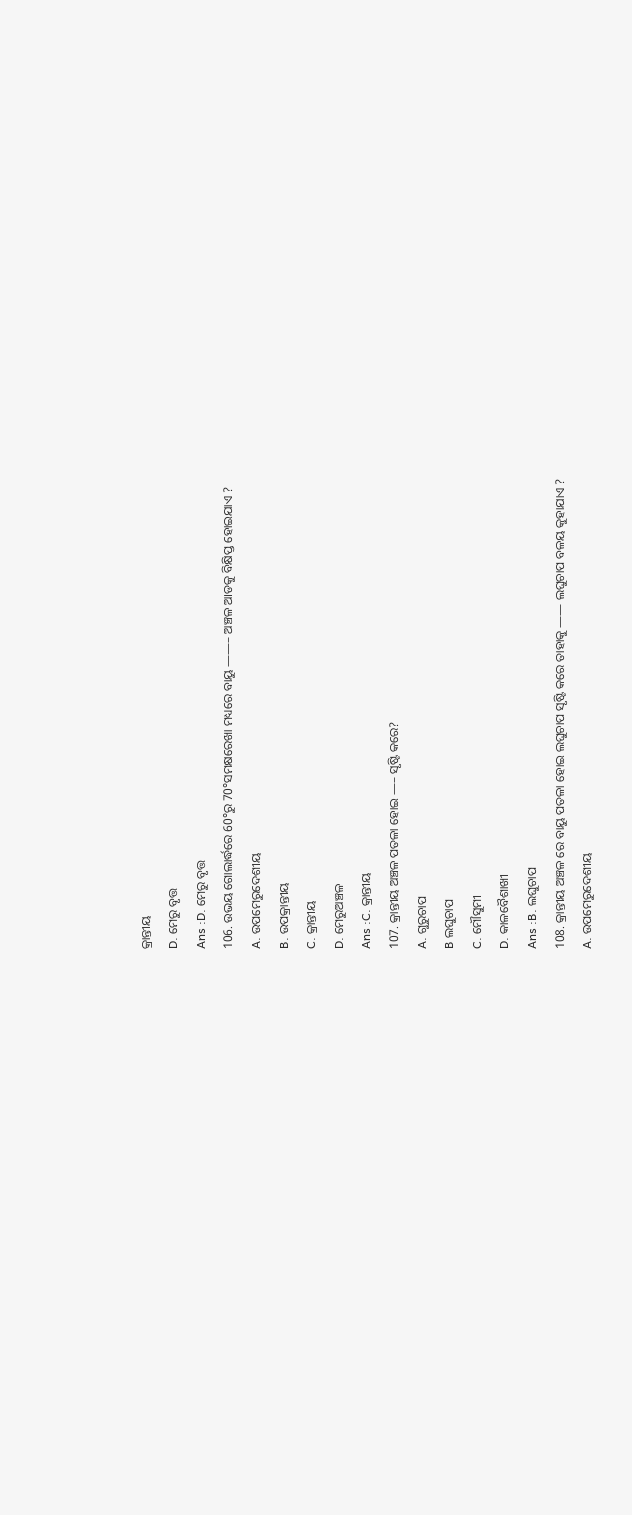କ୍ରାନ୍ତୀୟ
D. ମେରୁ ବୃତ୍ତ
Ans :D. ମେରୁ ବୃତ୍ତ
106. ଉଭୟ ଗୋଲାର୍ଦ୍ଧରେ 60°ରୁ 70°ସମକ୍ଷରେଖା ମଧ୍ୟରେ ବାୟୁ ——– ଅଞ୍ଚଳ ଆଡକୁ ବିକ୍ଷିପ୍ତ ହୋଇଯାଏ ?
A. ଉପମେରୁଦେଶୀୟ
B. ଉପକ୍ରାନ୍ତୀୟ
C. କ୍ରାନ୍ତୀୟ
D. ମେରୁଅଞ୍ଚଳ
Ans :C. କ୍ରାନ୍ତୀୟ
107. କ୍ରାନ୍ତୀୟ ଅଞ୍ଚଳ ପତଳା ହୋଇ —– ସୃଷ୍ଟି କରେ?
A. ଗୁରୁଚାପ
B ଲଘୁଚାପ
C. ମୌସୁମୀ
D. କାଳବୈଶାଖୀ
Ans :B. ଲଘୁଚାପ
108. କ୍ରାନ୍ତୀୟ ଅଞ୍ଚଳ ରେ ବାୟୁ ପତଳା ହୋଇ ଲଘୁଚାପ ସୃଷ୍ଟି କରେ ତାହାକୁ —— ଲଘୁଚାପ ବଳୟ କୁହାଯାଏ ?
A. ଉପମେରୁଦେଶୀୟ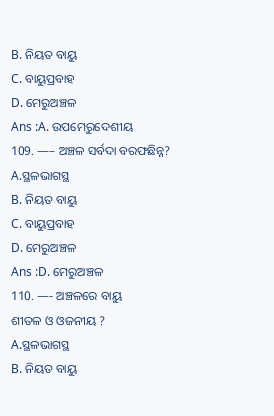B. ନିୟତ ବାୟୁ
C. ବାୟୁପ୍ରବାହ
D. ମେରୁଅଞ୍ଚଳ
Ans :A. ଉପମେରୁଦେଶୀୟ
109. —– ଅଞ୍ଚଳ ସର୍ବଦା ବରଫଛିନ୍ନ?
A.ସ୍ଥଳଭାଗସ୍ଥ
B. ନିୟତ ବାୟୁ
C. ବାୟୁପ୍ରବାହ
D. ମେରୁଅଞ୍ଚଳ
Ans :D. ମେରୁଅଞ୍ଚଳ
110. —- ଅଞ୍ଚଳରେ ବାୟୁ
ଶୀତଳ ଓ ଓଜନୀୟ ?
A.ସ୍ଥଳଭାଗସ୍ଥ
B. ନିୟତ ବାୟୁ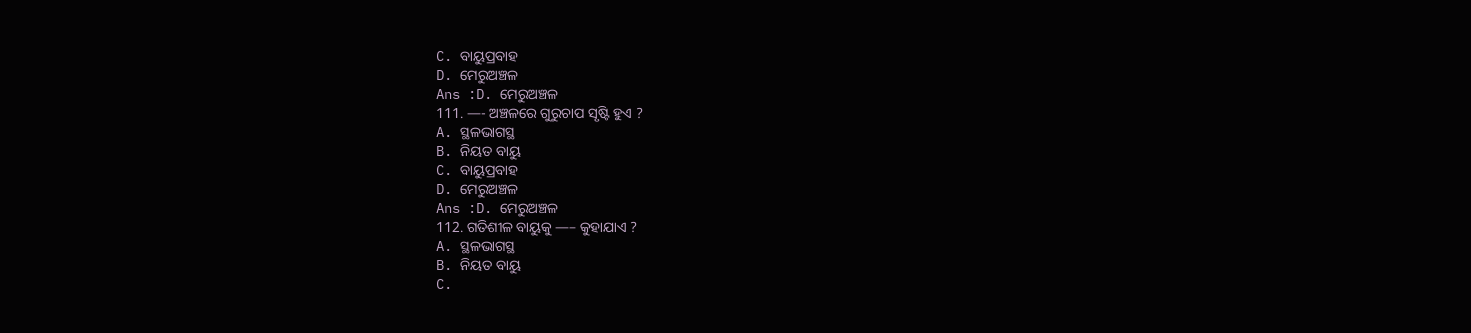C. ବାୟୁପ୍ରବାହ
D. ମେରୁଅଞ୍ଚଳ
Ans :D. ମେରୁଅଞ୍ଚଳ
111. —- ଅଞ୍ଚଳରେ ଗୁରୁଚାପ ସୃଷ୍ଟି ହୁଏ ?
A. ସ୍ଥଳଭାଗସ୍ଥ
B. ନିୟତ ବାୟୁ
C. ବାୟୁପ୍ରବାହ
D. ମେରୁଅଞ୍ଚଳ
Ans :D. ମେରୁଅଞ୍ଚଳ
112. ଗତିଶୀଳ ବାୟୁକୁ —– କୁହାଯାଏ ?
A. ସ୍ଥଳଭାଗସ୍ଥ
B. ନିୟତ ବାୟୁ
C.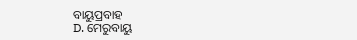ବାୟୁପ୍ରବାହ
D. ମେରୁବାୟୁ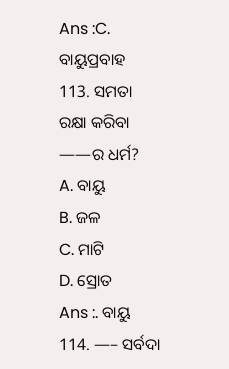Ans :C. ବାୟୁପ୍ରବାହ
113. ସମତା ରକ୍ଷା କରିବା ——ର ଧର୍ମ?
A. ବାୟୁ
B. ଜଳ
C. ମାଟି
D. ସ୍ରୋତ
Ans :. ବାୟୁ
114. —– ସର୍ବଦା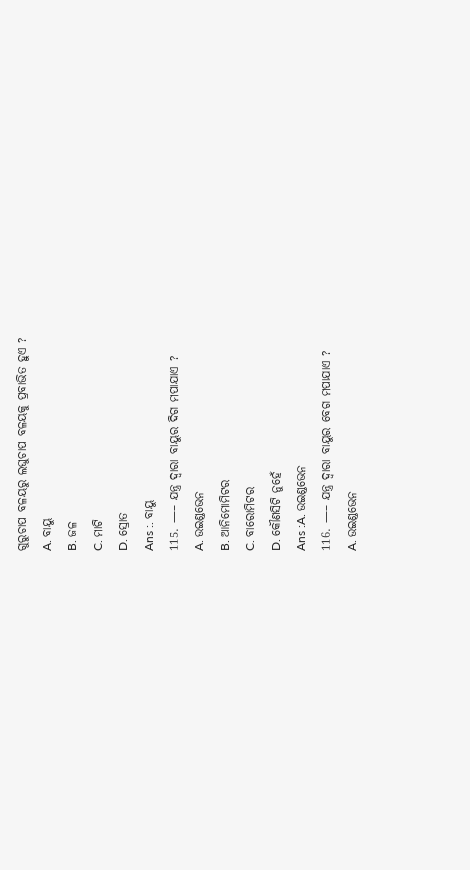ଗୁରୁଚାପ ବଳୟରୁ ଲଘୁଚାପ ବଳୟକୁ ପ୍ରବାଭିତ ହୁଏ ?
A. ବାୟୁ
B. ଜଳ
C. ମାଟି
D. ସ୍ରୋତ
Ans :. ବାୟୁ
115. —– ଯନ୍ତ୍ର ଦ୍ୱାରା ବାୟୁର ଦିଗ ମପାଯାଏ ?
A. ଉଇଣ୍ଡଭେନ
B. ଆନିମୋମିଟର
C. ବାରୋମିଟର
D. କୌଣସିଟି ନୁହେଁ
Ans :A. ଉଇଣ୍ଡଭେନ
116. —– ଯନ୍ତ୍ର ଦ୍ୱାରା ବାୟୁର ବେଗ ମପାଯାଏ ?
A. ଉଇଣ୍ଡଭେନ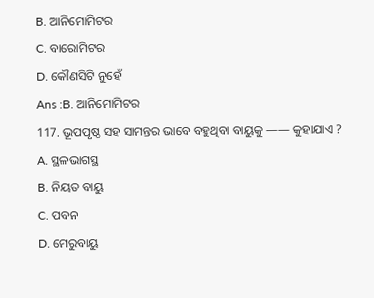B. ଆନିମୋମିଟର
C. ବାରୋମିଟର
D. କୌଣସିଟି ନୁହେଁ
Ans :B. ଆନିମୋମିଟର
117. ଭୂପପୃଷ୍ଠ ସହ ସାମନ୍ତର ଭାବେ ବହୁଥିବା ବାୟୁକୁ —— କୁହାଯାଏ ?
A. ସ୍ଥଳଭାଗସ୍ଥ
B. ନିୟତ ବାୟୁ
C. ପବନ
D. ମେରୁବାୟୁ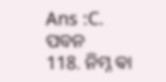Ans :C. ପବନ
118. ନିମ୍ନ ଵା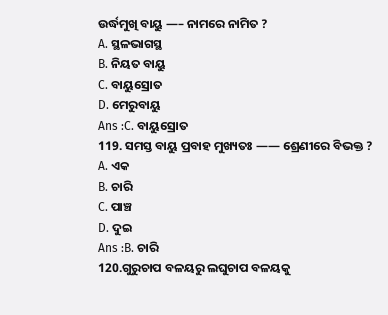ଉର୍ଦ୍ଧମୁଖି ବାୟୁ —– ନାମରେ ନାମିତ ?
A. ସ୍ଥଳଭାଗସ୍ଥ
B. ନିୟତ ବାୟୁ
C. ବାୟୁସ୍ରୋତ
D. ମେରୁବାୟୁ
Ans :C. ବାୟୁସ୍ରୋତ
119. ସମସ୍ତ ବାୟୁ ପ୍ରବାହ ମୁଖ୍ୟତଃ —— ଶ୍ରେଣୀରେ ବିଭକ୍ତ ?
A. ଏକ
B. ଚାରି
C. ପାଞ୍ଚ
D. ଦୁଇ
Ans :B. ଚାରି
120.ଗୁରୁଚାପ ବଳୟରୁ ଲଘୁଚାପ ବଳୟକୁ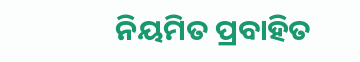ନିୟମିତ ପ୍ରବାହିତ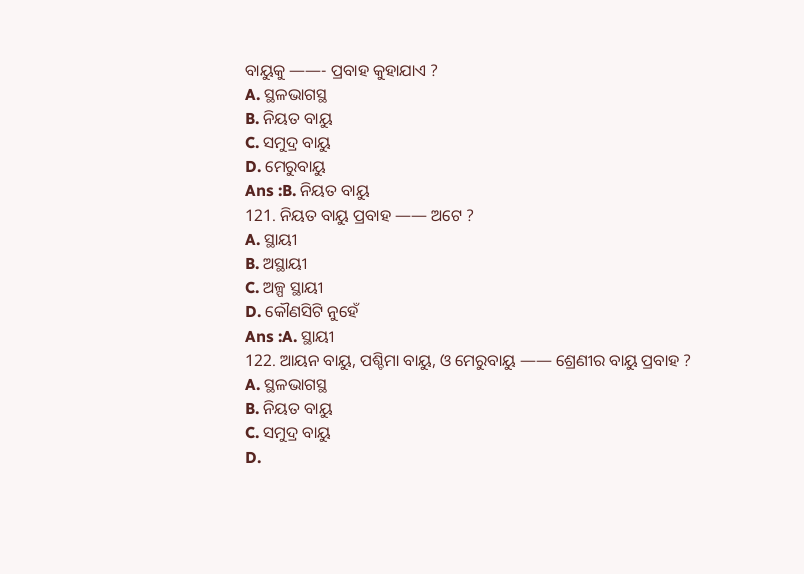ବାୟୁକୁ ——- ପ୍ରବାହ କୁହାଯାଏ ?
A. ସ୍ଥଳଭାଗସ୍ଥ
B. ନିୟତ ବାୟୁ
C. ସମୁଦ୍ର ବାୟୁ
D. ମେରୁବାୟୁ
Ans :B. ନିୟତ ବାୟୁ
121. ନିୟତ ବାୟୁ ପ୍ରବାହ —— ଅଟେ ?
A. ସ୍ଥାୟୀ
B. ଅସ୍ଥାୟୀ
C. ଅଳ୍ପ ସ୍ଥାୟୀ
D. କୌଣସିଟି ନୁହେଁ
Ans :A. ସ୍ଥାୟୀ
122. ଆୟନ ବାୟୁ, ପଶ୍ଚିମା ବାୟୁ, ଓ ମେରୁବାୟୁ —— ଶ୍ରେଣୀର ବାୟୁ ପ୍ରବାହ ?
A. ସ୍ଥଳଭାଗସ୍ଥ
B. ନିୟତ ବାୟୁ
C. ସମୁଦ୍ର ବାୟୁ
D.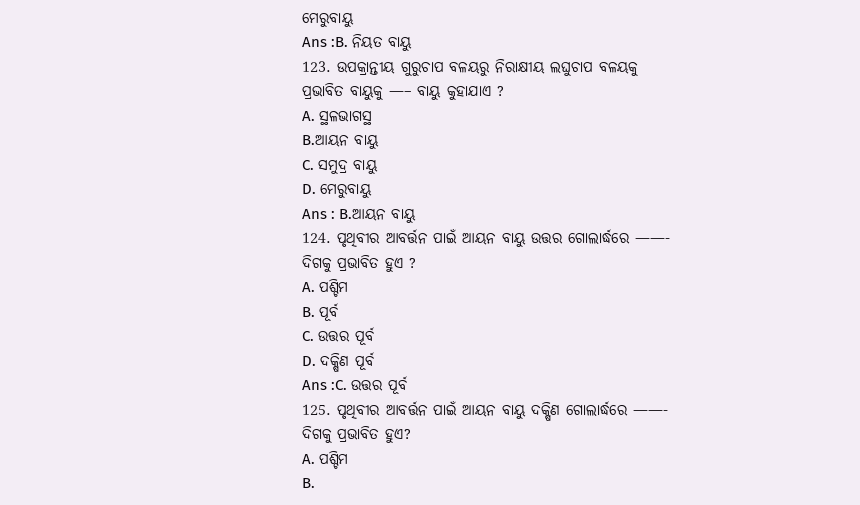ମେରୁବାୟୁ
Ans :B. ନିୟତ ବାୟୁ
123. ଉପକ୍ରାନ୍ତୀୟ ଗୁରୁଚାପ ବଳୟରୁ ନିରାକ୍ଷୀୟ ଲଘୁଚାପ ବଳୟକୁ ପ୍ରଭାବିତ ବାୟୁକୁ —– ବାୟୁ କୁହାଯାଏ ?
A. ସ୍ଥଳଭାଗସ୍ଥ
B.ଆୟନ ବାୟୁ
C. ସମୁଦ୍ର ବାୟୁ
D. ମେରୁବାୟୁ
Ans : B.ଆୟନ ବାୟୁ
124. ପୃଥିବୀର ଆବର୍ତ୍ତନ ପାଇଁ ଆୟନ ବାୟୁ ଉତ୍ତର ଗୋଲାର୍ଦ୍ଧରେ ——- ଦିଗକୁ ପ୍ରଭାବିତ ହୁଏ ?
A. ପଶ୍ଚିମ
B. ପୂର୍ବ
C. ଉତ୍ତର ପୂର୍ବ
D. ଦକ୍ଷିଣ ପୂର୍ବ
Ans :C. ଉତ୍ତର ପୂର୍ବ
125. ପୃଥିବୀର ଆବର୍ତ୍ତନ ପାଇଁ ଆୟନ ବାୟୁ ଦକ୍ଷିଣ ଗୋଲାର୍ଦ୍ଧରେ ——- ଦିଗକୁ ପ୍ରଭାବିତ ହୁଏ?
A. ପଶ୍ଚିମ
B.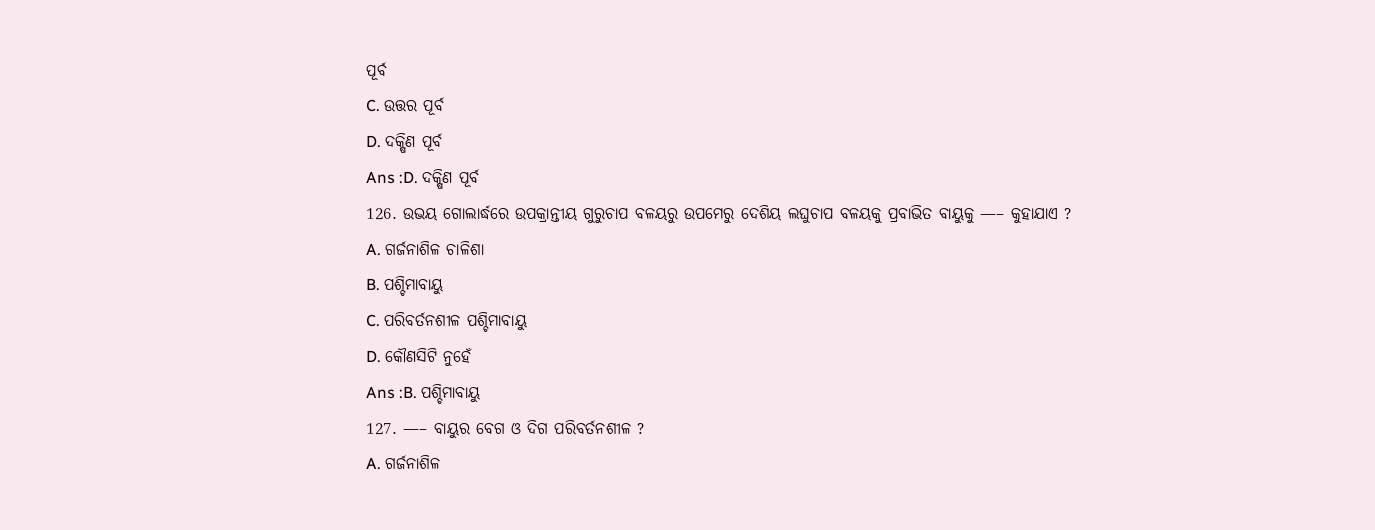ପୂର୍ବ
C. ଉତ୍ତର ପୂର୍ବ
D. ଦକ୍ଷିଣ ପୂର୍ବ
Ans :D. ଦକ୍ଷିଣ ପୂର୍ବ
126. ଉଭୟ ଗୋଲାର୍ଦ୍ଧରେ ଉପକ୍ରାନ୍ତୀୟ ଗୁରୁଚାପ ବଳୟରୁ ଉପମେରୁ ଦେଶିୟ ଲଘୁଚାପ ବଳୟକୁ ପ୍ରବାଭିତ ବାୟୁକୁ —– କୁହାଯାଏ ?
A. ଗର୍ଜନାଶିଳ ଚାଳିଶା
B. ପଶ୍ଚିମାବାୟୁ
C. ପରିବର୍ତନଶୀଳ ପଶ୍ଚିମାବାୟୁ
D. କୌଣସିଟି ନୁହେଁ
Ans :B. ପଶ୍ଚିମାବାୟୁ
127. —– ବାୟୁର ବେଗ ଓ ଦିଗ ପରିବର୍ତନଶୀଳ ?
A. ଗର୍ଜନାଶିଳ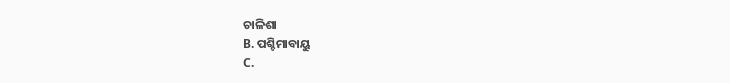ଚାଳିଶା
B. ପଶ୍ଚିମାବାୟୁ
C.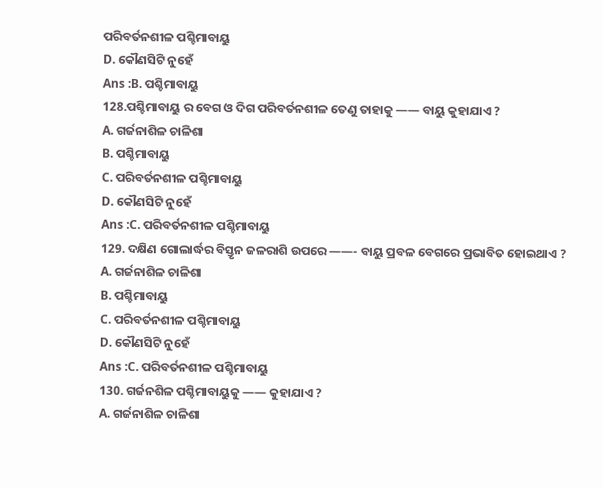ପରିବର୍ତନଶୀଳ ପଶ୍ଚିମାବାୟୁ
D. କୌଣସିଟି ନୁହେଁ
Ans :B. ପଶ୍ଚିମାବାୟୁ
128.ପଶ୍ଚିମାବାୟୁ ର ବେଗ ଓ ଦିଗ ପରିବର୍ତନଶୀଳ ତେଣୁ ତାହାକୁ —— ବାୟୁ କୁହାଯାଏ ?
A. ଗର୍ଜନାଶିଳ ଚାଳିଶା
B. ପଶ୍ଚିମାବାୟୁ
C. ପରିବର୍ତନଶୀଳ ପଶ୍ଚିମାବାୟୁ
D. କୌଣସିଟି ନୁହେଁ
Ans :C. ପରିବର୍ତନଶୀଳ ପଶ୍ଚିମାବାୟୁ
129. ଦକ୍ଷିଣ ଗୋଲାର୍ଦ୍ଧର ବିସ୍ତୃନ ଜଳରାଶି ଉପରେ ——- ବାୟୁ ପ୍ରବଳ ବେଗରେ ପ୍ରଭାବିତ ହୋଇଥାଏ ?
A. ଗର୍ଜନାଶିଳ ଚାଳିଶା
B. ପଶ୍ଚିମାବାୟୁ
C. ପରିବର୍ତନଶୀଳ ପଶ୍ଚିମାବାୟୁ
D. କୌଣସିଟି ନୁହେଁ
Ans :C. ପରିବର୍ତନଶୀଳ ପଶ୍ଚିମାବାୟୁ
130. ଗର୍ଜନଶିଳ ପଶ୍ଚିମାବାୟୁକୁ —— କୁହାଯାଏ ?
A. ଗର୍ଜନାଶିଳ ଚାଳିଶା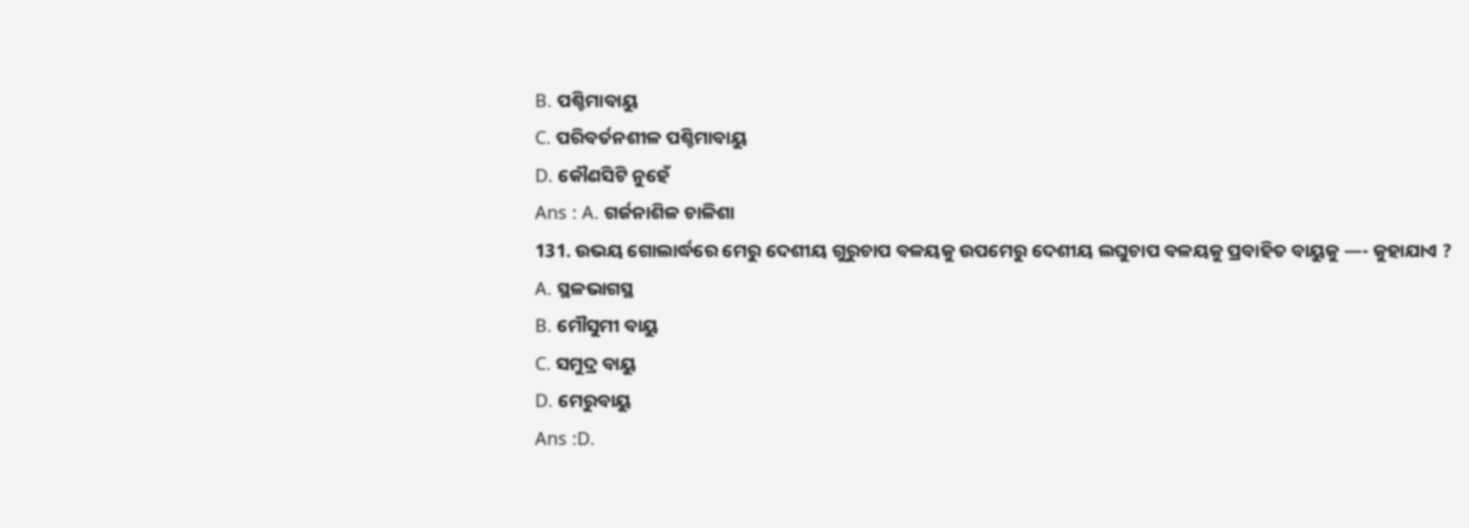B. ପଶ୍ଚିମାବାୟୁ
C. ପରିବର୍ତନଶୀଳ ପଶ୍ଚିମାବାୟୁ
D. କୌଣସିଟି ନୁହେଁ
Ans : A. ଗର୍ଜନାଶିଳ ଚାଳିଶା
131. ଉଭୟ ଗୋଲାର୍ଦ୍ଧରେ ମେରୁ ଦେଶୀୟ ଗୁରୁଚାପ ବଳୟକୁ ଉପମେରୁ ଦେଶୀୟ ଲଘୁଚାପ ବଳୟକୁ ପ୍ରବାହିତ ବାୟୁକୁ —- କୁହାଯାଏ ?
A. ସ୍ଥଳଭାଗସ୍ଥ
B. ମୌସୁମୀ ବାୟୁ
C. ସମୁଦ୍ର ବାୟୁ
D. ମେରୁବାୟୁ
Ans :D.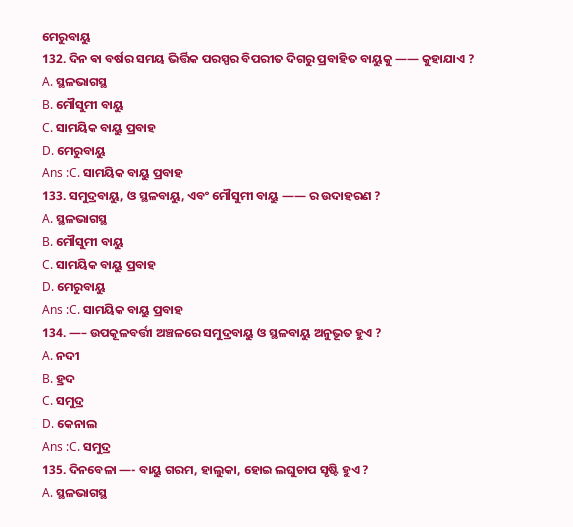ମେରୁବାୟୁ
132. ଦିନ ଵା ବର୍ଷର ସମୟ ଭିର୍ତ୍ତିକ ପରସ୍ପର ବିପରୀତ ଦିଗରୁ ପ୍ରବାହିତ ବାୟୁକୁ —— କୁହାଯାଏ ?
A. ସ୍ଥଳଭାଗସ୍ଥ
B. ମୌସୁମୀ ବାୟୁ
C. ସାମୟିକ ବାୟୁ ପ୍ରବାହ
D. ମେରୁବାୟୁ
Ans :C. ସାମୟିକ ବାୟୁ ପ୍ରବାହ
133. ସମୁଦ୍ରବାୟୁ, ଓ ସ୍ଥଳବାୟୁ, ଏବଂ ମୌସୁମୀ ବାୟୁ —— ର ଉଦାହରଣ ?
A. ସ୍ଥଳଭାଗସ୍ଥ
B. ମୌସୁମୀ ବାୟୁ
C. ସାମୟିକ ବାୟୁ ପ୍ରବାହ
D. ମେରୁବାୟୁ
Ans :C. ସାମୟିକ ବାୟୁ ପ୍ରବାହ
134. —– ଉପକୂଳବର୍ତ୍ତୀ ଅଞ୍ଚଳରେ ସମୁଦ୍ରବାୟୁ ଓ ସ୍ଥଳବାୟୁ ଅନୁଭୂତ ହୁଏ ?
A. ନଦୀ
B. ହ୍ରଦ
C. ସମୁଦ୍ର
D. କେନାଲ
Ans :C. ସମୁଦ୍ର
135. ଦିନବେଳା —- ବାୟୁ ଗରମ, ହାଲୁକା, ହୋଇ ଲଘୁଚାପ ସୃଷ୍ଟି ହୁଏ ?
A. ସ୍ଥଳଭାଗସ୍ଥ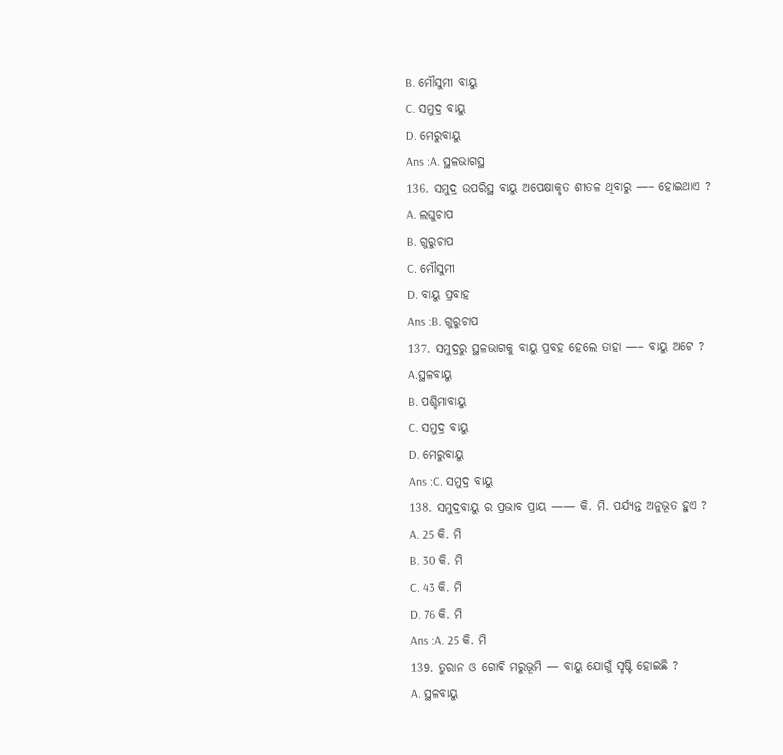B. ମୌସୁମୀ ବାୟୁ
C. ସମୁଦ୍ର ବାୟୁ
D. ମେରୁବାୟୁ
Ans :A. ସ୍ଥଳଭାଗସ୍ଥ
136. ସମୁଦ୍ର ଉପରିସ୍ଥ ବାୟୁ ଅପେକ୍ଷାକୃତ ଶୀତଳ ଥିବାରୁ —– ହୋଇଥାଏ ?
A. ଲଘୁଚାପ
B. ଗୁରୁଚାପ
C. ମୌସୁମୀ
D. ବାୟୁ ପ୍ରବାହ
Ans :B. ଗୁରୁଚାପ
137. ସମୁଦ୍ରରୁ ସ୍ଥଳଭାଗକୁ ବାୟୁ ପ୍ରବହ ହେଲେ ତାହା —– ବାୟୁ ଅଟେ ?
A.ସ୍ଥଳବାୟୁ
B. ପଶ୍ଚିମାବାୟୁ
C. ସମୁଦ୍ର ବାୟୁ
D. ମେରୁବାୟୁ
Ans :C. ସମୁଦ୍ର ବାୟୁ
138. ସମୁଦ୍ରବାୟୁ ର ପ୍ରଭାବ ପ୍ରାୟ —— କି. ମି. ପର୍ଯ୍ୟନ୍ତ ଅନୁଭୂତ ହୁଏ ?
A. 25 କି. ମି
B. 30 କି. ମି
C. 43 କି. ମି
D. 76 କି. ମି
Ans :A. 25 କି. ମି
139. ତୁରାନ ଓ ଗୋଵି ମରୁଭୂମି — ବାୟୁ ଯୋଗୁଁ ସୃଷ୍ଟି ହୋଇଛି ?
A. ସ୍ଥଳବାୟୁ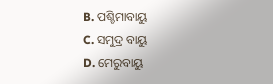B. ପଶ୍ଚିମାବାୟୁ
C. ସମୁଦ୍ର ବାୟୁ
D. ମେରୁବାୟୁ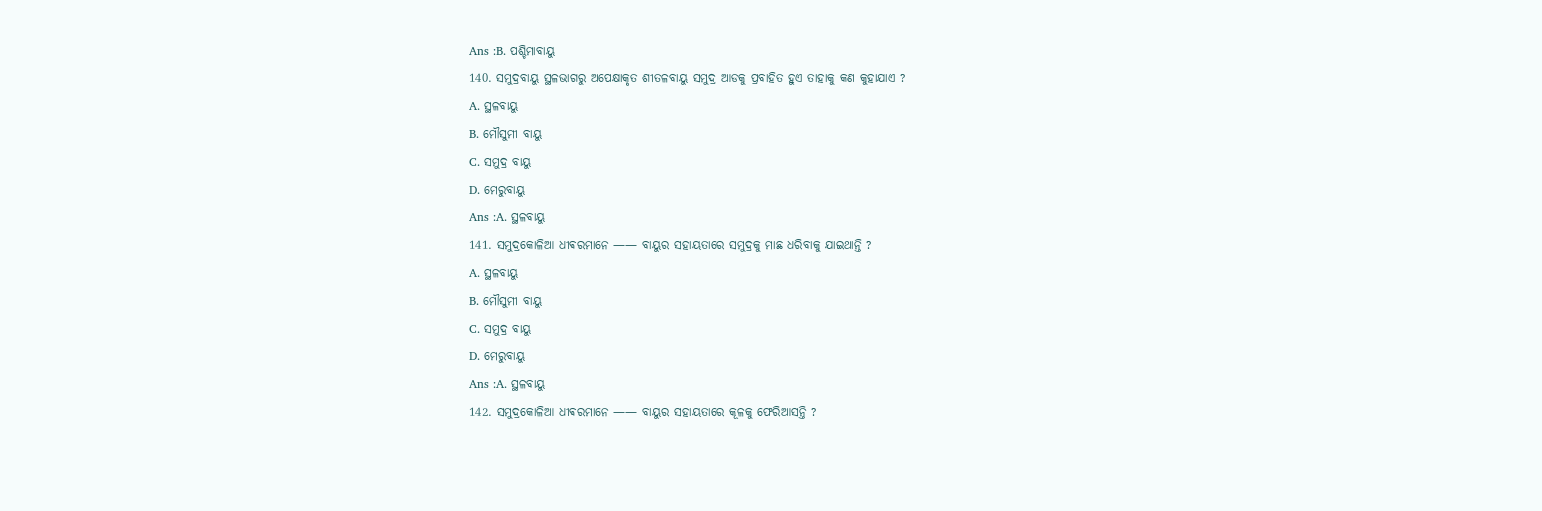Ans :B. ପଶ୍ଚିମାବାୟୁ
140. ସମୁଦ୍ରବାୟୁ ସ୍ଥଳଭାଗରୁ ଅପେକ୍ଷାକୃତ ଶୀତଳବାୟୁ ସମୁଦ୍ର ଆଡକୁ ପ୍ରବାହିତ ହୁଏ ତାହାକୁ କଣ କୁହାଯାଏ ?
A. ସ୍ଥଳବାୟୁ
B. ମୌସୁମୀ ବାୟୁ
C. ସମୁଦ୍ର ବାୟୁ
D. ମେରୁବାୟୁ
Ans :A. ସ୍ଥଳବାୟୁ
141. ସମୁଦ୍ରକୋଳିଆ ଧୀଵରମାନେ —— ବାୟୁର ସହାୟତାରେ ସମୁଦ୍ରକୁ ମାଛ ଧରିବାକୁ ଯାଇଥାନ୍ତି ?
A. ସ୍ଥଳବାୟୁ
B. ମୌସୁମୀ ବାୟୁ
C. ସମୁଦ୍ର ବାୟୁ
D. ମେରୁବାୟୁ
Ans :A. ସ୍ଥଳବାୟୁ
142. ସମୁଦ୍ରକୋଳିଆ ଧୀଵରମାନେ —— ବାୟୁର ସହାୟତାରେ କୂଳକୁ ଫେରିଆସନ୍ତି ?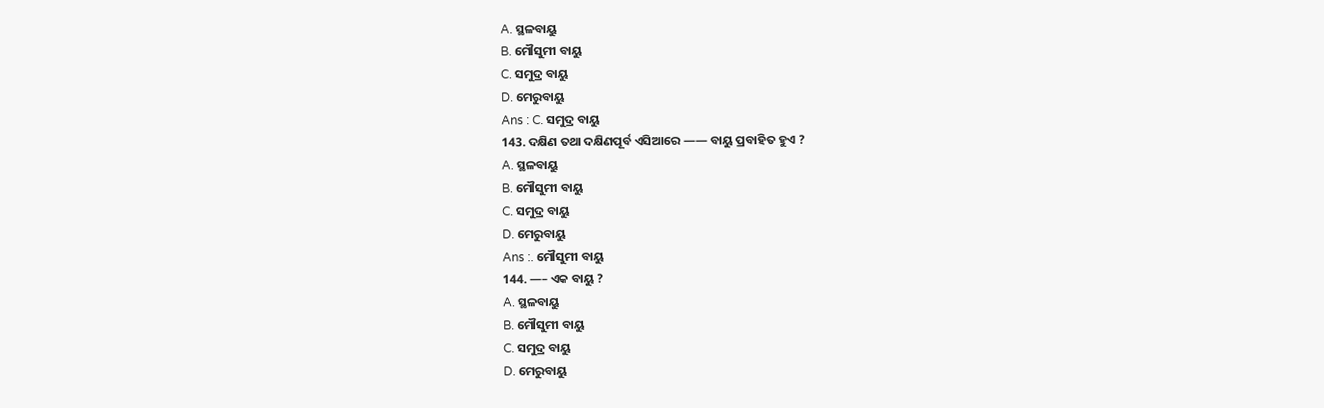A. ସ୍ଥଳବାୟୁ
B. ମୌସୁମୀ ବାୟୁ
C. ସମୁଦ୍ର ବାୟୁ
D. ମେରୁବାୟୁ
Ans : C. ସମୁଦ୍ର ବାୟୁ
143. ଦକ୍ଷିଣ ତଥା ଦକ୍ଷିଣପୂର୍ବ ଏସିଆରେ —— ବାୟୁ ପ୍ରବାହିତ ହୁଏ ?
A. ସ୍ଥଳବାୟୁ
B. ମୌସୁମୀ ବାୟୁ
C. ସମୁଦ୍ର ବାୟୁ
D. ମେରୁବାୟୁ
Ans :. ମୌସୁମୀ ବାୟୁ
144. —– ଏକ ବାୟୁ ?
A. ସ୍ଥଳବାୟୁ
B. ମୌସୁମୀ ବାୟୁ
C. ସମୁଦ୍ର ବାୟୁ
D. ମେରୁବାୟୁ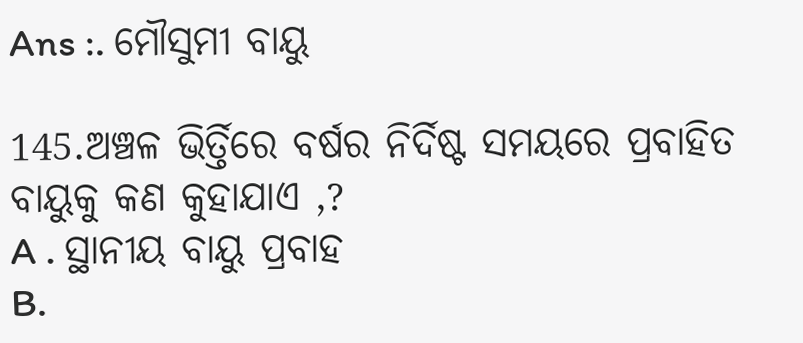Ans :. ମୌସୁମୀ ବାୟୁ

145.ଅଞ୍ଚଳ ଭିର୍ତ୍ତିରେ ବର୍ଷର ନିର୍ଦିଷ୍ଟ ସମୟରେ ପ୍ରବାହିତ ବାୟୁକୁ କଣ କୁହାଯାଏ ,?
A . ସ୍ଥାନୀୟ ବାୟୁ ପ୍ରବାହ
B.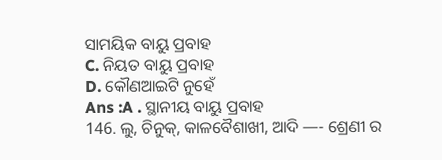ସାମୟିକ ବାୟୁ ପ୍ରବାହ
C. ନିୟତ ବାୟୁ ପ୍ରବାହ
D. କୌଣଆଇଟି ନୁହେଁ
Ans :A . ସ୍ଥାନୀୟ ବାୟୁ ପ୍ରବାହ
146. ଲୁ, ଚିନୁକ୍, କାଳବୈଶାଖୀ, ଆଦି —- ଶ୍ରେଣୀ ର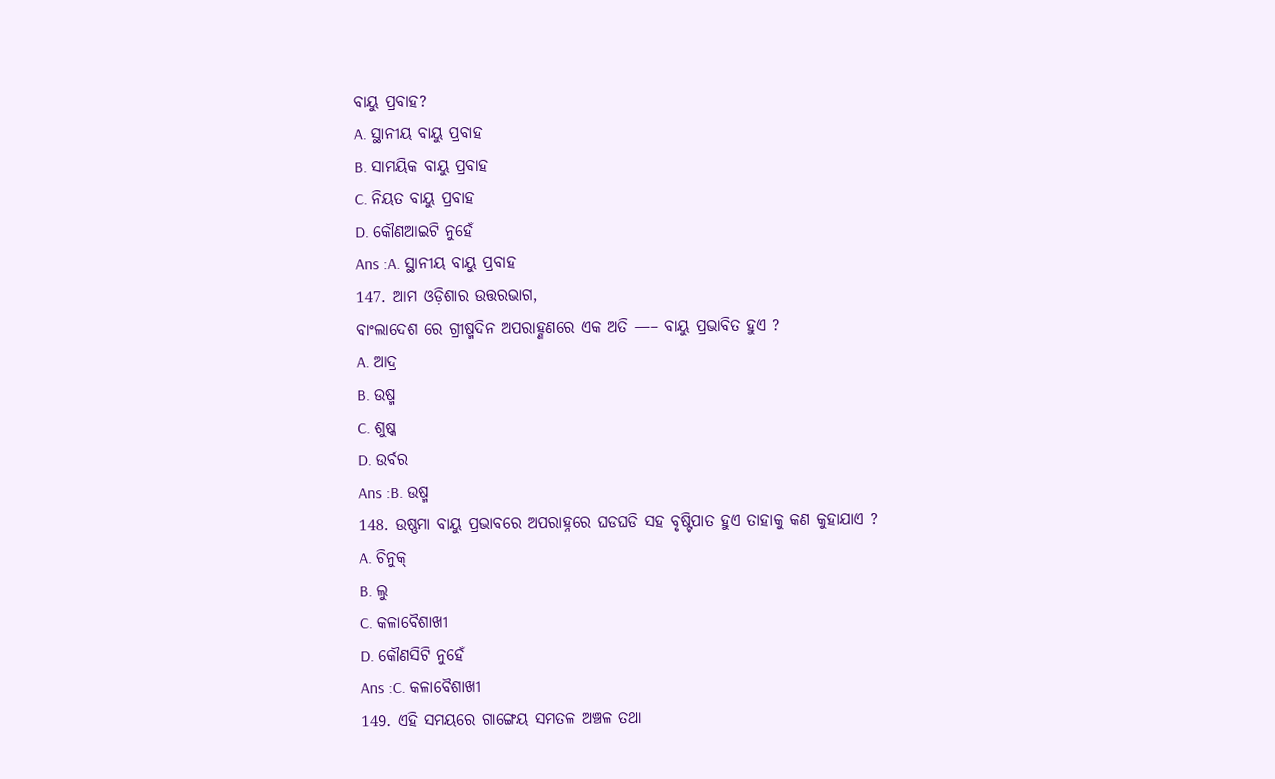ବାୟୁ ପ୍ରବାହ?
A. ସ୍ଥାନୀୟ ବାୟୁ ପ୍ରବାହ
B. ସାମୟିକ ବାୟୁ ପ୍ରବାହ
C. ନିୟତ ବାୟୁ ପ୍ରବାହ
D. କୌଣଆଇଟି ନୁହେଁ
Ans :A. ସ୍ଥାନୀୟ ବାୟୁ ପ୍ରବାହ
147. ଆମ ଓଡ଼ିଶାର ଉତ୍ତରଭାଗ,
ବାଂଲାଦେଶ ରେ ଗ୍ରୀଷ୍ମଦିନ ଅପରାହ୍ଣଣରେ ଏକ ଅତି —– ବାୟୁ ପ୍ରଭାବିତ ହୁଏ ?
A. ଆଦ୍ର
B. ଉଷ୍ମ
C. ଶୁଷ୍କ
D. ଉର୍ବର
Ans :B. ଉଷ୍ମ
148. ଉଷ୍ଣମା ବାୟୁ ପ୍ରଭାବରେ ଅପରାହ୍ନରେ ଘଡଘଡି ସହ ବୃଷ୍ଟିପାତ ହୁଏ ତାହାକୁ କଣ କୁହାଯାଏ ?
A. ଚିନୁକ୍
B. ଲୁ
C. କଳାବୈଶାଖୀ
D. କୌଣସିଟି ନୁହେଁ
Ans :C. କଳାବୈଶାଖୀ
149. ଏହି ସମୟରେ ଗାଙ୍ଗେୟ ସମତଳ ଅଞ୍ଚଳ ତଥା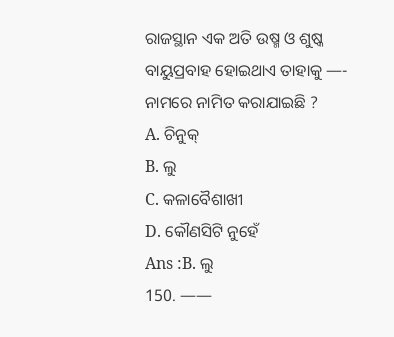ରାଜସ୍ଥାନ ଏକ ଅତି ଉଷ୍ମ ଓ ଶୁଷ୍କ ବାୟୁପ୍ରବାହ ହୋଇଥାଏ ତାହାକୁ —- ନାମରେ ନାମିତ କରାଯାଇଛି ?
A. ଚିନୁକ୍
B. ଲୁ
C. କଳାବୈଶାଖୀ
D. କୌଣସିଟି ନୁହେଁ
Ans :B. ଲୁ
150. ——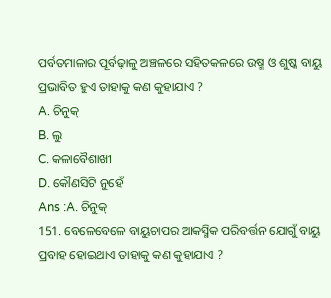ପର୍ବତମାଳାର ପୂର୍ବଢ଼ାଳୁ ଅଞ୍ଚଳରେ ସହିତକଳରେ ଉଷ୍ମ ଓ ଶୁଷ୍କ ବାୟୁ ପ୍ରଭାବିତ ହୁଏ ତାହାକୁ କଣ କୁହାଯାଏ ?
A. ଚିନୁକ୍
B. ଲୁ
C. କଳାବୈଶାଖୀ
D. କୌଣସିଟି ନୁହେଁ
Ans :A. ଚିନୁକ୍
151. ବେଳେବେଳେ ବାୟୁଚାପର ଆକସ୍ମିକ ପରିବର୍ତ୍ତନ ଯୋଗୁଁ ବାୟୁ ପ୍ରବାହ ହୋଇଥାଏ ତାହାକୁ କଣ କୁହାଯାଏ ?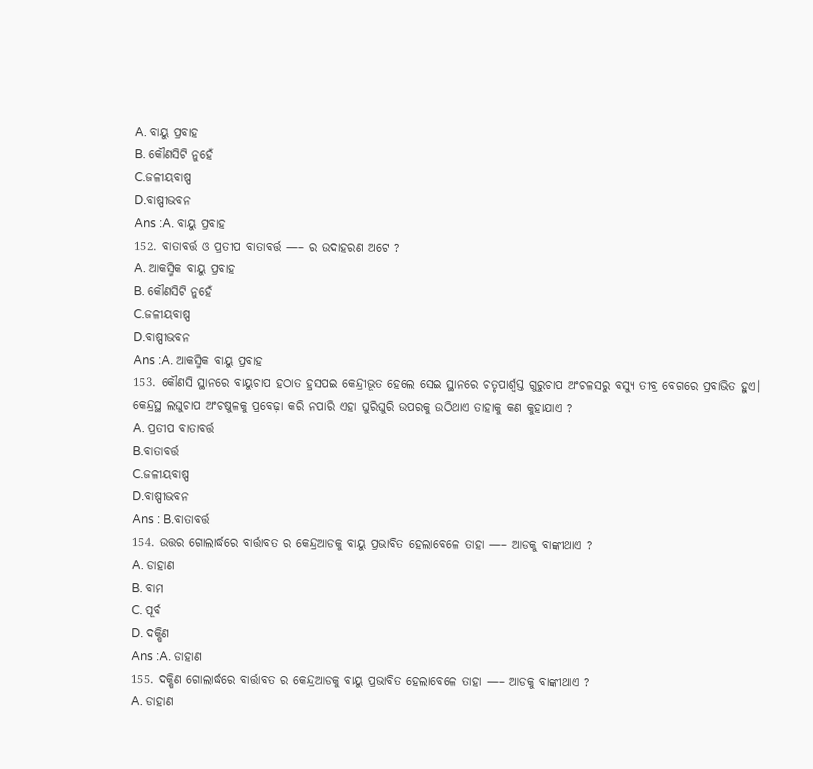A. ବାୟୁ ପ୍ରବାହ
B. କୌଣସିଟି ନୁହେଁ
C.ଜଳୀୟବାଷ୍ପ
D.ବାଷ୍ପୀଭବନ
Ans :A. ବାୟୁ ପ୍ରବାହ
152. ବାତାବର୍ତ୍ତ ଓ ପ୍ରତୀପ ବାତାବର୍ତ୍ତ —– ର ଉଦାହରଣ ଅଟେ ?
A. ଆକସ୍ମିକ ବାୟୁ ପ୍ରବାହ
B. କୌଣସିଟି ନୁହେଁ
C.ଜଳୀୟବାଷ୍ପ
D.ବାଷ୍ପୀଭବନ
Ans :A. ଆକସ୍ମିକ ବାୟୁ ପ୍ରବାହ
153. କୌଣସି ସ୍ଥାନରେ ବାୟୁଚାପ ହଠାତ ହ୍ରସପଇ କେନ୍ଦ୍ରୀଭୂତ ହେଲେ ସେଇ ସ୍ଥାନରେ ଚତୃପାର୍ଶ୍ୱସ୍ତ ଗୁରୁଚାପ ଅଂଚଳସରୁ ବସ୍ୟୁ ତୀବ୍ର ବେଗରେ ପ୍ରବାଭିତ ହୁଏ। କେନ୍ଦ୍ରସ୍ଥ ଲଘୁଚାପ ଅଂଚଷୁଳକୁ ପ୍ରବେଢ଼ା କରି ନପାରି ଏହା ଘୁରିଘୁରି ଉପରକୁ ଉଠିଥାଏ ତାହାକୁ କଣ କୁହାଯାଏ ?
A. ପ୍ରତୀପ ବାତାବର୍ତ୍ତ
B.ବାତାବର୍ତ୍ତ
C.ଜଳୀୟବାଷ୍ପ
D.ବାଷ୍ପୀଭବନ
Ans : B.ବାତାବର୍ତ୍ତ
154. ଉତ୍ତର ଗୋଲାର୍ଦ୍ଧରେ ବାର୍ତ୍ତାବତ ର କେନ୍ଦ୍ରଆଡକୁ ବାୟୁ ପ୍ରଭାବିତ ହେଲାବେଳେ ତାହା —– ଆଡକୁ ବାଙ୍କୀଥାଏ ?
A. ଡାହାଣ
B. ବାମ
C. ପୂର୍ବ
D. ଦକ୍ଷିଣ
Ans :A. ଡାହାଣ
155. ଦକ୍ଷିଣ ଗୋଲାର୍ଦ୍ଧରେ ବାର୍ତ୍ତାବତ ର କେନ୍ଦ୍ରଆଡକୁ ବାୟୁ ପ୍ରଭାବିତ ହେଲାବେଳେ ତାହା —– ଆଡକୁ ବାଙ୍କୀଥାଏ ?
A. ଡାହାଣ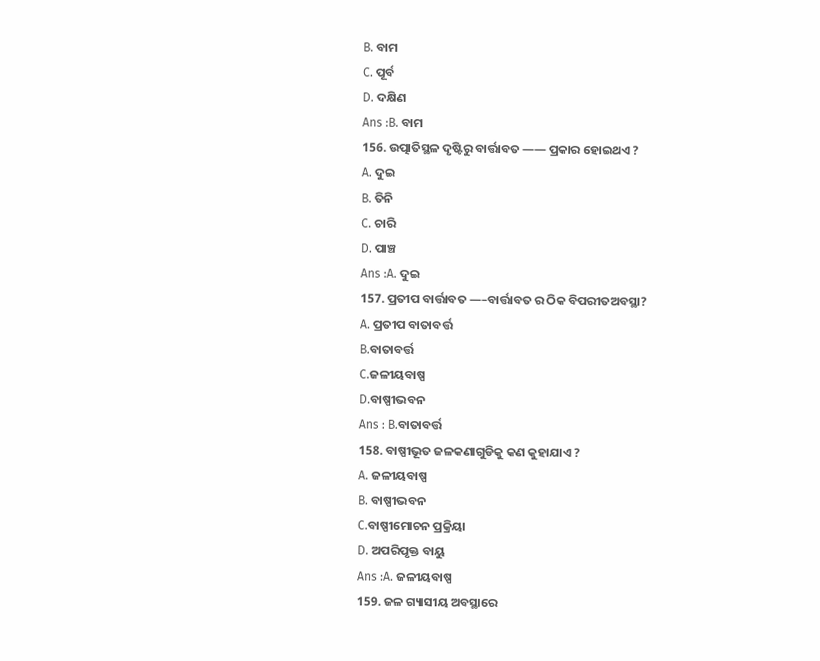B. ବାମ
C. ପୂର୍ବ
D. ଦକ୍ଷିଣ
Ans :B. ବାମ
156. ଉତ୍ପାତିସ୍ଥଳ ଦୃଷ୍ଟିରୁ ବାର୍ତ୍ତାବତ —— ପ୍ରକାର ହୋଇଥଏ ?
A. ଦୁଇ
B. ତିନି
C. ଚାରି
D. ପାଞ୍ଚ
Ans :A. ଦୁଇ
157. ପ୍ରତୀପ ବାର୍ତ୍ତାବତ —–ବାର୍ତ୍ତାବତ ର ଠିକ ବିପରୀତଅବସ୍ଥା?
A. ପ୍ରତୀପ ବାତାବର୍ତ୍ତ
B.ବାତାବର୍ତ୍ତ
C.ଜଳୀୟବାଷ୍ପ
D.ବାଷ୍ପୀଭବନ
Ans : B.ବାତାବର୍ତ୍ତ
158. ବାଷ୍ପୀଭୂତ ଜଳକଣାଗୁଡିକୁ କଣ କୁହାଯାଏ ?
A. ଜଳୀୟବାଷ୍ପ
B. ବାଷ୍ପୀଭବନ
C.ବାଷ୍ପୀମୋଚନ ପ୍ରକ୍ରିୟା
D. ଅପରିପୃକ୍ତ ବାୟୁ
Ans :A. ଜଳୀୟବାଷ୍ପ
159. ଜଳ ଗ୍ୟାସୀୟ ଅବସ୍ଥାରେ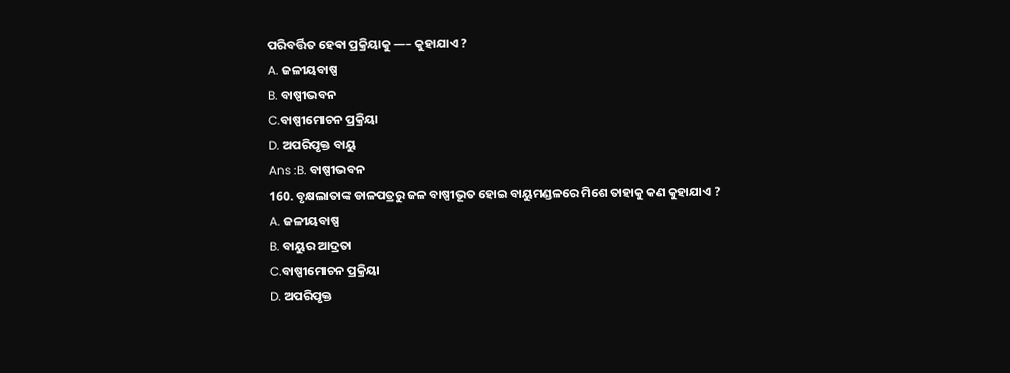ପରିବର୍ତ୍ତିତ ହେଵା ପ୍ରକ୍ରିୟାକୁ —– କୁହାଯାଏ ?
A. ଜଳୀୟବାଷ୍ପ
B. ବାଷ୍ପୀଭବନ
C.ବାଷ୍ପୀମୋଚନ ପ୍ରକ୍ରିୟା
D. ଅପରିପୃକ୍ତ ବାୟୁ
Ans :B. ବାଷ୍ପୀଭବନ
160. ବୃକ୍ଷଲାତାଙ୍କ ଡାଳପତ୍ରରୁ ଜଳ ବାଷ୍ପୀଭୂତ ହୋଇ ବାୟୁମଣ୍ଡଳରେ ମିଶେ ତାହାକୁ କଣ କୁହାଯାଏ ?
A. ଜଳୀୟବାଷ୍ପ
B. ବାୟୁର ଆଦ୍ରତା
C.ବାଷ୍ପୀମୋଚନ ପ୍ରକ୍ରିୟା
D. ଅପରିପୃକ୍ତ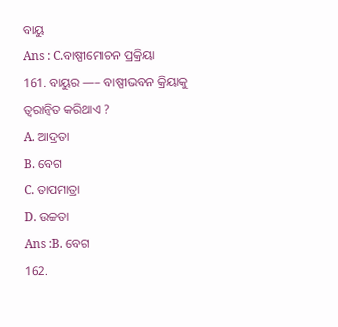ବାୟୁ
Ans : C.ବାଷ୍ପୀମୋଚନ ପ୍ରକ୍ରିୟା
161. ବାୟୁର —– ବାଷ୍ପୀଭବନ କ୍ରିୟାକୁ ତ୍ୱରାନ୍ୱିତ କରିଥାଏ ?
A. ଆଦ୍ରତା
B. ବେଗ
C. ତାପମାତ୍ରା
D. ଉଚ୍ଚତା
Ans :B. ବେଗ
162.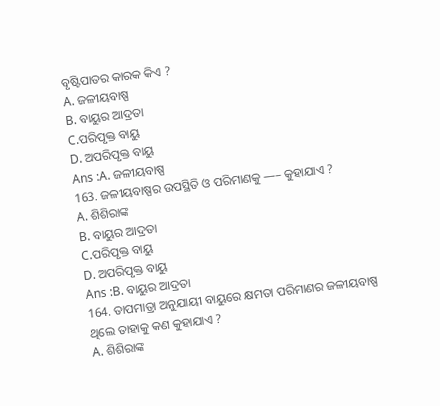ବୃଷ୍ଟିପାତର କାରକ କିଏ ?
A. ଜଳୀୟବାଷ୍ପ
B. ବାୟୁର ଆଦ୍ରତା
C.ପରିପୃକ୍ତ ବାୟୁ
D. ଅପରିପୃକ୍ତ ବାୟୁ
Ans :A. ଜଳୀୟବାଷ୍ପ
163. ଜଳୀୟବାଷ୍ପର ଉପସ୍ଥିତି ଓ ପରିମାଣକୁ —– କୁହାଯାଏ ?
A. ଶିଶିରାଙ୍କ
B. ବାୟୁର ଆଦ୍ରତା
C.ପରିପୃକ୍ତ ବାୟୁ
D. ଅପରିପୃକ୍ତ ବାୟୁ
Ans :B. ବାୟୁର ଆଦ୍ରତା
164. ତାପମାତ୍ରା ଅନୁଯାୟୀ ବାୟୁରେ କ୍ଷମତା ପରିମାଣର ଜଳୀୟବାଷ୍ପ ଥିଲେ ତାହାକୁ କଣ କୁହାଯାଏ ?
A. ଶିଶିରାଙ୍କ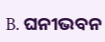B. ଘନୀଭବନ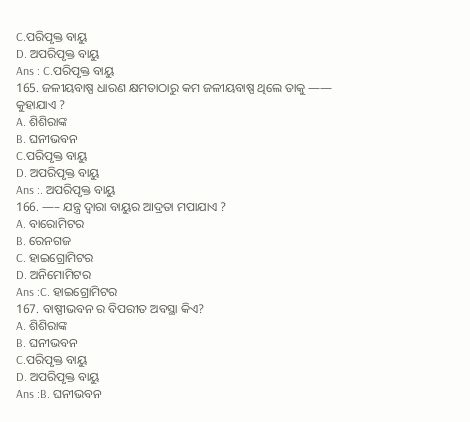C.ପରିପୃକ୍ତ ବାୟୁ
D. ଅପରିପୃକ୍ତ ବାୟୁ
Ans : C.ପରିପୃକ୍ତ ବାୟୁ
165. ଜଳୀୟବାଷ୍ପ ଧାରଣ କ୍ଷମତାଠାରୁ କମ ଜଳୀୟବାଷ୍ପ ଥିଲେ ତାକୁ —— କୁହାଯାଏ ?
A. ଶିଶିରାଙ୍କ
B. ଘନୀଭବନ
C.ପରିପୃକ୍ତ ବାୟୁ
D. ଅପରିପୃକ୍ତ ବାୟୁ
Ans :. ଅପରିପୃକ୍ତ ବାୟୁ
166. —– ଯନ୍ତ୍ର ଦ୍ୱାରା ବାୟୁର ଆଦ୍ରତା ମପାଯାଏ ?
A. ବାରୋମିଟର
B. ରେନଗଜ
C. ହାଇଗ୍ରୋମିଟର
D. ଅନିମୋମିଟର
Ans :C. ହାଇଗ୍ରୋମିଟର
167. ବାଷ୍ପୀଭବନ ର ବିପରୀତ ଅବସ୍ଥା କିଏ?
A. ଶିଶିରାଙ୍କ
B. ଘନୀଭବନ
C.ପରିପୃକ୍ତ ବାୟୁ
D. ଅପରିପୃକ୍ତ ବାୟୁ
Ans :B. ଘନୀଭବନ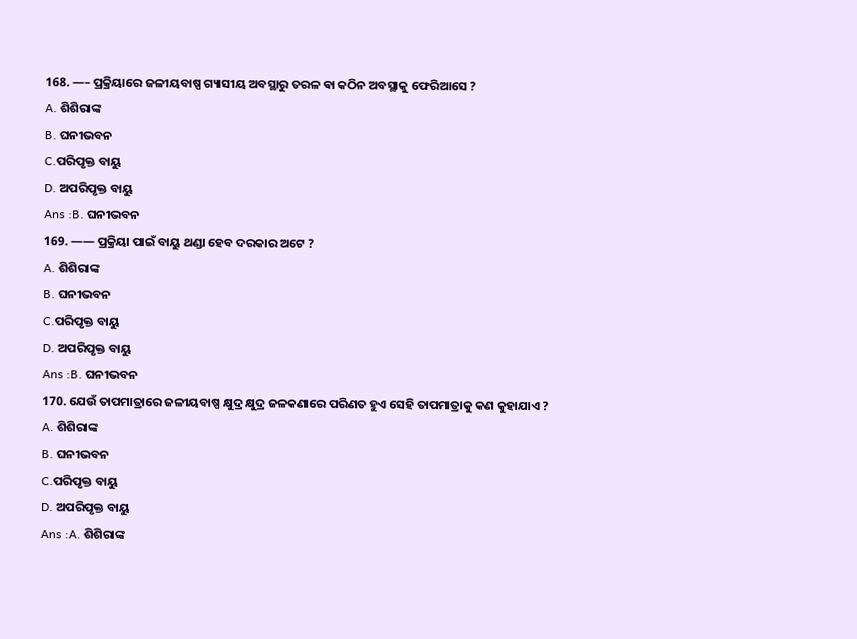168. —– ପ୍ରକ୍ରିୟାରେ ଜଳୀୟବାଷ୍ପ ଗ୍ୟାସୀୟ ଅବସ୍ଥାରୁ ତରଳ ଵା କଠିନ ଅବସ୍ଥାକୁ ଫେରିଆସେ ?
A. ଶିଶିରାଙ୍କ
B. ଘନୀଭବନ
C.ପରିପୃକ୍ତ ବାୟୁ
D. ଅପରିପୃକ୍ତ ବାୟୁ
Ans :B. ଘନୀଭବନ
169. —— ପ୍ରକ୍ରିୟା ପାଇଁ ବାୟୁ ଥଣ୍ଡା ହେବ ଦରକାର ଅଟେ ?
A. ଶିଶିରାଙ୍କ
B. ଘନୀଭବନ
C.ପରିପୃକ୍ତ ବାୟୁ
D. ଅପରିପୃକ୍ତ ବାୟୁ
Ans :B. ଘନୀଭବନ
170. ଯେଉଁ ତାପମାତ୍ରାରେ ଜଳୀୟବାଷ୍ପ କ୍ଷୁଦ୍ର କ୍ଷୁଦ୍ର ଜଳକଣାରେ ପରିଣତ ହୁଏ ସେହି ତାପମାତ୍ରାକୁ କଣ କୁହାଯାଏ ?
A. ଶିଶିରାଙ୍କ
B. ଘନୀଭବନ
C.ପରିପୃକ୍ତ ବାୟୁ
D. ଅପରିପୃକ୍ତ ବାୟୁ
Ans :A. ଶିଶିରାଙ୍କ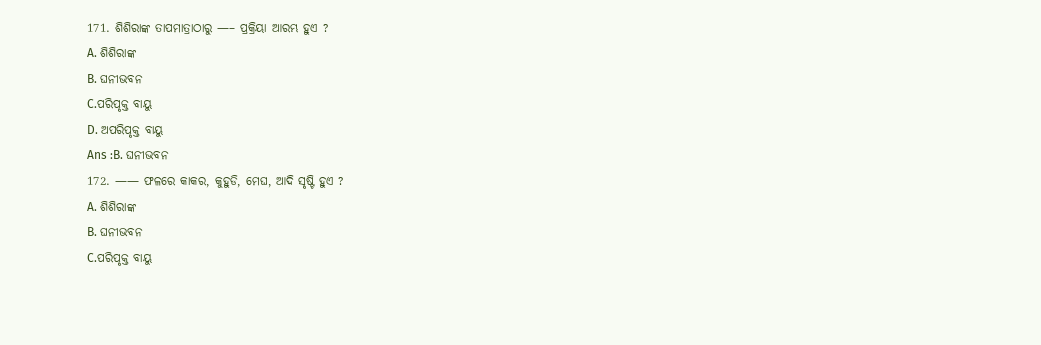171. ଶିଶିରାଙ୍କ ତାପମାତ୍ରାଠାରୁ —– ପ୍ରକ୍ରିୟା ଆରମ୍ଭ ହୁଏ ?
A. ଶିଶିରାଙ୍କ
B. ଘନୀଭବନ
C.ପରିପୃକ୍ତ ବାୟୁ
D. ଅପରିପୃକ୍ତ ବାୟୁ
Ans :B. ଘନୀଭବନ
172. —— ଫଳରେ କାକର, କୁହୁଡି, ମେଘ, ଆଦି ସୃଷ୍ଟି ହୁଏ ?
A. ଶିଶିରାଙ୍କ
B. ଘନୀଭବନ
C.ପରିପୃକ୍ତ ବାୟୁ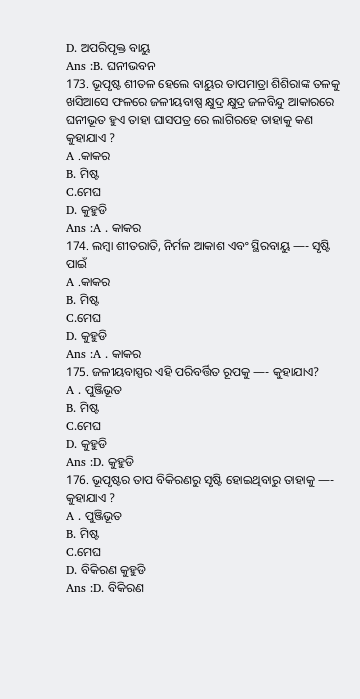D. ଅପରିପୃକ୍ତ ବାୟୁ
Ans :B. ଘନୀଭବନ
173. ଭୂପୃଷ୍ଟ ଶୀତଳ ହେଲେ ବାୟୁର ତାପମାତ୍ରା ଶିଶିରାଙ୍କ ତଳକୁ ଖସିଆସେ ଫଳରେ ଜଳୀୟବାଷ୍ପ କ୍ଷୁଦ୍ର କ୍ଷୁଦ୍ର ଜଳବିନ୍ଦୁ ଆକାରରେ ଘନୀଭୂତ ହୁଏ ତାହା ଘାସପତ୍ର ରେ ଲାଗିରହେ ତାହାକୁ କଣ କୁହାଯାଏ ?
A .କାକର
B. ମିଷ୍ଟ
C.ମେଘ
D. କୁହୁଡି
Ans :A . କାକର
174. ଲମ୍ବା ଶୀତରାତି, ନିର୍ମଳ ଆକାଶ ଏବଂ ସ୍ଥିରବାୟୁ —- ସୃଷ୍ଟି ପାଇଁ
A .କାକର
B. ମିଷ୍ଟ
C.ମେଘ
D. କୁହୁଡି
Ans :A . କାକର
175. ଜଳୀୟବାସ୍ପର ଏହି ପରିବର୍ତ୍ତିତ ରୂପକୁ —- କୁହାଯାଏ?
A . ପୁଞ୍ଜିଭୂତ
B. ମିଷ୍ଟ
C.ମେଘ
D. କୁହୁଡି
Ans :D. କୁହୁଡି
176. ଭୂପୃଷ୍ଟର ତାପ ବିକିରଣରୁ ସୃଷ୍ଟି ହୋଇଥିବାରୁ ତାହାକୁ —- କୁହାଯାଏ ?
A . ପୁଞ୍ଜିଭୂତ
B. ମିଷ୍ଟ
C.ମେଘ
D. ବିକିରଣ କୁହୁଡି
Ans :D. ବିକିରଣ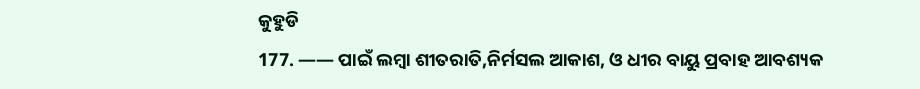କୁହୁଡି
177. —— ପାଇଁ ଲମ୍ବା ଶୀତରାତି,ନିର୍ମସଲ ଆକାଶ, ଓ ଧୀର ବାୟୁ ପ୍ରବାହ ଆବଶ୍ୟକ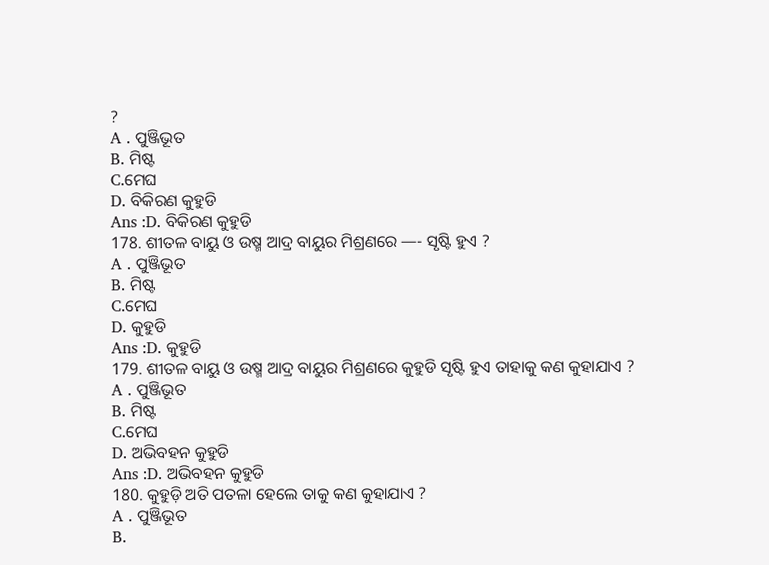?
A . ପୁଞ୍ଜିଭୂତ
B. ମିଷ୍ଟ
C.ମେଘ
D. ବିକିରଣ କୁହୁଡି
Ans :D. ବିକିରଣ କୁହୁଡି
178. ଶୀତଳ ବାୟୁ ଓ ଉଷ୍ମ ଆଦ୍ର ବାୟୁର ମିଶ୍ରଣରେ —- ସୃଷ୍ଟି ହୁଏ ?
A . ପୁଞ୍ଜିଭୂତ
B. ମିଷ୍ଟ
C.ମେଘ
D. କୁହୁଡି
Ans :D. କୁହୁଡି
179. ଶୀତଳ ବାୟୁ ଓ ଉଷ୍ମ ଆଦ୍ର ବାୟୁର ମିଶ୍ରଣରେ କୁହୁଡି ସୃଷ୍ଟି ହୁଏ ତାହାକୁ କଣ କୁହାଯାଏ ?
A . ପୁଞ୍ଜିଭୂତ
B. ମିଷ୍ଟ
C.ମେଘ
D. ଅଭିବହନ କୁହୁଡି
Ans :D. ଅଭିବହନ କୁହୁଡି
180. କୁହୁଡ଼ି ଅତି ପତଳା ହେଲେ ତାକୁ କଣ କୁହାଯାଏ ?
A . ପୁଞ୍ଜିଭୂତ
B.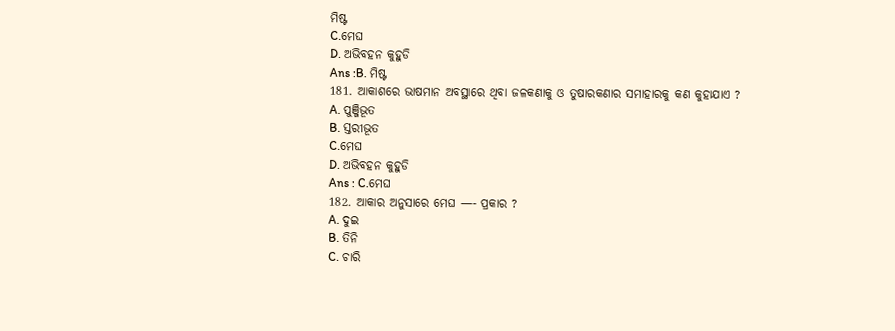ମିଷ୍ଟ
C.ମେଘ
D. ଅଭିବହନ କୁହୁଡି
Ans :B. ମିଷ୍ଟ
181. ଆକାଶରେ ଭାଷମାନ ଅବସ୍ଥାରେ ଥିବା ଜଳକଣାକୁ ଓ ତୁଷାରକଣାର ସମାହାରକୁ କଣ କୁହାଯାଏ ?
A. ପୁଞ୍ଜିଭୂତ
B. ସ୍ତରୀଭୂତ
C.ମେଘ
D. ଅଭିବହନ କୁହୁଡି
Ans : C.ମେଘ
182. ଆକାର ଅନୁସାରେ ମେଘ —- ପ୍ରକାର ?
A. ଦୁଇ
B. ତିନି
C. ଚାରି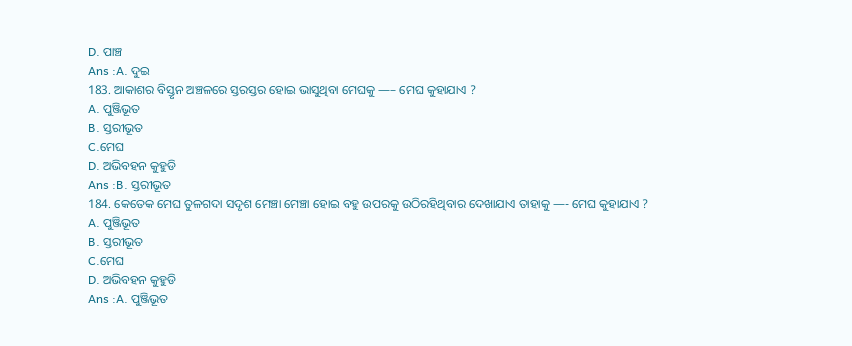D. ପାଞ୍ଚ
Ans :A. ଦୁଇ
183. ଆକାଶର ବିସ୍ତୃନ ଅଞ୍ଚଳରେ ସ୍ତରସ୍ତର ହୋଇ ଭାସୁଥିବା ମେଘକୁ —– ମେଘ କୁହାଯାଏ ?
A. ପୁଞ୍ଜିଭୂତ
B. ସ୍ତରୀଭୂତ
C.ମେଘ
D. ଅଭିବହନ କୁହୁଡି
Ans :B. ସ୍ତରୀଭୂତ
184. କେତେକ ମେଘ ତୁଳଗଦା ସଦୃଶ ମେଞ୍ଚା ମେଞ୍ଚା ହୋଇ ବହୁ ଉପରକୁ ଉଠିରହିଥିବାର ଦେଖାଯାଏ ତାହାକୁ —- ମେଘ କୁହାଯାଏ ?
A. ପୁଞ୍ଜିଭୂତ
B. ସ୍ତରୀଭୂତ
C.ମେଘ
D. ଅଭିବହନ କୁହୁଡି
Ans :A. ପୁଞ୍ଜିଭୂତ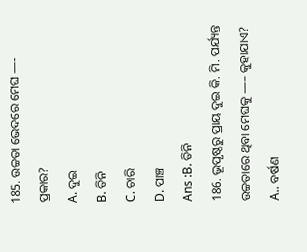185. ଉଚ୍ଚତା ଭେଦରେ ମେଘ —- ପ୍ରକାର?
A. ଦୁଇ
B. ତିନି
C. ଚାରି
D. ପାଞ୍ଚ
Ans :B. ତିନି
186. ଭୂପୃଷ୍ଠରୁ ପ୍ରାୟ ଦୁଇ କି. ମି. ପର୍ଯ୍ୟନ୍ତ ଉଚ୍ଚତାରେ ଥିବା ମେଘକୁ —– କୁହାଯାଏ?
A.. ବର୍ଷଣ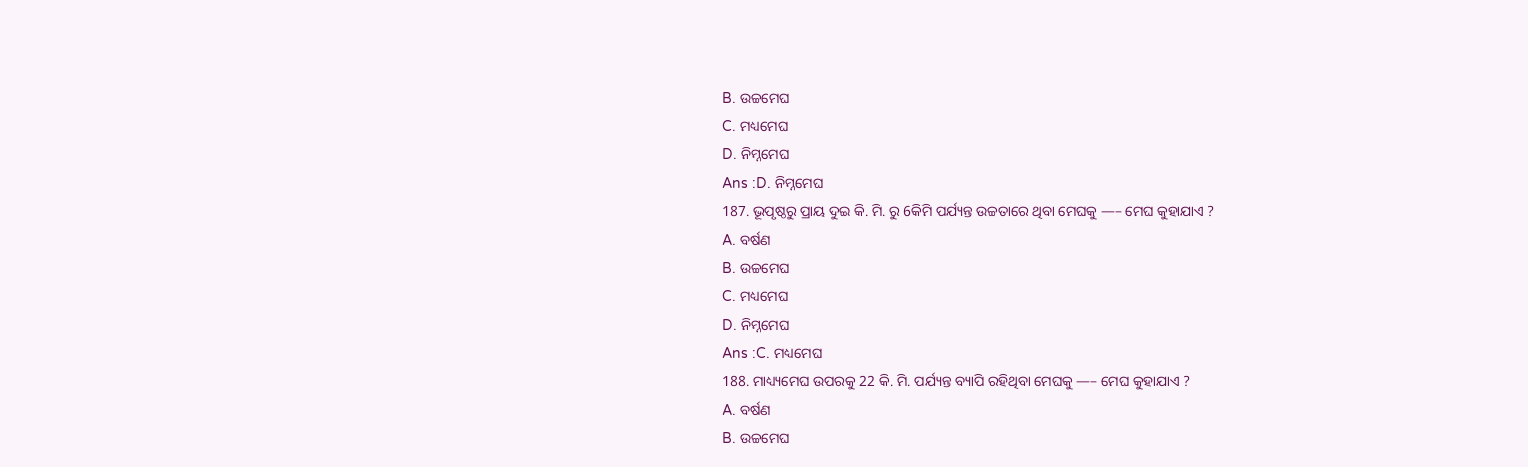B. ଉଚ୍ଚମେଘ
C. ମଧ୍ୟମେଘ
D. ନିମ୍ନମେଘ
Ans :D. ନିମ୍ନମେଘ
187. ଭୂପୃଷ୍ଠରୁ ପ୍ରାୟ ଦୁଇ କି. ମି. ରୁ 6କିମି ପର୍ଯ୍ୟନ୍ତ ଉଚ୍ଚତାରେ ଥିବା ମେଘକୁ —– ମେଘ କୁହାଯାଏ ?
A. ବର୍ଷଣ
B. ଉଚ୍ଚମେଘ
C. ମଧ୍ୟମେଘ
D. ନିମ୍ନମେଘ
Ans :C. ମଧ୍ୟମେଘ
188. ମାଧ୍ୟ୍ୟମେଘ ଉପରକୁ 22 କି. ମି. ପର୍ଯ୍ୟନ୍ତ ବ୍ୟାପି ରହିଥିବା ମେଘକୁ —– ମେଘ କୁହାଯାଏ ?
A. ବର୍ଷଣ
B. ଉଚ୍ଚମେଘ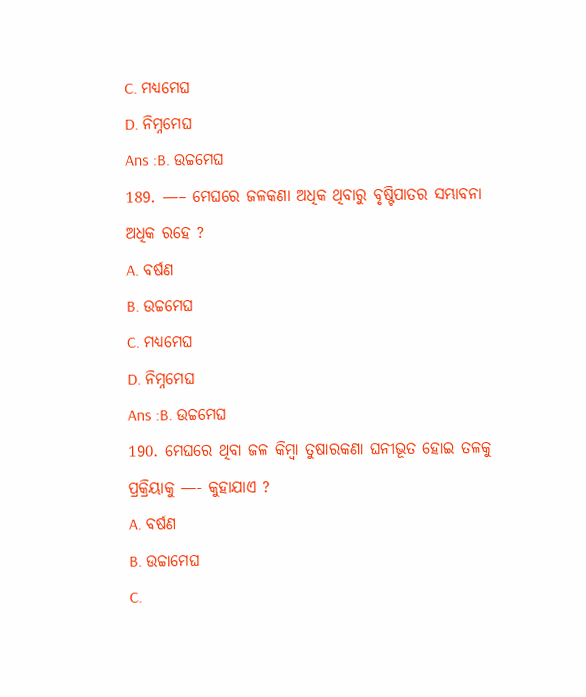C. ମଧ୍ୟମେଘ
D. ନିମ୍ନମେଘ
Ans :B. ଉଚ୍ଚମେଘ
189. —– ମେଘରେ ଜଳକଣା ଅଧିକ ଥିବାରୁ ବୃଷ୍ଟିପାତର ସମ୍ଭାବନା ଅଧିକ ରହେ ?
A. ବର୍ଷଣ
B. ଉଚ୍ଚମେଘ
C. ମଧ୍ୟମେଘ
D. ନିମ୍ନମେଘ
Ans :B. ଉଚ୍ଚମେଘ
190. ମେଘରେ ଥିବା ଜଳ କିମ୍ବା ତୁଷାରକଣା ଘନୀଭୂତ ହୋଇ ତଳକୁ ପ୍ରକ୍ରିୟାକୁ —- କୁହାଯାଏ ?
A. ବର୍ଷଣ
B. ଉଚ୍ଚାମେଘ
C.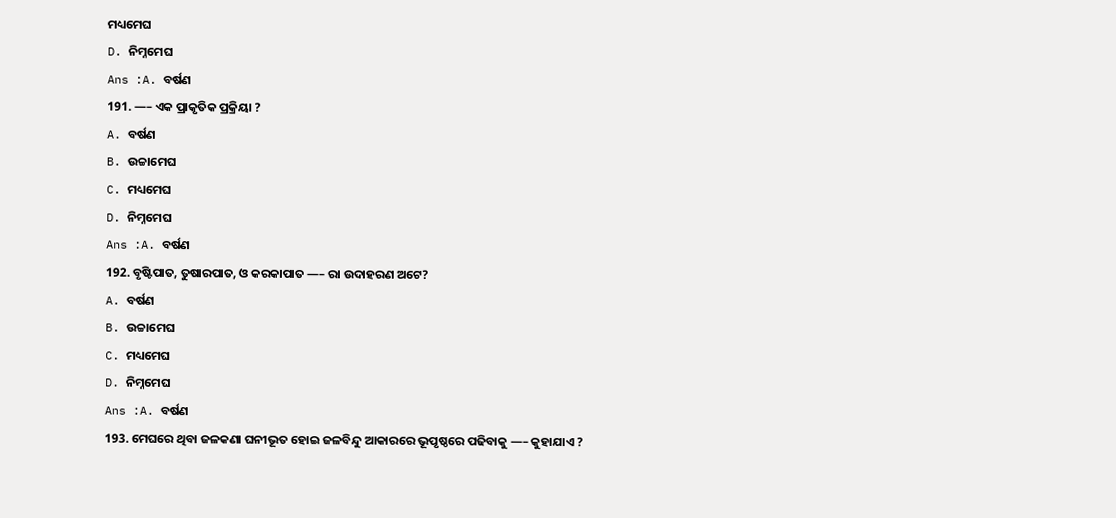ମଧ୍ୟମେଘ
D. ନିମ୍ନମେଘ
Ans :A. ବର୍ଷଣ
191. —– ଏକ ପ୍ରାକୃତିକ ପ୍ରକ୍ରିୟା ?
A. ବର୍ଷଣ
B. ଉଚ୍ଚାମେଘ
C. ମଧ୍ୟମେଘ
D. ନିମ୍ନମେଘ
Ans :A. ବର୍ଷଣ
192. ବୃଷ୍ଟିପାତ, ତୁଷାରପାତ, ଓ କରକାପାତ —– ରା ଉଦାହରଣ ଅଟେ?
A. ବର୍ଷଣ
B. ଉଚ୍ଚାମେଘ
C. ମଧ୍ୟମେଘ
D. ନିମ୍ନମେଘ
Ans :A. ବର୍ଷଣ
193. ମେଘରେ ଥିବା ଜଳକଣା ଘନୀଭୂତ ହୋଇ ଜଳବିନ୍ଦୁ ଆକାରରେ ଭୂପୃଷ୍ଠରେ ପଢିବାକୁ —– କୁହାଯାଏ ?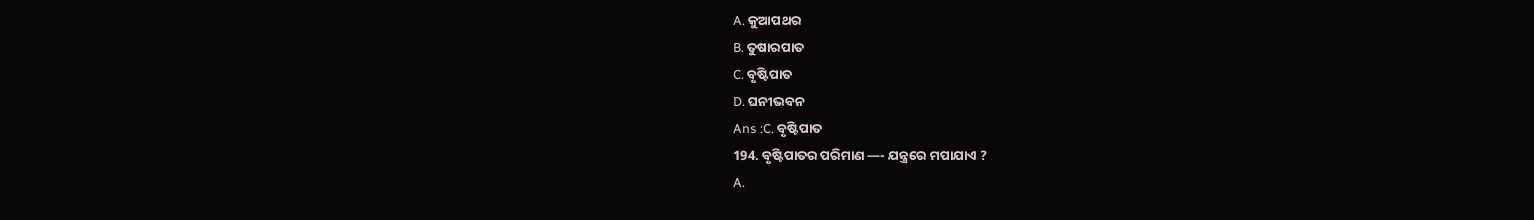A. କୁଆପଥର
B. ତୁଷାରପାତ
C. ବୃଷ୍ଟିପାତ
D. ଘନୀଭବନ
Ans :C. ବୃଷ୍ଟିପାତ
194. ବୃଷ୍ଟିପାତର ପରିମାଣ —- ଯନ୍ତ୍ରରେ ମପାଯାଏ ?
A.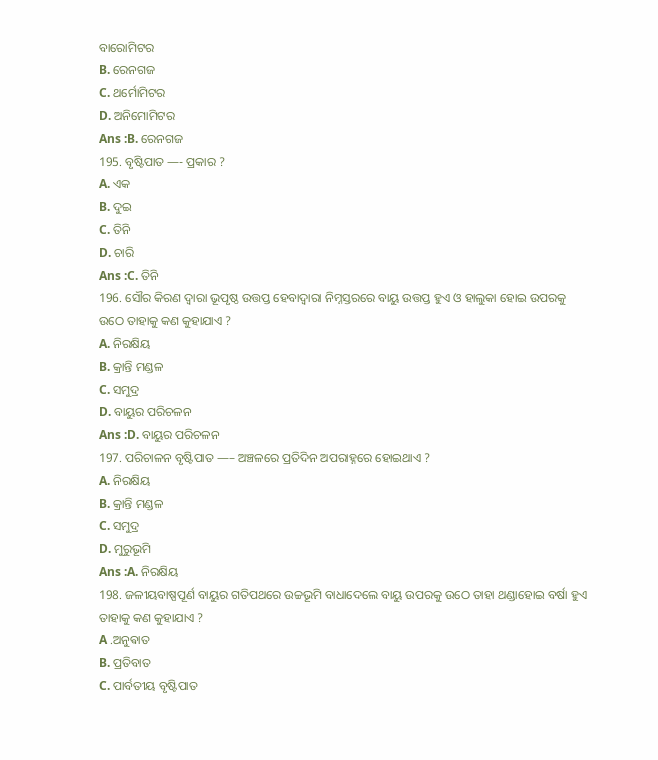ବାରୋମିଟର
B. ରେନଗଜ
C. ଥର୍ମୋମିଟର
D. ଅନିମୋମିଟର
Ans :B. ରେନଗଜ
195. ବୃଷ୍ଟିପାତ —- ପ୍ରକାର ?
A. ଏକ
B. ଦୁଇ
C. ତିନି
D. ଚାରି
Ans :C. ତିନି
196. ସୌର କିରଣ ଦ୍ୱାରା ଭୂପୃଷ୍ଠ ଉତ୍ତପ୍ତ ହେବାଦ୍ୱାରା ନିମ୍ନସ୍ତରରେ ବାୟୁ ଉତ୍ତପ୍ତ ହୁଏ ଓ ହାଲୁକା ହୋଇ ଉପରକୁ ଉଠେ ତାହାକୁ କଣ କୁହାଯାଏ ?
A. ନିରକ୍ଷିୟ
B. କ୍ରାନ୍ତି ମଣ୍ଡଳ
C. ସମୁଦ୍ର
D. ବାୟୁର ପରିଚଳନ
Ans :D. ବାୟୁର ପରିଚଳନ
197. ପରିଚାଳନ ବୃଷ୍ଟିପାତ —– ଅଞ୍ଚଳରେ ପ୍ରତିଦିନ ଅପରାହ୍ନରେ ହୋଇଥାଏ ?
A. ନିରକ୍ଷିୟ
B. କ୍ରାନ୍ତି ମଣ୍ଡଳ
C. ସମୁଦ୍ର
D. ମୁରୁଭୂମି
Ans :A. ନିରକ୍ଷିୟ
198. ଜଳୀୟବାଷ୍ପପୂର୍ଣ ବାୟୁର ଗତିପଥରେ ଉଚ୍ଚଭୂମି ବାଧାଦେଲେ ବାୟୁ ଉପରକୁ ଉଠେ ତାହା ଥଣ୍ଡାହୋଇ ବର୍ଷା ହୁଏ ତାହାକୁ କଣ କୁହାଯାଏ ?
A .ଅନୁଵାତ
B. ପ୍ରତିବାତ
C. ପାର୍ବତୀୟ ବୃଷ୍ଟିପାତ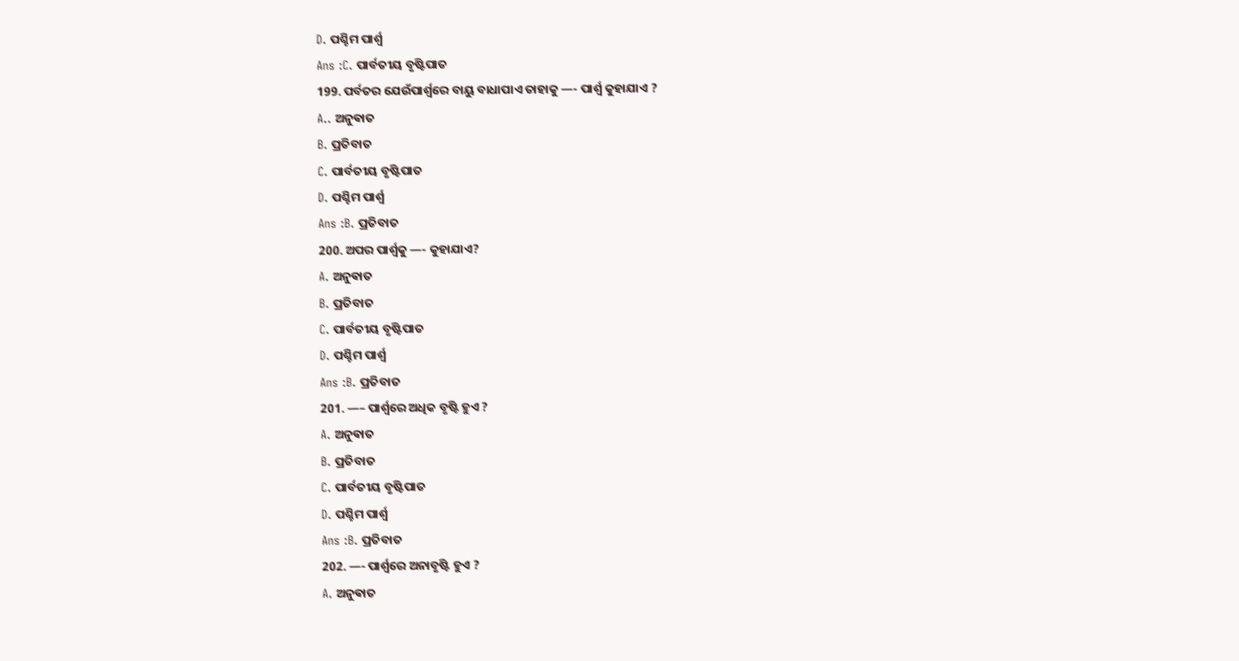D. ପଶ୍ଚିମ ପାର୍ଶ୍ୱ
Ans :C. ପାର୍ବତୀୟ ବୃଷ୍ଟିପାତ
199. ପର୍ବତର ଯେଉଁପାର୍ଶ୍ୱରେ ବାୟୁ ବାଧାପାଏ ତାହାକୁ —- ପାର୍ଶ୍ୱ କୁହାଯାଏ ?
A.. ଅନୁଵାତ
B. ପ୍ରତିବାତ
C. ପାର୍ବତୀୟ ବୃଷ୍ଟିପାତ
D. ପଶ୍ଚିମ ପାର୍ଶ୍ୱ
Ans :B. ପ୍ରତିବାତ
200. ଅପର ପାର୍ଶ୍ୱକୁ —- କୁହାଯାଏ?
A. ଅନୁଵାତ
B. ପ୍ରତିବାତ
C. ପାର୍ବତୀୟ ବୃଷ୍ଟିପାତ
D. ପଶ୍ଚିମ ପାର୍ଶ୍ୱ
Ans :B. ପ୍ରତିବାତ
201. —– ପାର୍ଶ୍ୱରେ ଅଧିକ ବୃଷ୍ଟି ହୁଏ ?
A. ଅନୁଵାତ
B. ପ୍ରତିବାତ
C. ପାର୍ବତୀୟ ବୃଷ୍ଟିପାତ
D. ପଶ୍ଚିମ ପାର୍ଶ୍ୱ
Ans :B. ପ୍ରତିବାତ
202. —- ପାର୍ଶ୍ୱରେ ଅନାବୃଷ୍ଟି ହୁଏ ?
A. ଅନୁଵାତ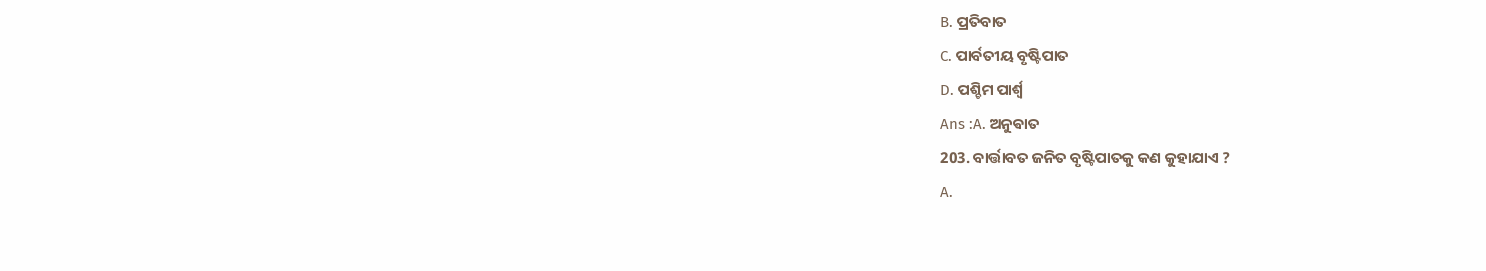B. ପ୍ରତିବାତ
C. ପାର୍ବତୀୟ ବୃଷ୍ଟିପାତ
D. ପଶ୍ଚିମ ପାର୍ଶ୍ୱ
Ans :A. ଅନୁଵାତ
203. ବାର୍ତ୍ତାବତ ଜନିତ ବୃଷ୍ଟିପାତକୁ କଣ କୁହାଯାଏ ?
A.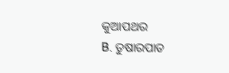କୁଆପଥର
B. ତୁଷାରପାତ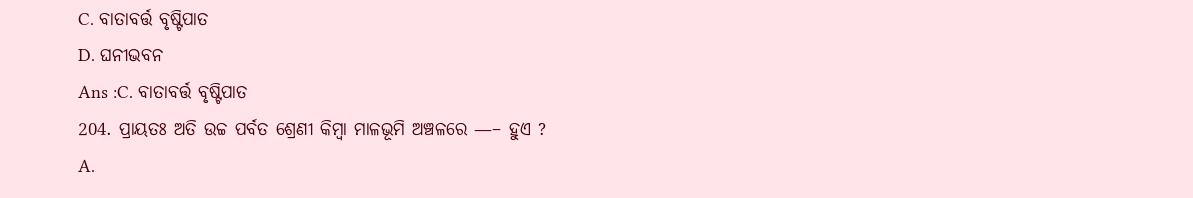C. ବାତାବର୍ତ୍ତ ବୃଷ୍ଟିପାତ
D. ଘନୀଭବନ
Ans :C. ବାତାବର୍ତ୍ତ ବୃଷ୍ଟିପାତ
204. ପ୍ରାୟତଃ ଅତି ଉଚ୍ଚ ପର୍ବତ ଶ୍ରେଣୀ କିମ୍ବା ମାଳଭୂମି ଅଞ୍ଚଳରେ —– ହୁଏ ?
A.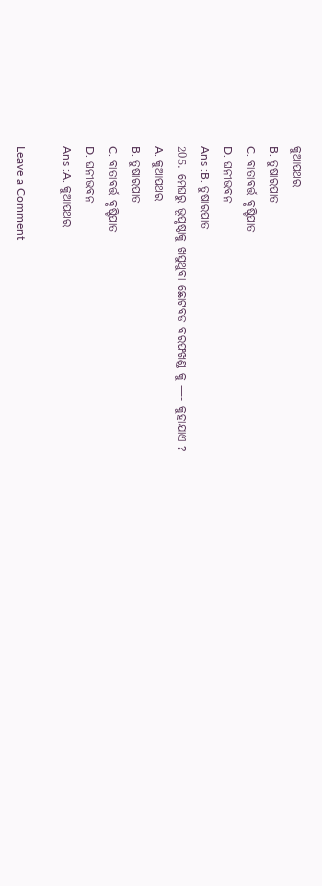କୁଆପଥର
B. ତୁଷାରପାତ
C. ବାତାବର୍ତ୍ତ ବୃଷ୍ଟିପାତ
D. ଘନୀଭବନ
Ans :B. ତୁଷାରପାତ
205. ମେଘରୁ ଭୂପୃଷ୍ଠାକୁ ଖସୁଥୁବା ଛୋଟବଡ ବରଫଖଣ୍ଡ କୁ —- କୁହାଯାଏ ?
A. କୁଆପଥର
B. ତୁଷାରପାତ
C. ବାତାବର୍ତ୍ତ ବୃଷ୍ଟିପାତ
D. ଘନୀଭବନ
Ans :A. କୁଆପଥର

Leave a Comment